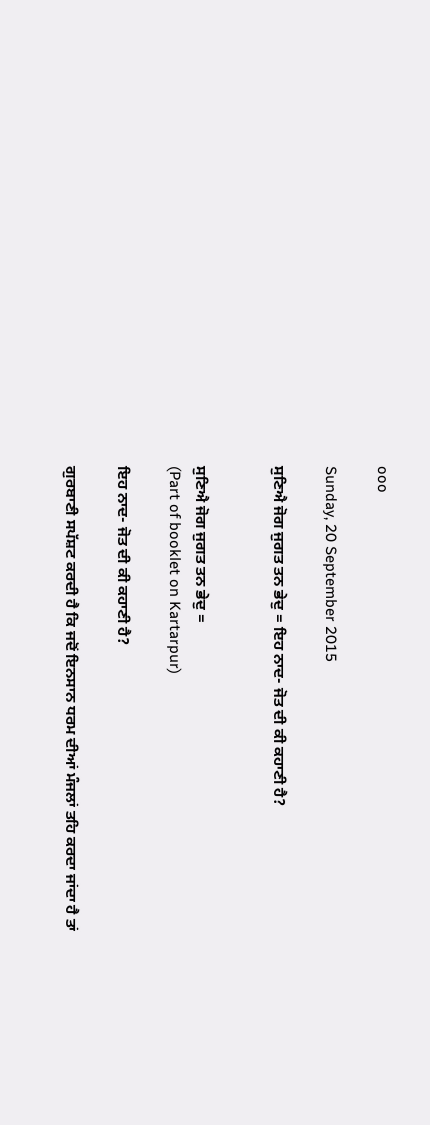ooo

Sunday, 20 September 2015

ਸੁਣਿਐ ਜੋਗ ਜੁਗਤ ਤਨ ਭੇਦੁ = ਇਹ ਨਾਦ- ਜੋਤ ਦੀ ਕੀ ਕਹਾਣੀ ਹੈ?


ਸੁਣਿਐ ਜੋਗ ਜੁਗਤ ਤਨ ਭੇਦੁ =
(Part of booklet on Kartarpur)

ਇਹ ਨਾਦ- ਜੋਤ ਦੀ ਕੀ ਕਹਾਣੀ ਹੈ?

ਗੁਰਬਾਣੀ ਸਪੱਸ਼ਟ ਕਰਦੀ ਹੈ ਕਿ ਜਦੋਂ ਇਨਸਾਨ ਧਰਮ ਦੀਆਂ ਮੰਜਲਾਂ ਤਹਿ ਕਰਦਾ ਜਾਂਦਾ ਹੈ ਤਾਂ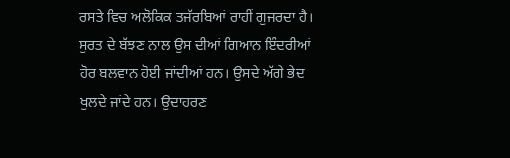ਰਸਤੇ ਵਿਚ ਅਲੋਕਿਕ ਤਜੱਰਬਿਆਂ ਰਾਹੀਂ ਗੁਜਰਦਾ ਹੈ। ਸੁਰਤ ਦੇ ਬੱਝਣ ਨਾਲ ਉਸ ਦੀਆਂ ਗਿਆਨ ਇੰਦਰੀਆਂ ਹੋਰ ਬਲਵਾਨ ਹੋਈ ਜਾਂਦੀਆਂ ਹਨ। ਉਸਦੇ ਅੱਗੇ ਭੇਦ ਖੁਲਦੇ ਜਾਂਦੇ ਹਨ। ਉਦਾਹਰਣ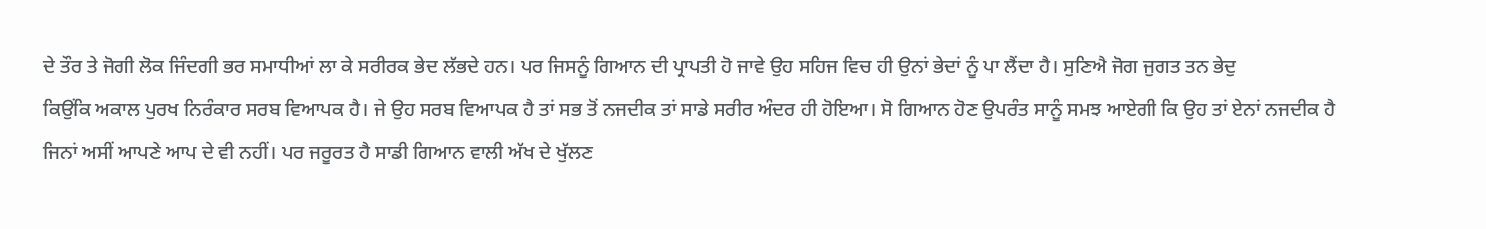ਦੇ ਤੌਰ ਤੇ ਜੋਗੀ ਲੋਕ ਜਿੰਦਗੀ ਭਰ ਸਮਾਧੀਆਂ ਲਾ ਕੇ ਸਰੀਰਕ ਭੇਦ ਲੱਭਦੇ ਹਨ। ਪਰ ਜਿਸਨੂੰ ਗਿਆਨ ਦੀ ਪ੍ਰਾਪਤੀ ਹੋ ਜਾਵੇ ਉਹ ਸਹਿਜ ਵਿਚ ਹੀ ਉਨਾਂ ਭੇਦਾਂ ਨੂੰ ਪਾ ਲੈਂਦਾ ਹੈ। ਸੁਣਿਐ ਜੋਗ ਜੁਗਤ ਤਨ ਭੇਦੁ
ਕਿਉਂਕਿ ਅਕਾਲ ਪੁਰਖ ਨਿਰੰਕਾਰ ਸਰਬ ਵਿਆਪਕ ਹੈ। ਜੇ ਉਹ ਸਰਬ ਵਿਆਪਕ ਹੈ ਤਾਂ ਸਭ ਤੋਂ ਨਜਦੀਕ ਤਾਂ ਸਾਡੇ ਸਰੀਰ ਅੰਦਰ ਹੀ ਹੋਇਆ। ਸੋ ਗਿਆਨ ਹੋਣ ਉਪਰੰਤ ਸਾਨੂੰ ਸਮਝ ਆਏਗੀ ਕਿ ਉਹ ਤਾਂ ਏਨਾਂ ਨਜਦੀਕ ਹੈ ਜਿਨਾਂ ਅਸੀਂ ਆਪਣੇ ਆਪ ਦੇ ਵੀ ਨਹੀਂ। ਪਰ ਜਰੂਰਤ ਹੈ ਸਾਡੀ ਗਿਆਨ ਵਾਲੀ ਅੱਖ ਦੇ ਖੁੱਲਣ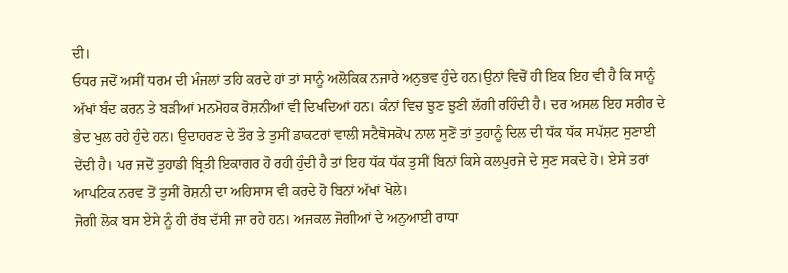ਦੀ।
ਓਧਰ ਜਦੋਂ ਅਸੀਂ ਧਰਮ ਦੀ ਮੰਜਲਾਂ ਤਹਿ ਕਰਦੇ ਹਾਂ ਤਾਂ ਸਾਨੂੰ ਅਲੋਕਿਕ ਨਜਾਰੇ ਅਨੁਭਵ ਹੁੰਦੇ ਹਨ।ਉਨਾਂ ਵਿਚੋਂ ਹੀ ਇਕ ਇਹ ਵੀ ਹੈ ਕਿ ਸਾਨੂੰ ਅੱਖਾਂ ਬੰਦ ਕਰਨ ਤੇ ਬੜੀਆਂ ਮਨਮੋਹਕ ਰੋਸ਼ਨੀਆਂ ਵੀ ਦਿਖਦਿਆਂ ਹਨ। ਕੰਨਾਂ ਵਿਚ ਝੁਣ ਝੁਣੀ ਲੱਗੀ ਰਹਿੰਦੀ ਹੈ। ਦਰ ਅਸਲ ਇਹ ਸਰੀਰ ਦੇ ਭੇਦ ਖੁਲ ਰਹੇ ਹੁੰਦੇ ਹਨ। ਉਦਾਹਰਣ ਦੇ ਤੌਰ ਤੇ ਤੁਸੀਂ ਡਾਕਟਰਾਂ ਵਾਲੀ ਸਟੈਥੋਸਕੋਪ ਨਾਲ ਸੁਣੋਂ ਤਾਂ ਤੁਹਾਨੂੰ ਦਿਲ ਦੀ ਧੱਕ ਧੱਕ ਸਪੱਸ਼ਟ ਸੁਣਾਈ ਦੇਂਦੀ ਹੈ। ਪਰ ਜਦੋਂ ਤੁਹਾਡੀ ਬ੍ਰਿਤੀ ਇਕਾਗਰ ਹੋ ਰਹੀ ਹੁੰਦੀ ਹੈ ਤਾਂ ਇਹ ਧੱਕ ਧੱਕ ਤੁਸੀਂ ਬਿਨਾਂ ਕਿਸੇ ਕਲਪੁਰਜੇ ਦੇ ਸੁਣ ਸਕਦੇ ਹੋ। ਏਸੇ ਤਰਾਂ ਆਪਟਿਕ ਨਰਵ ਤੋਂ ਤੁਸੀਂ ਰੋਸ਼ਨੀ ਦਾ ਅਹਿਸਾਸ ਵੀ ਕਰਦੇ ਹੋ ਬਿਨਾਂ ਅੱਖਾਂ ਖੋਲੇ।
ਜੋਗੀ ਲੋਕ ਬਸ ਏਸੇ ਨੂੰ ਹੀ ਰੱਬ ਦੱਸੀ ਜਾ ਰਹੇ ਹਨ। ਅਜਕਲ ਜੋਗੀਆਂ ਦੇ ਅਨੁਆਈ ਰਾਧਾ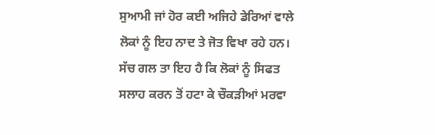ਸੁਆਮੀ ਜਾਂ ਹੋਰ ਕਈ ਅਜਿਹੇ ਡੇਰਿਆਂ ਵਾਲੇ ਲੋਕਾਂ ਨੂੰ ਇਹ ਨਾਦ ਤੇ ਜੋਤ ਵਿਖਾ ਰਹੇ ਹਨ। ਸੱਚ ਗਲ ਤਾ ਇਹ ਹੈ ਕਿ ਲੋਕਾਂ ਨੂੰ ਸਿਫਤ ਸਲਾਹ ਕਰਨ ਤੋਂ ਹਟਾ ਕੇ ਚੌਕੜੀਆਂ ਮਰਵਾ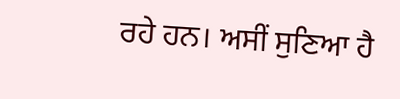ਰਹੇ ਹਨ। ਅਸੀਂ ਸੁਣਿਆ ਹੈ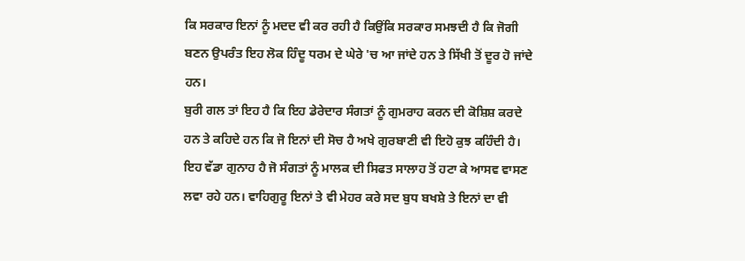ਕਿ ਸਰਕਾਰ ਇਨਾਂ ਨੂੰ ਮਦਦ ਵੀ ਕਰ ਰਹੀ ਹੈ ਕਿਉਂਕਿ ਸਰਕਾਰ ਸਮਝਦੀ ਹੈ ਕਿ ਜੋਗੀ ਬਣਨ ਉਪਰੰਤ ਇਹ ਲੋਕ ਹਿੰਦੂ ਧਰਮ ਦੇ ਘੇਰੇ 'ਚ ਆ ਜਾਂਦੇ ਹਨ ਤੇ ਸਿੱਖੀ ਤੋਂ ਦੂਰ ਹੋ ਜਾਂਦੇ ਹਨ।
ਬੁਰੀ ਗਲ ਤਾਂ ਇਹ ਹੈ ਕਿ ਇਹ ਡੇਰੇਦਾਰ ਸੰਗਤਾਂ ਨੂੰ ਗੁਮਰਾਹ ਕਰਨ ਦੀ ਕੋਸ਼ਿਸ਼ ਕਰਦੇ ਹਨ ਤੇ ਕਹਿਦੇ ਹਨ ਕਿ ਜੋ ਇਨਾਂ ਦੀ ਸੋਚ ਹੈ ਅਖੇ ਗੁਰਬਾਣੀ ਵੀ ਇਹੋ ਕੁਝ ਕਹਿੰਦੀ ਹੈ। ਇਹ ਵੱਡਾ ਗੁਨਾਹ ਹੈ ਜੋ ਸੰਗਤਾਂ ਨੂੰ ਮਾਲਕ ਦੀ ਸਿਫਤ ਸਾਲਾਹ ਤੋਂ ਹਟਾ ਕੇ ਆਸਵ ਵਾਸਣ ਲਵਾ ਰਹੇ ਹਨ। ਵਾਹਿਗੁਰੂ ਇਨਾਂ ਤੇ ਵੀ ਮੇਹਰ ਕਰੇ ਸਦ ਬੁਧ ਬਖਸ਼ੇ ਤੇ ਇਨਾਂ ਦਾ ਵੀ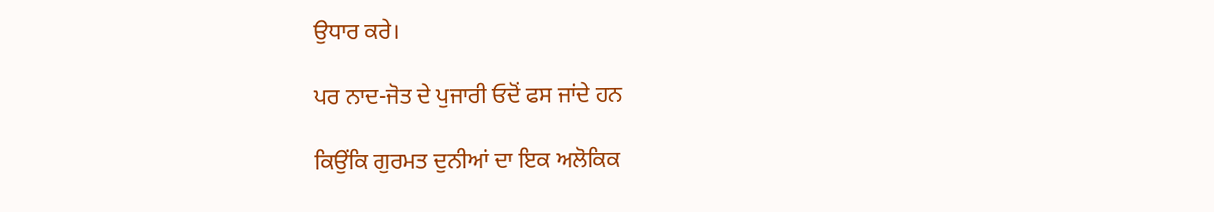ਉਧਾਰ ਕਰੇ।

ਪਰ ਨਾਦ-ਜੋਤ ਦੇ ਪੁਜਾਰੀ ਓਦੋਂ ਫਸ ਜਾਂਦੇ ਹਨ

ਕਿਉਂਕਿ ਗੁਰਮਤ ਦੁਨੀਆਂ ਦਾ ਇਕ ਅਲੋਕਿਕ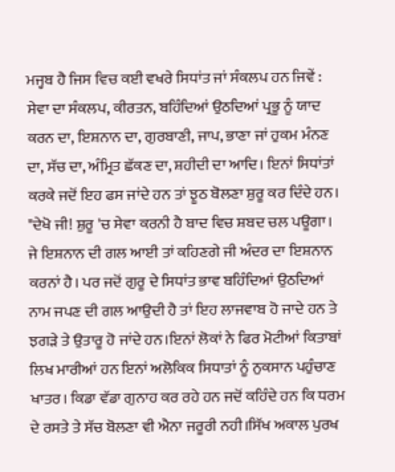ਮਜ੍ਹਬ ਹੈ ਜਿਸ ਵਿਚ ਕਈ ਵਖਰੇ ਸਿਧਾਂਤ ਜਾਂ ਸੰਕਲਪ ਹਨ ਜਿਵੇਂ : ਸੇਵਾ ਦਾ ਸੰਕਲਪ, ਕੀਰਤਨ, ਬਹਿੰਦਿਆਂ ਉਠਦਿਆਂ ਪ੍ਰਭੂ ਨੂੰ ਯਾਦ ਕਰਨ ਦਾ, ਇਸ਼ਨਾਨ ਦਾ, ਗੁਰਬਾਣੀ, ਜਾਪ, ਭਾਣਾ ਜਾਂ ਹੁਕਮ ਮੰਨਣ ਦਾ, ਸੱਚ ਦਾ, ਅੰਮ੍ਰਿਤ ਛੱਕਣ ਦਾ, ਸ਼ਹੀਦੀ ਦਾ ਆਦਿ। ਇਨਾਂ ਸਿਧਾਂਤਾਂ ਕਰਕੇ ਜਦੋਂ ਇਹ ਫਸ ਜਾਂਦੇ ਹਨ ਤਾਂ ਝੂਠ ਬੋਲਣਾ ਸ਼ੁਰੂ ਕਰ ਦਿੰਦੇ ਹਨ। "ਦੇਖੋ ਜੀ! ਸ਼ੁਰੂ 'ਚ ਸੇਵਾ ਕਰਨੀ ਹੈ ਬਾਦ ਵਿਚ ਸ਼ਬਦ ਚਲ ਪਊਗਾ। ਜੇ ਇਸ਼ਨਾਨ ਦੀ ਗਲ ਆਈ ਤਾਂ ਕਹਿਣਗੇ ਜੀ ਅੰਦਰ ਦਾ ਇਸ਼ਨਾਨ ਕਰਨਾਂ ਹੈ। ਪਰ ਜਦੋਂ ਗੁਰੂ ਦੇ ਸਿਧਾਂਤ ਭਾਵ ਬਹਿੰਦਿਆਂ ਉਠਦਿਆਂ ਨਾਮ ਜਪਣ ਦੀ ਗਲ ਆਉਦੀ ਹੈ ਤਾਂ ਇਹ ਲਾਜਵਾਬ ਹੋ ਜਾਦੇ ਹਨ ਤੇ ਝਗੜੇ ਤੇ ਉਤਾਰੂ ਹੋ ਜਾਂਦੇ ਹਨ।ਇਨਾਂ ਲੋਕਾਂ ਨੇ ਫਿਰ ਮੋਟੀਆਂ ਕਿਤਾਬਾਂ ਲਿਖ ਮਾਰੀਆਂ ਹਨ ਇਨਾਂ ਅਲੋਕਿਕ ਸਿਧਾਤਾਂ ਨੂੰ ਨੁਕਸਾਨ ਪਹੁੰਚਾਣ ਖਾਤਰ। ਕਿਡਾ ਵੱਡਾ ਗੁਨਾਹ ਕਰ ਰਹੇ ਹਨ ਜਦੋਂ ਕਹਿੰਦੇ ਹਨ ਕਿ ਧਰਮ ਦੇ ਰਸਤੇ ਤੇ ਸੱਚ ਬੋਲਣਾ ਵੀ ਐਨਾ ਜਰੂਰੀ ਨਹੀ।ਸਿੱਖ ਅਕਾਲ ਪੁਰਖ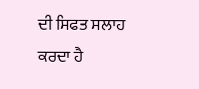ਦੀ ਸਿਫਤ ਸਲਾਹ ਕਰਦਾ ਹੈ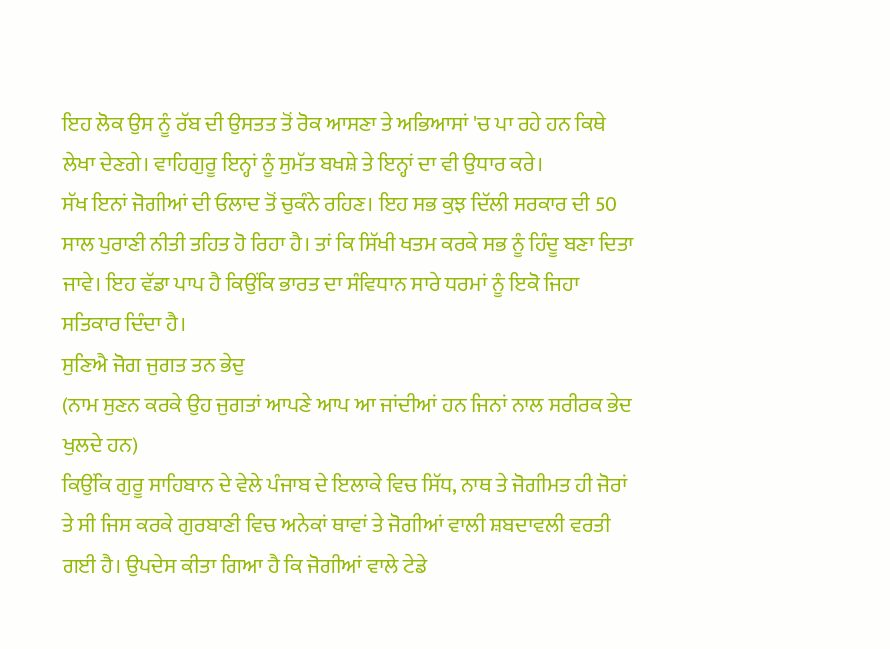ਇਹ ਲੋਕ ਉਸ ਨੂੰ ਰੱਬ ਦੀ ਉਸਤਤ ਤੋਂ ਰੋਕ ਆਸਣਾ ਤੇ ਅਭਿਆਸਾਂ 'ਚ ਪਾ ਰਹੇ ਹਨ ਕਿਥੇ ਲੇਖਾ ਦੇਣਗੇ। ਵਾਹਿਗੁਰੂ ਇਨ੍ਹਾਂ ਨੂੰ ਸੁਮੱਤ ਬਖਸ਼ੇ ਤੇ ਇਨ੍ਹਾਂ ਦਾ ਵੀ ਉਧਾਰ ਕਰੇ।
ਸੱਖ ਇਨਾਂ ਜੋਗੀਆਂ ਦੀ ਓਲਾਦ ਤੋਂ ਚੁਕੰਨੇ ਰਹਿਣ। ਇਹ ਸਭ ਕੁਝ ਦਿੱਲੀ ਸਰਕਾਰ ਦੀ 50 ਸਾਲ ਪੁਰਾਣੀ ਨੀਤੀ ਤਹਿਤ ਹੋ ਰਿਹਾ ਹੈ। ਤਾਂ ਕਿ ਸਿੱਖੀ ਖਤਮ ਕਰਕੇ ਸਭ ਨੂੰ ਹਿੰਦੂ ਬਣਾ ਦਿਤਾ ਜਾਵੇ। ਇਹ ਵੱਡਾ ਪਾਪ ਹੈ ਕਿਉਂਕਿ ਭਾਰਤ ਦਾ ਸੰਵਿਧਾਨ ਸਾਰੇ ਧਰਮਾਂ ਨੂੰ ਇਕੋ ਜਿਹਾ ਸਤਿਕਾਰ ਦਿੰਦਾ ਹੈ।
ਸੁਣਿਐ ਜੋਗ ਜੁਗਤ ਤਨ ਭੇਦੁ
(ਨਾਮ ਸੁਣਨ ਕਰਕੇ ਉਹ ਜੁਗਤਾਂ ਆਪਣੇ ਆਪ ਆ ਜਾਂਦੀਆਂ ਹਨ ਜਿਨਾਂ ਨਾਲ ਸਰੀਰਕ ਭੇਦ ਖੁਲਦੇ ਹਨ)
ਕਿਉਂਕਿ ਗੁਰੂ ਸਾਹਿਬਾਨ ਦੇ ਵੇਲੇ ਪੰਜਾਬ ਦੇ ਇਲਾਕੇ ਵਿਚ ਸਿੱਧ, ਨਾਥ ਤੇ ਜੋਗੀਮਤ ਹੀ ਜੋਰਾਂ ਤੇ ਸੀ ਜਿਸ ਕਰਕੇ ਗੁਰਬਾਣੀ ਵਿਚ ਅਨੇਕਾਂ ਥਾਵਾਂ ਤੇ ਜੋਗੀਆਂ ਵਾਲੀ ਸ਼ਬਦਾਵਲੀ ਵਰਤੀ ਗਈ ਹੈ। ਉਪਦੇਸ ਕੀਤਾ ਗਿਆ ਹੈ ਕਿ ਜੋਗੀਆਂ ਵਾਲੇ ਟੇਡੇ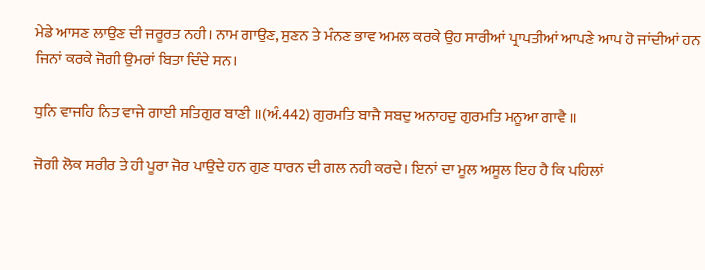ਮੇਡੇ ਆਸਣ ਲਾਉਣ ਦੀ ਜਰੂਰਤ ਨਹੀ। ਨਾਮ ਗਾਉਣ, ਸੁਣਨ ਤੇ ਮੰਨਣ ਭਾਵ ਅਮਲ ਕਰਕੇ ਉਹ ਸਾਰੀਆਂ ਪ੍ਰਾਪਤੀਆਂ ਆਪਣੇ ਆਪ ਹੋ ਜਾਂਦੀਆਂ ਹਨ ਜਿਨਾਂ ਕਰਕੇ ਜੋਗੀ ਉਮਰਾਂ ਬਿਤਾ ਦਿੰਦੇ ਸਨ।

ਧੁਨਿ ਵਾਜਹਿ ਨਿਤ ਵਾਜੇ ਗਾਈ ਸਤਿਗੁਰ ਬਾਣੀ ॥(ਅੰ.442) ਗੁਰਮਤਿ ਬਾਜੈ ਸਬਦੁ ਅਨਾਹਦੁ ਗੁਰਮਤਿ ਮਨੂਆ ਗਾਵੈ ॥

ਜੋਗੀ ਲੋਕ ਸਰੀਰ ਤੇ ਹੀ ਪੂਰਾ ਜੋਰ ਪਾਉਦੇ ਹਨ ਗੁਣ ਧਾਰਨ ਦੀ ਗਲ ਨਹੀ ਕਰਦੇ। ਇਨਾਂ ਦਾ ਮੂਲ ਅਸੂਲ ਇਹ ਹੈ ਕਿ ਪਹਿਲਾਂ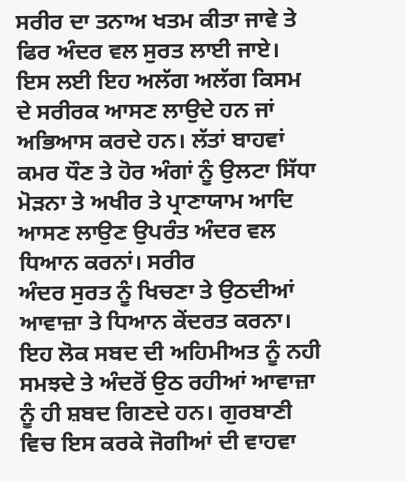ਸਰੀਰ ਦਾ ਤਨਾਅ ਖਤਮ ਕੀਤਾ ਜਾਵੇ ਤੇ ਫਿਰ ਅੰਦਰ ਵਲ ਸੁਰਤ ਲਾਈ ਜਾਏ। ਇਸ ਲਈ ਇਹ ਅਲੱਗ ਅਲੱਗ ਕਿਸਮ ਦੇ ਸਰੀਰਕ ਆਸਣ ਲਾਉਦੇ ਹਨ ਜਾਂ ਅਭਿਆਸ ਕਰਦੇ ਹਨ। ਲੱਤਾਂ ਬਾਹਵਾਂ ਕਮਰ ਧੌਣ ਤੇ ਹੋਰ ਅੰਗਾਂ ਨੂੰ ਉਲਟਾ ਸਿੱਧਾ ਮੋੜਨਾ ਤੇ ਅਖੀਰ ਤੇ ਪ੍ਰਾਣਾਯਾਮ ਆਦਿ ਆਸਣ ਲਾਉਣ ਉਪਰੰਤ ਅੰਦਰ ਵਲ ਧਿਆਨ ਕਰਨਾਂ। ਸਰੀਰ
ਅੰਦਰ ਸੁਰਤ ਨੂੰ ਖਿਚਣਾ ਤੇ ਉਠਦੀਆਂ ਆਵਾਜ਼ਾ ਤੇ ਧਿਆਨ ਕੇਂਦਰਤ ਕਰਨਾ। ਇਹ ਲੋਕ ਸਬਦ ਦੀ ਅਹਿਮੀਅਤ ਨੂੰ ਨਹੀ ਸਮਝਦੇ ਤੇ ਅੰਦਰੋਂ ਉਠ ਰਹੀਆਂ ਆਵਾਜ਼ਾ ਨੂੰ ਹੀ ਸ਼ਬਦ ਗਿਣਦੇ ਹਨ। ਗੁਰਬਾਣੀ ਵਿਚ ਇਸ ਕਰਕੇ ਜੋਗੀਆਂ ਦੀ ਵਾਹਵਾ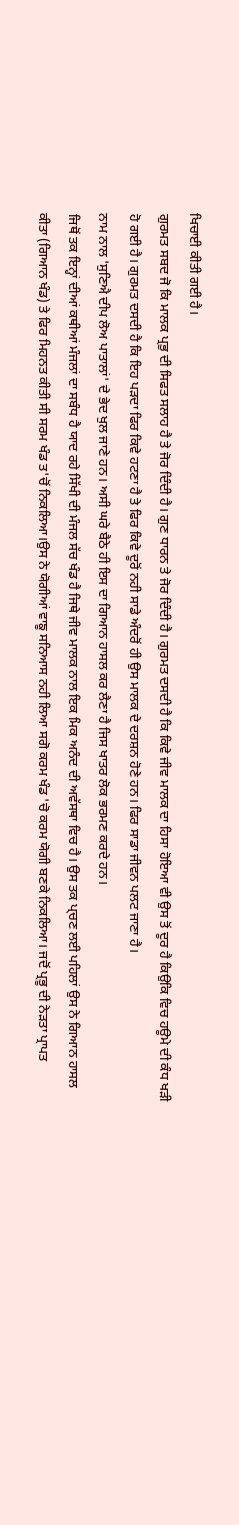ਖਿਚਾਈ ਕੀਤੀ ਗਈ ਹੈ।
ਗੁਰਮਤ ਸਬਦ ਜੋ ਕਿ ਮਾਲਕ ਪ੍ਰਭੁ ਦੀ ਸਿਫਤ ਸਲਾਹ ਹੈ ਤੇ ਜੋਰ ਦਿੰਦੀ ਹੈ। ਗੁਣ ਧਾਰਨ ਤੇ ਜੋਰ ਦਿੰਦੀ ਹੈ। ਗੁਰਮਤ ਦਸਦੀ ਹੈ ਕਿ ਕਿਵੇ ਜੀਵ ਮਾਲਕ ਦਾ ਹਿਸਾ ਹੋਇਆ ਵੀ ਉਸ ਤੋਂ ਦੂਰ ਹੈ ਕਿਉਕਿ ਵਿਚ ਹਊਮੇ ਦੀ ਕੰਧ ਖੜੀ ਹੋ ਗਈ ਹੈ। ਗੁਰਮਤ ਦਸਦੀ ਹੈ ਕਿ ਇਹ ਪੜਦਾ ਫਿਰ ਕਿਵੇ ਹਟਣਾ ਹੈ ਤੇ ਫਿਰ ਕਿਵੇ ਦੂਰੋਂ ਨਹੀ ਸਾਡੇ ਅੰਦਰੋਂ ਹੀ ਉਸ ਮਾਲਕ ਦੇ ਦਰਸ਼ਨ ਹੋਣੇ ਹਨ। ਫਿਰ ਸਾਡਾ ਜੀਵਨ ਪਲਟ ਜਾਣਾ ਹੈ।
ਨਾਮ ਨਾਲ 'ਸੁਣਿਐ ਦੀਪ ਲੋਅ ਪਾਤਾਲਾਂ' ਦੇ ਭੇਦ ਖੁਲ ਜਾਣੇ ਹਨ। ਅਸੀ ਘਰੇ ਬੈਠੇ ਹੀ ਇਸ ਦਾ ਗਿਆਨ ਹਾਸਲ ਕਰ ਲੈਣਾ ਹੈ ਜਿਸ ਖਾਤਰ ਲੋਕ ਭਰਮਣ ਕਰਦੇ ਹਨ।
ਜਿਥੋਂ ਤਕ ਇਨ੍ਹਾਂ ਦੀਆਂ ਕਥੀਆਂ ਮੰਜਲਾਂ ਦਾ ਸਬੰਧ ਹੈ ਯਾਦ ਰਹੇ ਸਿੱਖੀ ਦੀ ਮੰਜਲ ਸੱਚ ਖੰਡ ਹੈ ਜਿਥੇ ਜੀਵ ਮਾਲਕ ਨਾਲ ਇਕ ਮਿਕ ਅਨੰਦ ਦੀ ਅਵੱਸਥਾ ਵਿਚ ਹੈ। ਉਸ ਤਕ ਪ੍‍ਚਣ ਲਈ ਪਹਿਲਾਂ ਉਸ ਨੇ ਗਿਆਨ ਹਾਸਲ ਕੀਤਾ (ਗਿਆਨ ਖੰਡ) ਤੇ ਫਿਰ ਮਿਹਨਤ ਕੀਤੀ ਸੀ ਸਰਮ ਖੰਡ ਤ'ਚੋਂ ਨਿਕਲਿਆ।ਉਸ ਨੇ ਯੋਗੀਆਂ ਵਾਙੂ ਸਨਿਆਸ ਨਹੀ ਲਿਆ ਸਗੋ ਕਰਮ ਖੰਡ 'ਚੋ ਕਰਮ ਯੋਗੀ ਬਣਕੇ ਨਿਕਲਿਆ। ਜਦੋਂ ਪ੍ਰਭੂ ਦੀ ਨੇੜਤਾ ਪ੍ਰਾਪਤ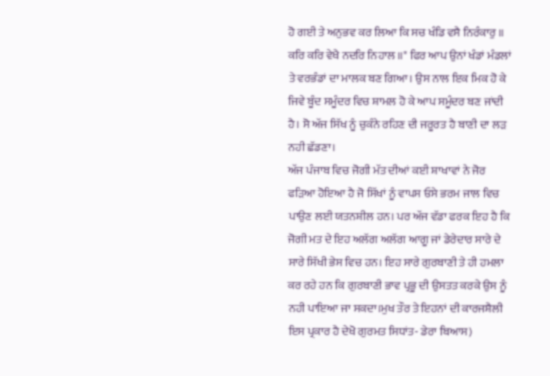ਹੋ ਗਈ ਤੇ ਅਨੁਭਵ ਕਰ ਲਿਆ ਕਿ ਸਚ ਖੰਡਿ ਵਸੈ ਨਿਰੰਕਾਰੁ ॥ ਕਰਿ ਕਰਿ ਵੇਖੈ ਨਦਰਿ ਨਿਹਾਲ ॥" ਫਿਰ ਆਪ ਉਨਾਂ ਖੰਡਾਂ ਮੰਡਲਾਂ ਤੇ ਵਰਭੰਡਾਂ ਦਾ ਮਾਲਕ ਬਣ ਗਿਆ। ਉਸ ਨਾਲ ਇਕ ਮਿਕ ਹੋ ਕੇ ਜਿਵੇ ਬੂੰਦ ਸਮੂੰਦਰ ਵਿਚ ਸ਼ਾਮਲ ਹੋ ਕੇ ਆਪ ਸਮੂੰਦਰ ਬਣ ਜਾਂਦੀ ਹੈ। ਸੋ ਅੱਜ ਸਿੱਖ ਨੂੰ ਚੁਕੰਨੇ ਰਹਿਣ ਦੀ ਜਰੂਰਤ ਹੈ ਬਾਣੀ ਦਾ ਲੜ ਨਹੀ ਛੱਡਣਾ।
ਅੱਜ ਪੰਜਾਬ ਵਿਚ ਜੋਗੀ ਮੱਤ ਦੀਆਂ ਕਈ ਸ਼ਾਖਾਵਾਂ ਨੇ ਜੋਰ ਫੜਿਆ ਹੋਇਆ ਹੈ ਜੋ ਸਿੱਖਾਂ ਨੂੰ ਵਾਪਸ ਓਸੇ ਭਰਮ ਜਾਲ ਵਿਚ ਪਾਉਣ ਲਈ ਯਤਨਸ਼ੀਲ ਹਨ। ਪਰ ਅੱਜ ਵੱਡਾ ਫਰਕ ਇਹ ਹੈ ਕਿ ਜੋਗੀ ਮਤ ਦੇ ਇਹ ਅਲੱਗ ਅਲੱਗ ਆਗੂ ਜਾਂ ਡੇਰੇਦਾਰ ਸਾਰੇ ਦੇ ਸਾਰੇ ਸਿੱਖੀ ਭੇਸ ਵਿਚ ਹਨ। ਇਹ ਸਾਰੇ ਗੁਰਬਾਣੀ ਤੇ ਹੀ ਹਮਲਾ ਕਰ ਰਹੇ ਹਨ ਕਿ ਗੁਰਬਾਣੀ ਭਾਵ ਪ੍ਰਭੂ ਦੀ ਉਸਤਤ ਕਰਕੇ ਉਸ ਨੂੰ ਨਹੀ ਪਾਇਆ ਜਾ ਸਕਦਾ।ਮੁਖ ਤੌਰ ਤੇ ਇਹਨਾਂ ਦੀ ਕਾਰਜਸ਼ੈਲੀ ਇਸ ਪ੍ਰਕਾਰ ਹੈ ਦੇਖੋ ਗੁਰਮਤ ਸਿਧਾਂਤ- ਡੇਰਾ ਬਿਆਸ)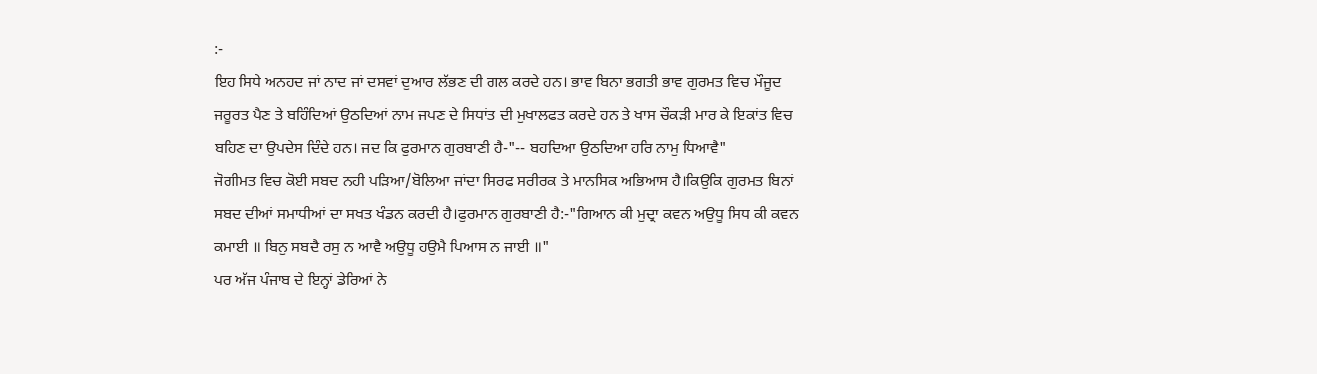:-
ਇਹ ਸਿਧੇ ਅਨਹਦ ਜਾਂ ਨਾਦ ਜਾਂ ਦਸਵਾਂ ਦੁਆਰ ਲੱਭਣ ਦੀ ਗਲ ਕਰਦੇ ਹਨ। ਭਾਵ ਬਿਨਾ ਭਗਤੀ ਭਾਵ ਗੁਰਮਤ ਵਿਚ ਮੌਜੂਦ ਜਰੂਰਤ ਪੈਣ ਤੇ ਬਹਿੰਦਿਆਂ ਉਠਦਿਆਂ ਨਾਮ ਜਪਣ ਦੇ ਸਿਧਾਂਤ ਦੀ ਮੁਖਾਲਫਤ ਕਰਦੇ ਹਨ ਤੇ ਖਾਸ ਚੌਕੜੀ ਮਾਰ ਕੇ ਇਕਾਂਤ ਵਿਚ ਬਹਿਣ ਦਾ ਉਪਦੇਸ ਦਿੰਦੇ ਹਨ। ਜਦ ਕਿ ਫੁਰਮਾਨ ਗੁਰਬਾਣੀ ਹੈ-"-- ਬਹਦਿਆ ਉਠਦਿਆ ਹਰਿ ਨਾਮੁ ਧਿਆਵੈ"
ਜੋਗੀਮਤ ਵਿਚ ਕੋਈ ਸਬਦ ਨਹੀ ਪੜਿਆ/ਬੋਲਿਆ ਜਾਂਦਾ ਸਿਰਫ ਸਰੀਰਕ ਤੇ ਮਾਨਸਿਕ ਅਭਿਆਸ ਹੈ।ਕਿਉਕਿ ਗੁਰਮਤ ਬਿਨਾਂ ਸਬਦ ਦੀਆਂ ਸਮਾਧੀਆਂ ਦਾ ਸਖਤ ਖੰਡਨ ਕਰਦੀ ਹੈ।ਫੁਰਮਾਨ ਗੁਰਬਾਣੀ ਹੈ:-"ਗਿਆਨ ਕੀ ਮੁਦ੍ਰਾ ਕਵਨ ਅਉਧੂ ਸਿਧ ਕੀ ਕਵਨ ਕਮਾਈ ॥ ਬਿਨੁ ਸਬਦੈ ਰਸੁ ਨ ਆਵੈ ਅਉਧੂ ਹਉਮੈ ਪਿਆਸ ਨ ਜਾਈ ॥"
ਪਰ ਅੱਜ ਪੰਜਾਬ ਦੇ ਇਨ੍ਹਾਂ ਡੇਰਿਆਂ ਨੇ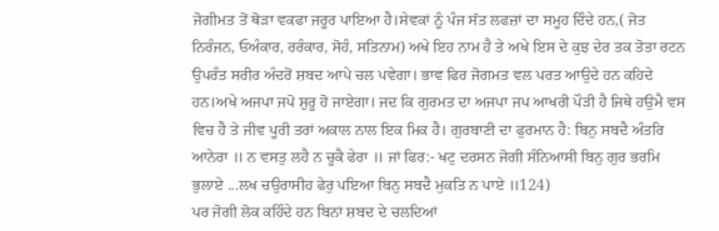ਜੋਗੀਮਤ ਤੋਂ ਥੋੜਾ ਵਕਫਾ ਜਰੂਰ ਪਾਇਆ ਹੈ।ਸੇਵਕਾਂ ਨੂੰ ਪੰਜ ਸੱਤ ਲਫਜ਼ਾਂ ਦਾ ਸਮੂਹ ਦਿੰਦੇ ਹਨ,( ਜੋਤ ਨਿਰੰਜਨ, ਓਅੰਕਾਰ, ਰਰੰਕਾਰ, ਸੋਹੰ, ਸਤਿਨਾਮ) ਅਖੇ ਇਹ ਨਾਮ ਹੈ ਤੇ ਅਖੇ ਇਸ ਦੇ ਕੁਝ ਦੇਰ ਤਕ ਤੋਤਾ ਰਟਨ ਉਪਰੰਤ ਸਰੀਰ ਅੰਦਰੋਂ ਸ਼ਬਦ ਆਪੇ ਚਲ ਪਵੇਗਾ। ਭਾਵ ਫਿਰ ਜੋਗਮਤ ਵਲ ਪਰਤ ਆਉਦੇ ਹਨ ਕਹਿਦੇ ਹਨ।ਅਖੇ ਅਜਪਾ ਜਪੋ ਸ਼ੁਰੂ ਹੋ ਜਾਏਗਾ। ਜਦ ਕਿ ਗੁਰਮਤ ਦਾ ਅਜਪਾ ਜਪ ਆਖਰੀ ਪੌੜੀ ਹੈ ਜਿਥੇ ਹਉਮੈ ਵਸ ਵਿਚ ਹੈ ਤੇ ਜੀਵ ਪੂਰੀ ਤਰਾਂ ਅਕਾਲ ਨਾਲ ਇਕ ਮਿਕ ਹੈ। ਗੁਰਬਾਣੀ ਦਾ ਫੁਰਮਾਨ ਹੈ: ਬਿਨੁ ਸਬਦੈ ਅੰਤਰਿ ਆਨੇਰਾ ॥ ਨ ਵਸਤੁ ਲਹੈ ਨ ਚੂਕੈ ਫੇਰਾ ॥ ਜਾਂ ਫਿਰ:- ਖਟੁ ਦਰਸਨ ਜੋਗੀ ਸੰਨਿਆਸੀ ਬਿਨੁ ਗੁਰ ਭਰਮਿ ਭੁਲਾਏ ...ਲਖ ਚਉਰਾਸੀਹ ਫੇਰੁ ਪਇਆ ਬਿਨੁ ਸਬਦੈ ਮੁਕਤਿ ਨ ਪਾਏ ॥124)
ਪਰ ਜੋਗੀ ਲੋਕ ਕਹਿੰਦੇ ਹਨ ਬਿਨਾਂ ਸ਼ਬਦ ਦੇ ਚਲਦਿਆਂ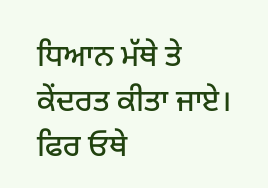ਧਿਆਨ ਮੱਥੇ ਤੇ ਕੇਂਦਰਤ ਕੀਤਾ ਜਾਏ। ਫਿਰ ਓਥੇ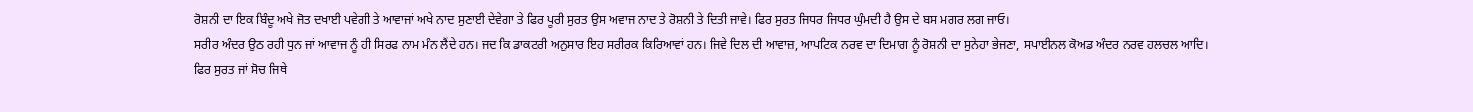ਰੋਸ਼ਨੀ ਦਾ ਇਕ ਬਿੰਦੂ ਅਖੇ ਜੋਤ ਦਖਾਈ ਪਵੇਗੀ ਤੇ ਆਵਾਜਾਂ ਅਖੇ ਨਾਦ ਸੁਣਾਈ ਦੇਵੇਗਾ ਤੇ ਫਿਰ ਪੂਰੀ ਸੁਰਤ ਉਸ ਅਵਾਜ ਨਾਦ ਤੇ ਰੋਸ਼ਨੀ ਤੇ ਦਿਤੀ ਜਾਵੇ। ਫਿਰ ਸੁਰਤ ਜਿਧਰ ਜਿਧਰ ਘੁੰਮਦੀ ਹੈ ਉਸ ਦੇ ਬਸ ਮਗਰ ਲਗ ਜਾਓ।
ਸਰੀਰ ਅੰਦਰ ਉਠ ਰਹੀ ਧੁਨ ਜਾਂ ਆਵਾਜ ਨੂੰ ਹੀ ਸਿਰਫ ਨਾਮ ਮੰਨ ਲੈਂਦੇ ਹਨ। ਜਦ ਕਿ ਡਾਕਟਰੀ ਅਨੁਸਾਰ ਇਹ ਸਰੀਰਕ ਕਿਰਿਆਵਾਂ ਹਨ। ਜਿਵੇ ਦਿਲ ਦੀ ਆਵਾਜ਼, ਆਪਟਿਕ ਨਰਵ ਦਾ ਦਿਮਾਗ ਨੂੰ ਰੋਸ਼ਨੀ ਦਾ ਸੁਨੇਹਾ ਭੇਜਣਾ, ਸਪਾਈਨਲ ਕੋਅਡ ਅੰਦਰ ਨਰਵ ਹਲਚਲ ਆਦਿ।
ਫਿਰ ਸੁਰਤ ਜਾਂ ਸੋਚ ਜਿਥੇ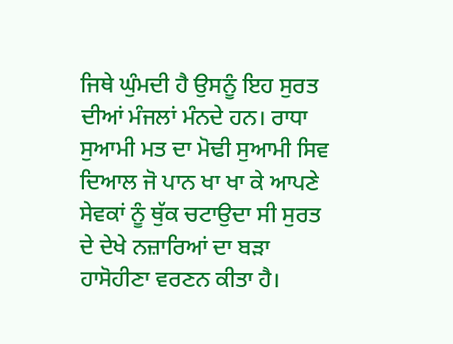ਜਿਥੇ ਘੁੰਮਦੀ ਹੈ ਉਸਨੂੰ ਇਹ ਸੁਰਤ ਦੀਆਂ ਮੰਜਲਾਂ ਮੰਨਦੇ ਹਨ। ਰਾਧਾ ਸੁਆਮੀ ਮਤ ਦਾ ਮੋਢੀ ਸੁਆਮੀ ਸਿਵ ਦਿਆਲ ਜੋ ਪਾਨ ਖਾ ਖਾ ਕੇ ਆਪਣੇ ਸੇਵਕਾਂ ਨੂੰ ਥੁੱਕ ਚਟਾਉਦਾ ਸੀ ਸੁਰਤ ਦੇ ਦੇਖੇ ਨਜ਼ਾਰਿਆਂ ਦਾ ਬੜਾ ਹਾਸੋਹੀਣਾ ਵਰਣਨ ਕੀਤਾ ਹੈ।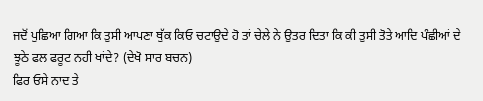ਜਦੋਂ ਪੁਛਿਆ ਗਿਆ ਕਿ ਤੁਸੀ ਆਪਣਾ ਥੁੱਕ ਕਿਓ ਚਟਾਉਦੇ ਹੋ ਤਾਂ ਚੇਲੇ ਨੇ ਉਤਰ ਦਿਤਾ ਕਿ ਕੀ ਤੁਸੀ ਤੋਤੇ ਆਦਿ ਪੰਛੀਆਂ ਦੇ ਝੂਠੇ ਫਲ ਫਰੂਟ ਨਹੀ ਖਾਂਦੇ? (ਦੇਖੋ ਸਾਰ ਬਚਨ)
ਫਿਰ ਓਸੇ ਨਾਦ ਤੇ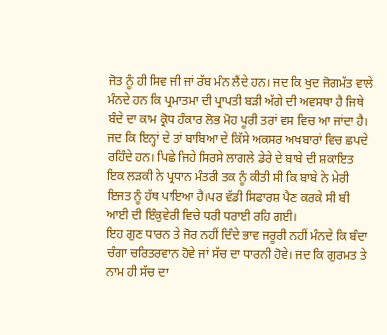ਜੋਤ ਨੂੰ ਹੀ ਸਿਵ ਜੀ ਜਾਂ ਰੱਬ ਮੰਨ ਲੈਂਦੇ ਹਨ। ਜਦ ਕਿ ਖੁਦ ਜੋਗਮੱਤ ਵਾਲੇ ਮੰਨਦੇ ਹਨ ਕਿ ਪ੍ਰਮਾਤਮਾ ਦੀ ਪ੍ਰਾਪਤੀ ਬੜੀ ਅੱਗੇ ਦੀ ਅਵਸਥਾ ਹੈ ਜਿਥੇ ਬੰਦੇ ਦਾ ਕਾਮ ਕ੍ਰੋਧ ਹੰਕਾਰ ਲੋਭ ਮੋਹ ਪੂਰੀ ਤਰਾਂ ਵਸ ਵਿਚ ਆ ਜਾਂਦਾ ਹੈ। ਜਦ ਕਿ ਇਨ੍ਹਾਂ ਦੇ ਤਾਂ ਬਾਬਿਆ ਦੇ ਕਿੱਸੇ ਅਕਸਰ ਅਖਬਾਰਾਂ ਵਿਚ ਛਪਦੇ ਰਹਿੰਦੇ ਹਨ। ਪਿਛੇ ਜਿਹੇ ਸਿਰਸੇ ਲਾਗਲੇ ਡੇਰੇ ਦੇ ਬਾਬੇ ਦੀ ਸ਼ਕਾਇਤ ਇਕ ਲੜਕੀ ਨੇ ਪ੍ਰਧਾਨ ਮੰਤਰੀ ਤਕ ਨੂੰ ਕੀਤੀ ਸੀ ਕਿ ਬਾਬੇ ਨੇ ਮੇਰੀ ਇਜਤ ਨੂੰ ਹੱਥ ਪਾਇਆ ਹੈ।ਪਰ ਵੱਡੀ ਸਿਫਾਰਸ਼ ਪੈਣ ਕਰਕੇ ਸੀ ਬੀ ਆਈ ਦੀ ਇੰਕੁਵੇਰੀ ਵਿਚੇ ਧਰੀ ਧਰਾਈ ਰਹਿ ਗਈ।
ਇਹ ਗੁਣ ਧਾਰਨ ਤੇ ਜੋਰ ਨਹੀਂ ਦਿੰਦੇ ਭਾਵ ਜਰੂਰੀ ਨਹੀਂ ਮੰਨਦੇ ਕਿ ਬੰਦਾ ਚੰਗਾ ਚਰਿਤਰਵਾਨ ਹੋਵੇ ਜਾਂ ਸੱਚ ਦਾ ਧਾਰਨੀ ਹੋਵੇ। ਜਦ ਕਿ ਗੁਰਮਤ ਤੇ ਨਾਮ ਹੀ ਸੱਚ ਦਾ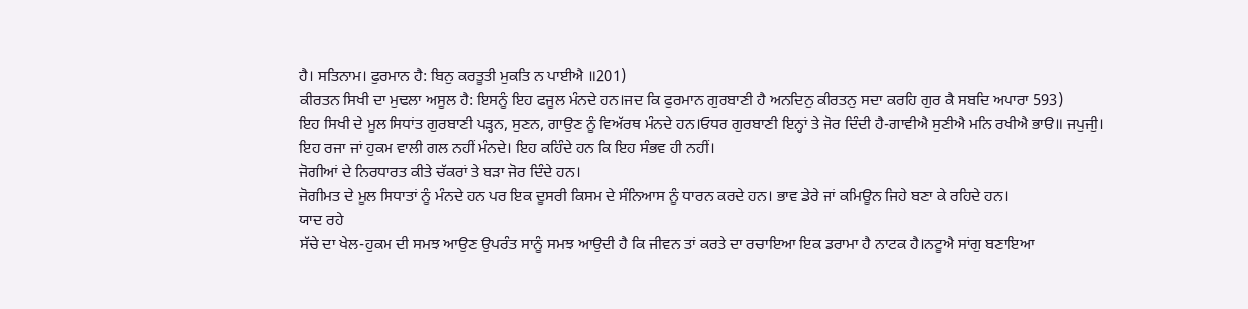ਹੈ। ਸਤਿਨਾਮ। ਫੁਰਮਾਨ ਹੈ: ਬਿਨੁ ਕਰਤੂਤੀ ਮੁਕਤਿ ਨ ਪਾਈਐ ॥201)
ਕੀਰਤਨ ਸਿਖੀ ਦਾ ਮੁਢਲਾ ਅਸੂਲ ਹੈ: ਇਸਨੂੰ ਇਹ ਫਜੂਲ ਮੰਨਦੇ ਹਨ।ਜਦ ਕਿ ਫੁਰਮਾਨ ਗੁਰਬਾਣੀ ਹੈ ਅਨਦਿਨੁ ਕੀਰਤਨੁ ਸਦਾ ਕਰਹਿ ਗੁਰ ਕੈ ਸਬਦਿ ਅਪਾਰਾ 593)
ਇਹ ਸਿਖੀ ਦੇ ਮੂਲ ਸਿਧਾਂਤ ਗੁਰਬਾਣੀ ਪੜ੍ਹਨ, ਸੁਣਨ, ਗਾਉਣ ਨੂੰ ਵਿਅੱਰਥ ਮੰਨਦੇ ਹਨ।ਓਧਰ ਗੁਰਬਾਣੀ ਇਨ੍ਹਾਂ ਤੇ ਜੋਰ ਦਿੰਦੀ ਹੈ-ਗਾਵੀਐ ਸੁਣੀਐ ਮਨਿ ਰਖੀਐ ਭਾੳ॥ ਜਪੁਜੀੁ।
ਇਹ ਰਜਾ ਜਾਂ ਹੁਕਮ ਵਾਲੀ ਗਲ ਨਹੀਂ ਮੰਨਦੇ। ਇਹ ਕਹਿੰਦੇ ਹਨ ਕਿ ਇਹ ਸੰਭਵ ਹੀ ਨਹੀਂ।
ਜੋਗੀਆਂ ਦੇ ਨਿਰਧਾਰਤ ਕੀਤੇ ਚੱਕਰਾਂ ਤੇ ਬੜਾ ਜੋਰ ਦਿੰਦੇ ਹਨ।
ਜੋਗੀਮਤ ਦੇ ਮੂਲ ਸਿਧਾਤਾਂ ਨੂੰ ਮੰਨਦੇ ਹਨ ਪਰ ਇਕ ਦੂਸਰੀ ਕਿਸਮ ਦੇ ਸੰਨਿਆਸ ਨੂੰ ਧਾਰਨ ਕਰਦੇ ਹਨ। ਭਾਵ ਡੇਰੇ ਜਾਂ ਕਮਿਊਨ ਜਿਹੇ ਬਣਾ ਕੇ ਰਹਿਦੇ ਹਨ।
ਯਾਦ ਰਹੇ
ਸੱਚੇ ਦਾ ਖੇਲ-ਹੁਕਮ ਦੀ ਸਮਝ ਆਉਣ ਉਪਰੰਤ ਸਾਨੂੰ ਸਮਝ ਆਉਦੀ ਹੈ ਕਿ ਜੀਵਨ ਤਾਂ ਕਰਤੇ ਦਾ ਰਚਾਇਆ ਇਕ ਡਰਾਮਾ ਹੈ ਨਾਟਕ ਹੈ।ਨਟੂਐ ਸਾਂਗੁ ਬਣਾਇਆ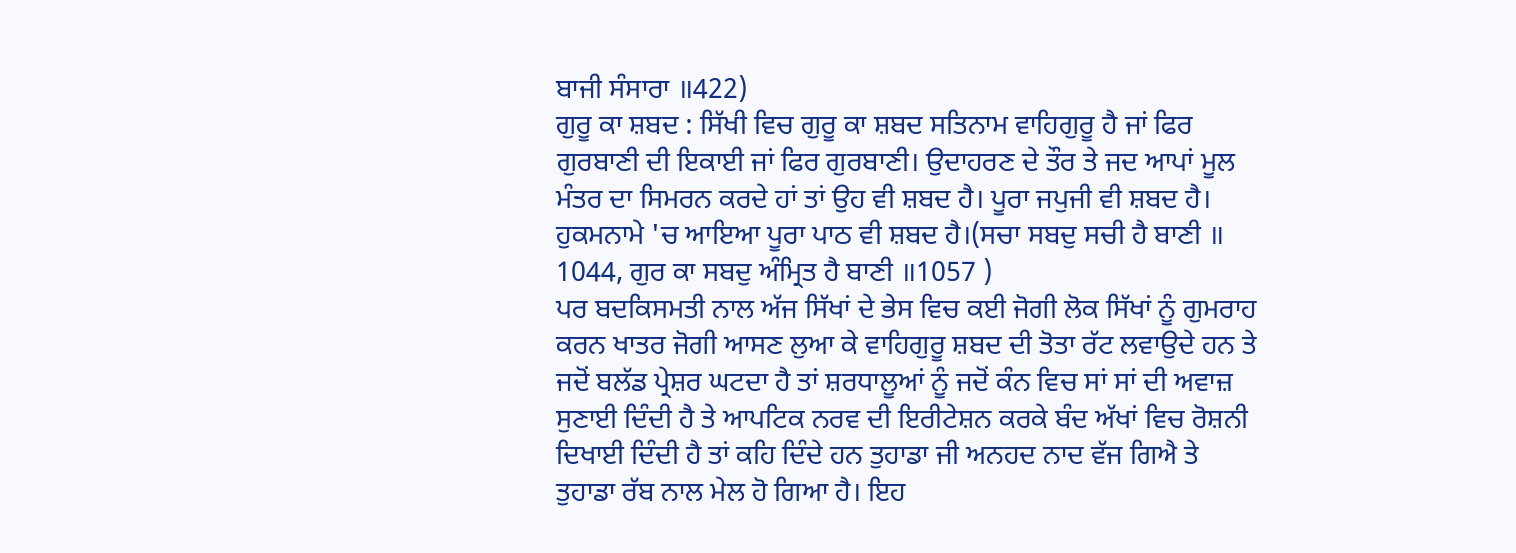ਬਾਜੀ ਸੰਸਾਰਾ ॥422)
ਗੁਰੂ ਕਾ ਸ਼ਬਦ : ਸਿੱਖੀ ਵਿਚ ਗੁਰੂ ਕਾ ਸ਼ਬਦ ਸਤਿਨਾਮ ਵਾਹਿਗੁਰੂ ਹੈ ਜਾਂ ਫਿਰ ਗੁਰਬਾਣੀ ਦੀ ਇਕਾਈ ਜਾਂ ਫਿਰ ਗੁਰਬਾਣੀ। ਉਦਾਹਰਣ ਦੇ ਤੌਰ ਤੇ ਜਦ ਆਪਾਂ ਮੂਲ ਮੰਤਰ ਦਾ ਸਿਮਰਨ ਕਰਦੇ ਹਾਂ ਤਾਂ ਉਹ ਵੀ ਸ਼ਬਦ ਹੈ। ਪੂਰਾ ਜਪੁਜੀ ਵੀ ਸ਼ਬਦ ਹੈ। ਹੁਕਮਨਾਮੇ 'ਚ ਆਇਆ ਪੂਰਾ ਪਾਠ ਵੀ ਸ਼ਬਦ ਹੈ।(ਸਚਾ ਸਬਦੁ ਸਚੀ ਹੈ ਬਾਣੀ ॥ 1044, ਗੁਰ ਕਾ ਸਬਦੁ ਅੰਮ੍ਰਿਤ ਹੈ ਬਾਣੀ ॥1057 )
ਪਰ ਬਦਕਿਸਮਤੀ ਨਾਲ ਅੱਜ ਸਿੱਖਾਂ ਦੇ ਭੇਸ ਵਿਚ ਕਈ ਜੋਗੀ ਲੋਕ ਸਿੱਖਾਂ ਨੂੰ ਗੁਮਰਾਹ ਕਰਨ ਖਾਤਰ ਜੋਗੀ ਆਸਣ ਲੁਆ ਕੇ ਵਾਹਿਗੁਰੂ ਸ਼ਬਦ ਦੀ ਤੋਤਾ ਰੱਟ ਲਵਾਉਦੇ ਹਨ ਤੇ ਜਦੋਂ ਬਲੱਡ ਪ੍ਰੇਸ਼ਰ ਘਟਦਾ ਹੈ ਤਾਂ ਸ਼ਰਧਾਲੂਆਂ ਨੂੰ ਜਦੋਂ ਕੰਨ ਵਿਚ ਸਾਂ ਸਾਂ ਦੀ ਅਵਾਜ਼ ਸੁਣਾਈ ਦਿੰਦੀ ਹੈ ਤੇ ਆਪਟਿਕ ਨਰਵ ਦੀ ਇਰੀਟੇਸ਼ਨ ਕਰਕੇ ਬੰਦ ਅੱਖਾਂ ਵਿਚ ਰੋਸ਼ਨੀ ਦਿਖਾਈ ਦਿੰਦੀ ਹੈ ਤਾਂ ਕਹਿ ਦਿੰਦੇ ਹਨ ਤੁਹਾਡਾ ਜੀ ਅਨਹਦ ਨਾਦ ਵੱਜ ਗਿਐ ਤੇ ਤੁਹਾਡਾ ਰੱਬ ਨਾਲ ਮੇਲ ਹੋ ਗਿਆ ਹੈ। ਇਹ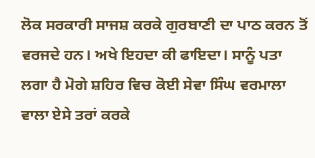ਲੋਕ ਸਰਕਾਰੀ ਸਾਜਸ਼ ਕਰਕੇ ਗੁਰਬਾਣੀ ਦਾ ਪਾਠ ਕਰਨ ਤੋਂ ਵਰਜਦੇ ਹਨ। ਅਖੇ ਇਹਦਾ ਕੀ ਫਾਇਦਾ। ਸਾਨੂੰ ਪਤਾ ਲਗਾ ਹੈ ਮੋਗੇ ਸ਼ਹਿਰ ਵਿਚ ਕੋਈ ਸੇਵਾ ਸਿੰਘ ਵਰਮਾਲਾ ਵਾਲਾ ਏਸੇ ਤਰਾਂ ਕਰਕੇ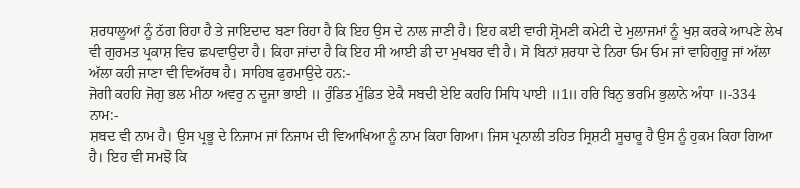ਸ਼ਰਧਾਲੂਆਂ ਨੂੰ ਠੱਗ ਰਿਹਾ ਹੈ ਤੇ ਜਾਇਦਾਦ ਬਣਾ ਰਿਹਾ ਹੈ ਕਿ ਇਹ ਉਸ ਦੇ ਨਾਲ ਜਾਣੀ ਹੈ। ਇਹ ਕਈ ਵਾਰੀ ਸ਼੍ਰੋਮਣੀ ਕਮੇਟੀ ਦੇ ਮੁਲਾਜਮਾਂ ਨੂੰ ਖੁਸ਼ ਕਰਕੇ ਆਪਣੇ ਲੇਖ ਵੀ ਗੁਰਮਤ ਪ੍ਰਕਾਸ਼ ਵਿਚ ਛਪਵਾਉਦਾ ਹੈ। ਕਿਹਾ ਜਾਂਦਾ ਹੈ ਕਿ ਇਹ ਸੀ ਆਈ ਡੀ ਦਾ ਮੁਖਬਰ ਵੀ ਹੈ। ਸੋ ਬਿਨਾਂ ਸ਼ਰਧਾ ਦੇ ਨਿਰਾ ਓਮ ਓਮ ਜਾਂ ਵਾਹਿਗੁਰੂ ਜਾਂ ਅੱਲਾ ਅੱਲਾ ਕਹੀ ਜਾਣਾ ਵੀ ਵਿਅੱਰਥ ਹੈ। ਸਾਹਿਬ ਫੁਰਮਾਉਦੇ ਹਨ:-
ਜੋਗੀ ਕਹਹਿ ਜੋਗੁ ਭਲ ਮੀਠਾ ਅਵਰੁ ਨ ਦੂਜਾ ਭਾਈ ॥ ਰੁੰਡਿਤ ਮੁੰਡਿਤ ਏਕੈ ਸਬਦੀ ਏਇ ਕਹਹਿ ਸਿਧਿ ਪਾਈ ॥1॥ ਹਰਿ ਬਿਨੁ ਭਰਮਿ ਭੁਲਾਨੇ ਅੰਧਾ ॥-334
ਨਾਮ:-
ਸ਼ਬਦ ਵੀ ਨਾਮ ਹੈ। ਉਸ ਪ੍ਰਭੂ ਦੇ ਨਿਜਾਮ ਜਾਂ ਨਿਜਾਮ ਦੀ ਵਿਆਖਿਆ ਨੂੰ ਨਾਮ ਕਿਹਾ ਗਿਆ। ਜਿਸ ਪ੍ਰਨਾਲੀ ਤਹਿਤ ਸ੍ਰਿਸ਼ਟੀ ਸੂਚਾਰੂ ਹੈ ਉਸ ਨੂੰ ਹੁਕਮ ਕਿਹਾ ਗਿਆ ਹੈ। ਇਹ ਵੀ ਸਮਝੋ ਕਿ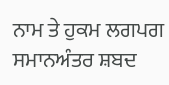ਨਾਮ ਤੇ ਹੁਕਮ ਲਗਪਗ ਸਮਾਨਅੰਤਰ ਸ਼ਬਦ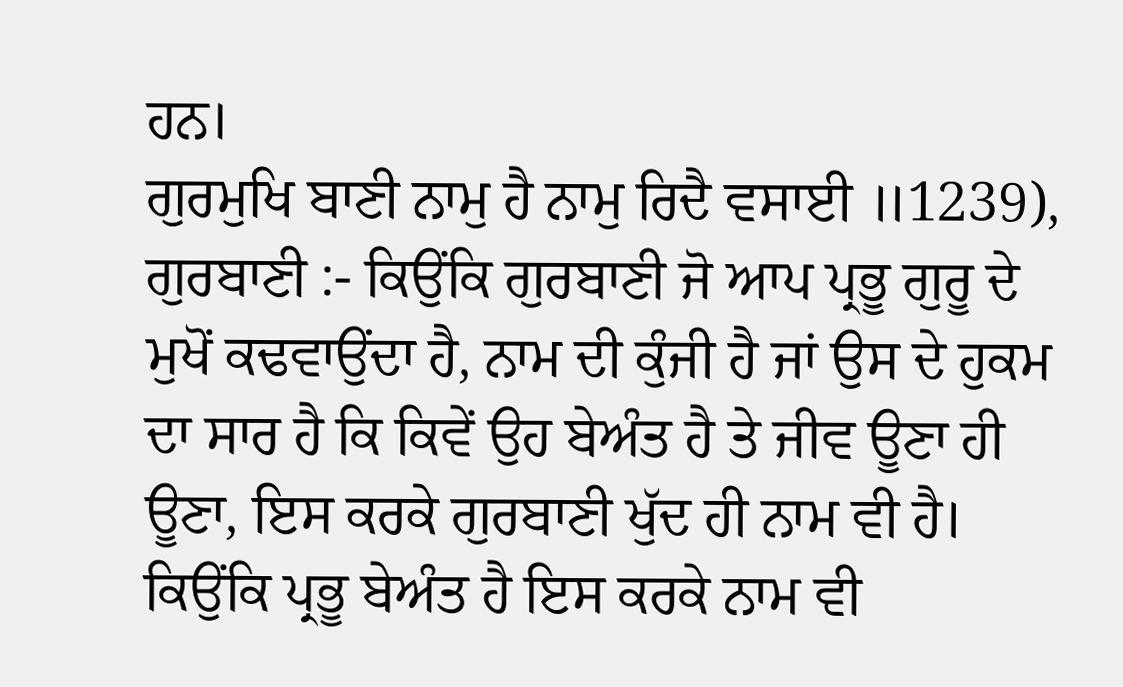ਹਨ।
ਗੁਰਮੁਖਿ ਬਾਣੀ ਨਾਮੁ ਹੈ ਨਾਮੁ ਰਿਦੈ ਵਸਾਈ ॥1239),
ਗੁਰਬਾਣੀ :- ਕਿਉਂਕਿ ਗੁਰਬਾਣੀ ਜੋ ਆਪ ਪ੍ਰਭੂ ਗੁਰੂ ਦੇ ਮੁਖੋਂ ਕਢਵਾਉਂਦਾ ਹੈ, ਨਾਮ ਦੀ ਕੁੰਜੀ ਹੈ ਜਾਂ ਉਸ ਦੇ ਹੁਕਮ ਦਾ ਸਾਰ ਹੈ ਕਿ ਕਿਵੇਂ ਉਹ ਬੇਅੰਤ ਹੈ ਤੇ ਜੀਵ ਊਣਾ ਹੀ ਊਣਾ, ਇਸ ਕਰਕੇ ਗੁਰਬਾਣੀ ਖੁੱਦ ਹੀ ਨਾਮ ਵੀ ਹੈ। ਕਿਉਂਕਿ ਪ੍ਰਭੂ ਬੇਅੰਤ ਹੈ ਇਸ ਕਰਕੇ ਨਾਮ ਵੀ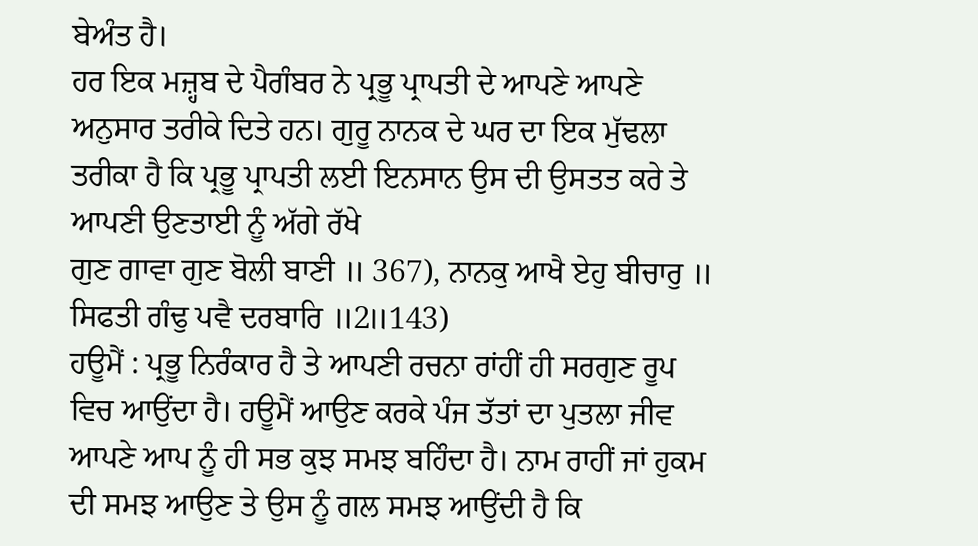ਬੇਅੰਤ ਹੈ।
ਹਰ ਇਕ ਮਜ਼੍ਹਬ ਦੇ ਪੈਗੰਬਰ ਨੇ ਪ੍ਰਭੂ ਪ੍ਰਾਪਤੀ ਦੇ ਆਪਣੇ ਆਪਣੇ ਅਨੁਸਾਰ ਤਰੀਕੇ ਦਿਤੇ ਹਨ। ਗੁਰੂ ਨਾਨਕ ਦੇ ਘਰ ਦਾ ਇਕ ਮੁੱਢਲਾ ਤਰੀਕਾ ਹੈ ਕਿ ਪ੍ਰਭੂ ਪ੍ਰਾਪਤੀ ਲਈ ਇਨਸਾਨ ਉਸ ਦੀ ਉਸਤਤ ਕਰੇ ਤੇ ਆਪਣੀ ਉਣਤਾਈ ਨੂੰ ਅੱਗੇ ਰੱਖੇ
ਗੁਣ ਗਾਵਾ ਗੁਣ ਬੋਲੀ ਬਾਣੀ ॥ 367), ਨਾਨਕੁ ਆਖੈ ਏਹੁ ਬੀਚਾਰੁ ॥ ਸਿਫਤੀ ਗੰਢੁ ਪਵੈ ਦਰਬਾਰਿ ॥2॥143)
ਹਊਮੈਂ : ਪ੍ਰਭੂ ਨਿਰੰਕਾਰ ਹੈ ਤੇ ਆਪਣੀ ਰਚਨਾ ਰਾਂਹੀਂ ਹੀ ਸਰਗੁਣ ਰੂਪ ਵਿਚ ਆਉਂਦਾ ਹੈ। ਹਊਮੈਂ ਆਉਣ ਕਰਕੇ ਪੰਜ ਤੱਤਾਂ ਦਾ ਪੁਤਲਾ ਜੀਵ ਆਪਣੇ ਆਪ ਨੂੰ ਹੀ ਸਭ ਕੁਝ ਸਮਝ ਬਹਿੰਦਾ ਹੈ। ਨਾਮ ਰਾਹੀਂ ਜਾਂ ਹੁਕਮ ਦੀ ਸਮਝ ਆਉਣ ਤੇ ਉਸ ਨੂੰ ਗਲ ਸਮਝ ਆਉਂਦੀ ਹੈ ਕਿ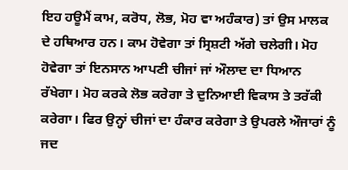ਇਹ ਹਊਮੈਂ ਕਾਮ, ਕਰੋਧ, ਲੋਭ, ਮੋਹ ਵਾ ਅਹੰਕਾਰ) ਤਾਂ ਉਸ ਮਾਲਕ ਦੇ ਹਥਿਆਰ ਹਨ। ਕਾਮ ਹੋਵੇਗਾ ਤਾਂ ਸ੍ਰਿਸ਼ਟੀ ਅੱਗੇ ਚਲੇਗੀ। ਮੋਹ ਹੋਵੇਗਾ ਤਾਂ ਇਨਸਾਨ ਆਪਣੀ ਚੀਜਾਂ ਜਾਂ ਔਲਾਦ ਦਾ ਧਿਆਨ ਰੱਖੇਗਾ। ਮੋਹ ਕਰਕੇ ਲੋਭ ਕਰੇਗਾ ਤੇ ਦੁਨਿਆਈ ਵਿਕਾਸ ਤੇ ਤਰੱਕੀ ਕਰੇਗਾ। ਫਿਰ ਉਨ੍ਹਾਂ ਚੀਜਾਂ ਦਾ ਹੰਕਾਰ ਕਰੇਗਾ ਤੇ ਉਪਰਲੇ ਔਜਾਰਾਂ ਨੂੰ ਜਦ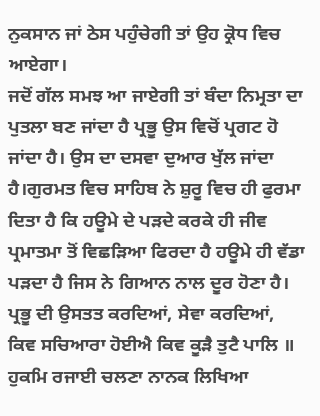ਨੁਕਸਾਨ ਜਾਂ ਠੇਸ ਪਹੁੰਚੇਗੀ ਤਾਂ ਉਹ ਕ੍ਰੋਧ ਵਿਚ ਆਏਗਾ।
ਜਦੋਂ ਗੱਲ ਸਮਝ ਆ ਜਾਏਗੀ ਤਾਂ ਬੰਦਾ ਨਿਮ੍ਰਤਾ ਦਾ ਪੁਤਲਾ ਬਣ ਜਾਂਦਾ ਹੈ ਪ੍ਰਭੂ ਉਸ ਵਿਚੋਂ ਪ੍ਰਗਟ ਹੋ ਜਾਂਦਾ ਹੈ। ਉਸ ਦਾ ਦਸਵਾ ਦੁਆਰ ਖੁੱਲ ਜਾਂਦਾ ਹੈ।ਗੁਰਮਤ ਵਿਚ ਸਾਹਿਬ ਨੇ ਸ਼ੁਰੂ ਵਿਚ ਹੀ ਫੁਰਮਾ ਦਿਤਾ ਹੈ ਕਿ ਹਊਮੇ ਦੇ ਪੜਦੇ ਕਰਕੇ ਹੀ ਜੀਵ ਪ੍ਰਮਾਤਮਾ ਤੋਂ ਵਿਛੜਿਆ ਫਿਰਦਾ ਹੈ ਹਊਮੇ ਹੀ ਵੱਡਾ ਪੜਦਾ ਹੈ ਜਿਸ ਨੇ ਗਿਆਨ ਨਾਲ ਦੂਰ ਹੋਣਾ ਹੈ। ਪ੍ਰਭੂ ਦੀ ਉਸਤਤ ਕਰਦਿਆਂ, ਸੇਵਾ ਕਰਦਿਆਂ,
ਕਿਵ ਸਚਿਆਰਾ ਹੋਈਐ ਕਿਵ ਕੂੜੈ ਤੁਟੈ ਪਾਲਿ ॥ ਹੁਕਮਿ ਰਜਾਈ ਚਲਣਾ ਨਾਨਕ ਲਿਖਿਆ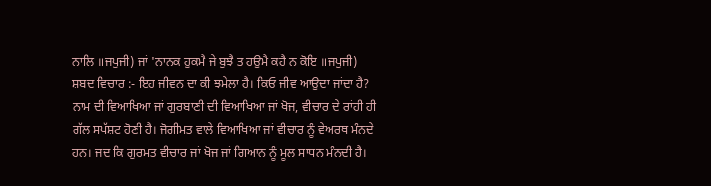ਨਾਲਿ ॥ਜਪੁਜੀ) ਜਾਂ 'ਨਾਨਕ ਹੁਕਮੈ ਜੇ ਬੁਝੈ ਤ ਹਉਮੈ ਕਹੈ ਨ ਕੋਇ ॥ਜਪੁਜੀ)
ਸ਼ਬਦ ਵਿਚਾਰ :- ਇਹ ਜੀਵਨ ਦਾ ਕੀ ਝਮੇਲਾ ਹੈ। ਕਿਓ ਜੀਵ ਆਉਦਾ ਜਾਂਦਾ ਹੈ? ਨਾਮ ਦੀ ਵਿਆਖਿਆ ਜਾਂ ਗੁਰਬਾਣੀ ਦੀ ਵਿਆਖਿਆ ਜਾਂ ਖੋਜ, ਵੀਚਾਰ ਦੇ ਰਾਂਹੀ ਹੀ ਗੱਲ ਸਪੱਸ਼ਟ ਹੋਣੀ ਹੈ। ਜੋਗੀਮਤ ਵਾਲੇ ਵਿਆਖਿਆ ਜਾਂ ਵੀਚਾਰ ਨੂੰ ਵੇਅਰਥ ਮੰਨਦੇ ਹਨ। ਜਦ ਕਿ ਗੁਰਮਤ ਵੀਚਾਰ ਜਾਂ ਖੋਜ ਜਾਂ ਗਿਆਨ ਨੂੰ ਮੂਲ ਸਾਧਨ ਮੰਨਦੀ ਹੈ।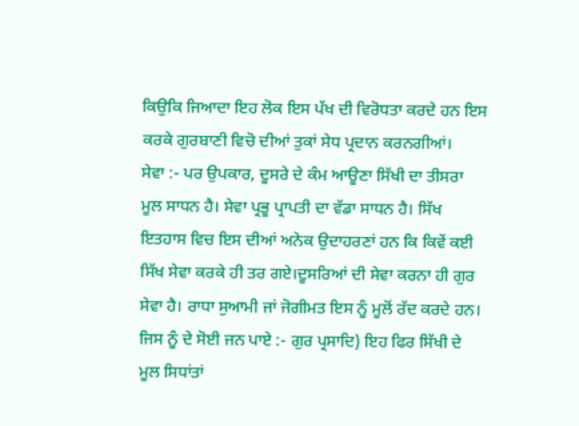ਕਿਉਕਿ ਜਿਆਦਾ ਇਹ ਲੋਕ ਇਸ ਪੱਖ ਦੀ ਵਿਰੋਧਤਾ ਕਰਦੇ ਹਨ ਇਸ ਕਰਕੇ ਗੁਰਬਾਣੀ ਵਿਚੋ ਦੀਆਂ ਤੁਕਾਂ ਸੇਧ ਪ੍ਰਦਾਨ ਕਰਨਗੀਆਂ।
ਸੇਵਾ :- ਪਰ ਉਪਕਾਰ, ਦੂਸਰੇ ਦੇ ਕੰਮ ਆਊਣਾ ਸਿੱਖੀ ਦਾ ਤੀਸਰਾ ਮੂਲ ਸਾਧਨ ਹੈ। ਸੇਵਾ ਪ੍ਰਭੂ ਪ੍ਰਾਪਤੀ ਦਾ ਵੱਡਾ ਸਾਧਨ ਹੈ। ਸਿੱਖ ਇਤਹਾਸ ਵਿਚ ਇਸ ਦੀਆਂ ਅਨੇਕ ਉਦਾਹਰਣਾਂ ਹਨ ਕਿ ਕਿਵੇਂ ਕਈ ਸਿੱਖ ਸੇਵਾ ਕਰਕੇ ਹੀ ਤਰ ਗਏ।ਦੂਸਰਿਆਂ ਦੀ ਸੇਵਾ ਕਰਨਾ ਹੀ ਗੁਰ ਸੇਵਾ ਹੈ। ਰਾਧਾ ਸੁਆਮੀ ਜਾਂ ਜੋਗੀਮਤ ਇਸ ਨੂੰ ਮੂਲੋਂ ਰੱਦ ਕਰਦੇ ਹਨ।
ਜਿਸ ਨੂੰ ਦੇ ਸੋਈ ਜਨ ਪਾਏ :- ਗੁਰ ਪ੍ਰਸਾਦਿ) ਇਹ ਫਿਰ ਸਿੱਖੀ ਦੇ ਮੂਲ ਸਿਧਾਂਤਾਂ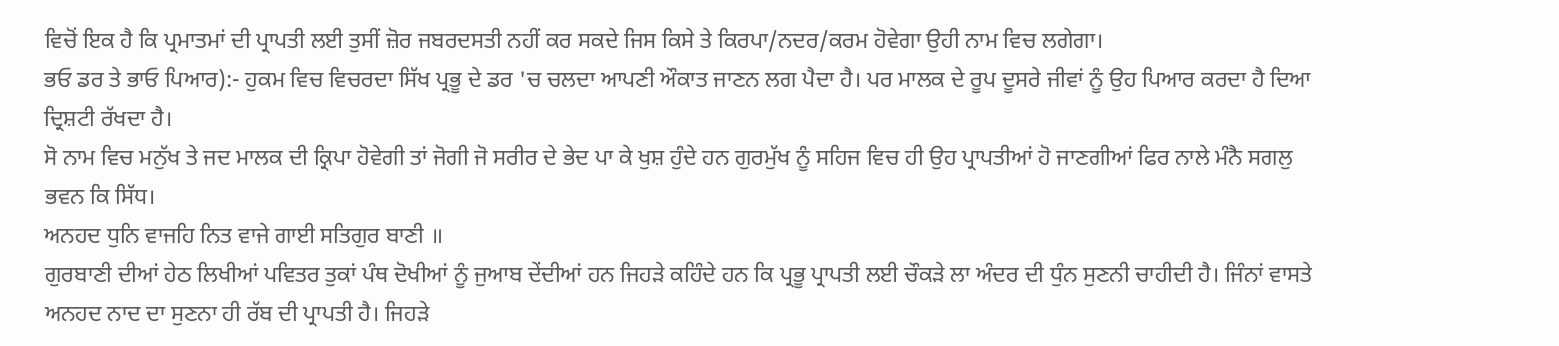ਵਿਚੋਂ ਇਕ ਹੈ ਕਿ ਪ੍ਰਮਾਤਮਾਂ ਦੀ ਪ੍ਰਾਪਤੀ ਲਈ ਤੁਸੀਂ ਜ਼ੋਰ ਜਬਰਦਸਤੀ ਨਹੀਂ ਕਰ ਸਕਦੇ ਜਿਸ ਕਿਸੇ ਤੇ ਕਿਰਪਾ/ਨਦਰ/ਕਰਮ ਹੋਵੇਗਾ ਉਹੀ ਨਾਮ ਵਿਚ ਲਗੇਗਾ।
ਭਓ ਡਰ ਤੇ ਭਾਓ ਪਿਆਰ):- ਹੁਕਮ ਵਿਚ ਵਿਚਰਦਾ ਸਿੱਖ ਪ੍ਰਭੂ ਦੇ ਡਰ 'ਚ ਚਲਦਾ ਆਪਣੀ ਔਕਾਤ ਜਾਣਨ ਲਗ ਪੈਦਾ ਹੈ। ਪਰ ਮਾਲਕ ਦੇ ਰੂਪ ਦੂਸਰੇ ਜੀਵਾਂ ਨੂੰ ਉਹ ਪਿਆਰ ਕਰਦਾ ਹੈ ਦਿਆ ਦ੍ਰਿਸ਼ਟੀ ਰੱਖਦਾ ਹੈ।
ਸੋ ਨਾਮ ਵਿਚ ਮਨੁੱਖ ਤੇ ਜਦ ਮਾਲਕ ਦੀ ਕ੍ਰਿਪਾ ਹੋਵੇਗੀ ਤਾਂ ਜੋਗੀ ਜੋ ਸਰੀਰ ਦੇ ਭੇਦ ਪਾ ਕੇ ਖੁਸ਼ ਹੁੰਦੇ ਹਨ ਗੁਰਮੁੱਖ ਨੂੰ ਸਹਿਜ ਵਿਚ ਹੀ ਉਹ ਪ੍ਰਾਪਤੀਆਂ ਹੋ ਜਾਣਗੀਆਂ ਫਿਰ ਨਾਲੇ ਮੰਨੈ ਸਗਲੁ ਭਵਨ ਕਿ ਸਿੱਧ।
ਅਨਹਦ ਧੁਨਿ ਵਾਜਹਿ ਨਿਤ ਵਾਜੇ ਗਾਈ ਸਤਿਗੁਰ ਬਾਣੀ ॥
ਗੁਰਬਾਣੀ ਦੀਆਂ ਹੇਠ ਲਿਖੀਆਂ ਪਵਿਤਰ ਤੁਕਾਂ ਪੰਥ ਦੋਖੀਆਂ ਨੂੰ ਜੁਆਬ ਦੇਂਦੀਆਂ ਹਨ ਜਿਹੜੇ ਕਹਿੰਦੇ ਹਨ ਕਿ ਪ੍ਰਭੂ ਪ੍ਰਾਪਤੀ ਲਈ ਚੌਕੜੇ ਲਾ ਅੰਦਰ ਦੀ ਧੁੰਨ ਸੁਣਨੀ ਚਾਹੀਦੀ ਹੈ। ਜਿੰਨਾਂ ਵਾਸਤੇ ਅਨਹਦ ਨਾਦ ਦਾ ਸੁਣਨਾ ਹੀ ਰੱਬ ਦੀ ਪ੍ਰਾਪਤੀ ਹੈ। ਜਿਹੜੇ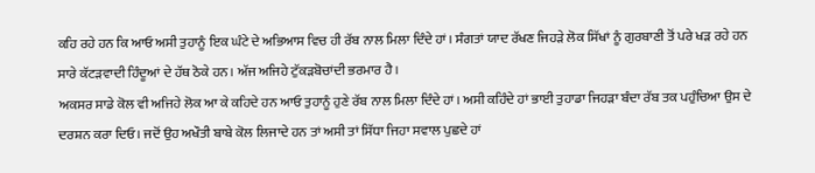ਕਹਿ ਰਹੇ ਹਨ ਕਿ ਆਓ ਅਸੀ ਤੁਹਾਨੂੰ ਇਕ ਘੰਟੇ ਦੇ ਅਭਿਆਸ ਵਿਚ ਹੀ ਰੱਬ ਨਾਲ ਮਿਲਾ ਦਿੰਦੇ ਹਾਂ। ਸੰਗਤਾਂ ਯਾਦ ਰੱਖਣ ਜਿਹੜੇ ਲੋਕ ਸਿੱਖਾਂ ਨੂੰ ਗੁਰਬਾਣੀ ਤੋਂ ਪਰੇ ਖੜ ਰਹੇ ਹਨ ਸਾਰੇ ਕੱਟੜਵਾਦੀ ਹਿੰਦੂਆਂ ਦੇ ਹੱਥ ਠੋਕੇ ਹਨ। ਅੱਜ ਅਜਿਹੇ ਟੁੱਕੜਬੋਚਾਂਦੀ ਭਰਮਾਰ ਹੈ।
ਅਕਸਰ ਸਾਡੇ ਕੋਲ ਵੀ ਅਜਿਹੇ ਲੋਕ ਆ ਕੇ ਕਹਿਦੇ ਹਨ ਆਓ ਤੁਹਾਨੂੰ ਹੁਣੇ ਰੱਬ ਨਾਲ ਮਿਲਾ ਦਿੰਦੇ ਹਾਂ। ਅਸੀ ਕਹਿੰਦੇ ਹਾਂ ਭਾਈ ਤੁਹਾਡਾ ਜਿਹੜਾ ਬੰਦਾ ਰੱਬ ਤਕ ਪਹੁੰਚਿਆ ਉਸ ਦੇ ਦਰਸ਼ਨ ਕਰਾ ਦਿਓ। ਜਦੋਂ ਉਹ ਅਖੌਤੀ ਬਾਬੇ ਕੋਲ ਲਿਜਾਦੇ ਹਨ ਤਾਂ ਅਸੀ ਤਾਂ ਸਿੱਧਾ ਜਿਹਾ ਸਵਾਲ ਪੁਛਦੇ ਹਾਂ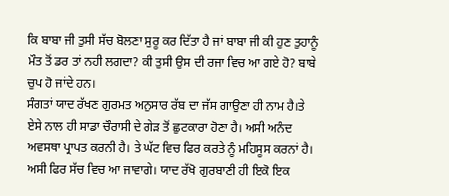ਕਿ ਬਾਬਾ ਜੀ ਤੁਸੀ ਸੱਚ ਬੋਲਣਾ ਸੁਰੂ ਕਰ ਦਿੱਤਾ ਹੈ ਜਾਂ ਬਾਬਾ ਜੀ ਕੀ ਹੁਣ ਤੁਹਾਨੂੰ ਮੌਤ ਤੋਂ ਡਰ ਤਾਂ ਨਹੀ ਲਗਦਾ? ਕੀ ਤੁਸੀ ਉਸ ਦੀ ਰਜਾ ਵਿਚ ਆ ਗਏ ਹੋ? ਬਾਬੇ ਚੁਪ ਹੋ ਜਾਂਦੇ ਹਨ।
ਸੰਗਤਾਂ ਯਾਦ ਰੱਖਣ ਗੁਰਮਤ ਅਨੁਸਾਰ ਰੱਬ ਦਾ ਜੱਸ ਗਾਉਣਾ ਹੀ ਨਾਮ ਹੈ।ਤੇ ਏਸੇ ਨਾਲ ਹੀ ਸਾਡਾ ਚੌਰਾਸੀ ਦੇ ਗੇੜ ਤੋਂ ਛੁਟਕਾਰਾ ਹੋਣਾ ਹੈ। ਅਸੀ ਅਨੰਦ ਅਵਸਥਾ ਪ੍ਰਾਪਤ ਕਰਨੀ ਹੈ। ਤੇ ਘੱਟ ਵਿਚ ਫਿਰ ਕਰਤੇ ਨੂੰ ਮਹਿਸੂਸ ਕਰਨਾਂ ਹੈ। ਅਸੀ ਫਿਰ ਸੱਚ ਵਿਚ ਆ ਜਾਵਾਗੇ। ਯਾਦ ਰੱਖੋ ਗੁਰਬਾਣੀ ਹੀ ਇਕੋ ਇਕ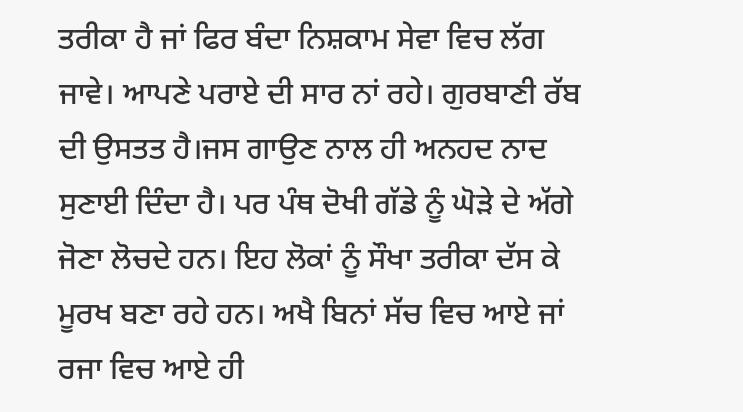ਤਰੀਕਾ ਹੈ ਜਾਂ ਫਿਰ ਬੰਦਾ ਨਿਸ਼ਕਾਮ ਸੇਵਾ ਵਿਚ ਲੱਗ ਜਾਵੇ। ਆਪਣੇ ਪਰਾਏ ਦੀ ਸਾਰ ਨਾਂ ਰਹੇ। ਗੁਰਬਾਣੀ ਰੱਬ ਦੀ ਉਸਤਤ ਹੈ।ਜਸ ਗਾਉਣ ਨਾਲ ਹੀ ਅਨਹਦ ਨਾਦ ਸੁਣਾਈ ਦਿੰਦਾ ਹੈ। ਪਰ ਪੰਥ ਦੋਖੀ ਗੱਡੇ ਨੂੰ ਘੋੜੇ ਦੇ ਅੱਗੇ ਜੋਣਾ ਲੋਚਦੇ ਹਨ। ਇਹ ਲੋਕਾਂ ਨੂੰ ਸੌਖਾ ਤਰੀਕਾ ਦੱਸ ਕੇ ਮੂਰਖ ਬਣਾ ਰਹੇ ਹਨ। ਅਖੈ ਬਿਨਾਂ ਸੱਚ ਵਿਚ ਆਏ ਜਾਂ ਰਜਾ ਵਿਚ ਆਏ ਹੀ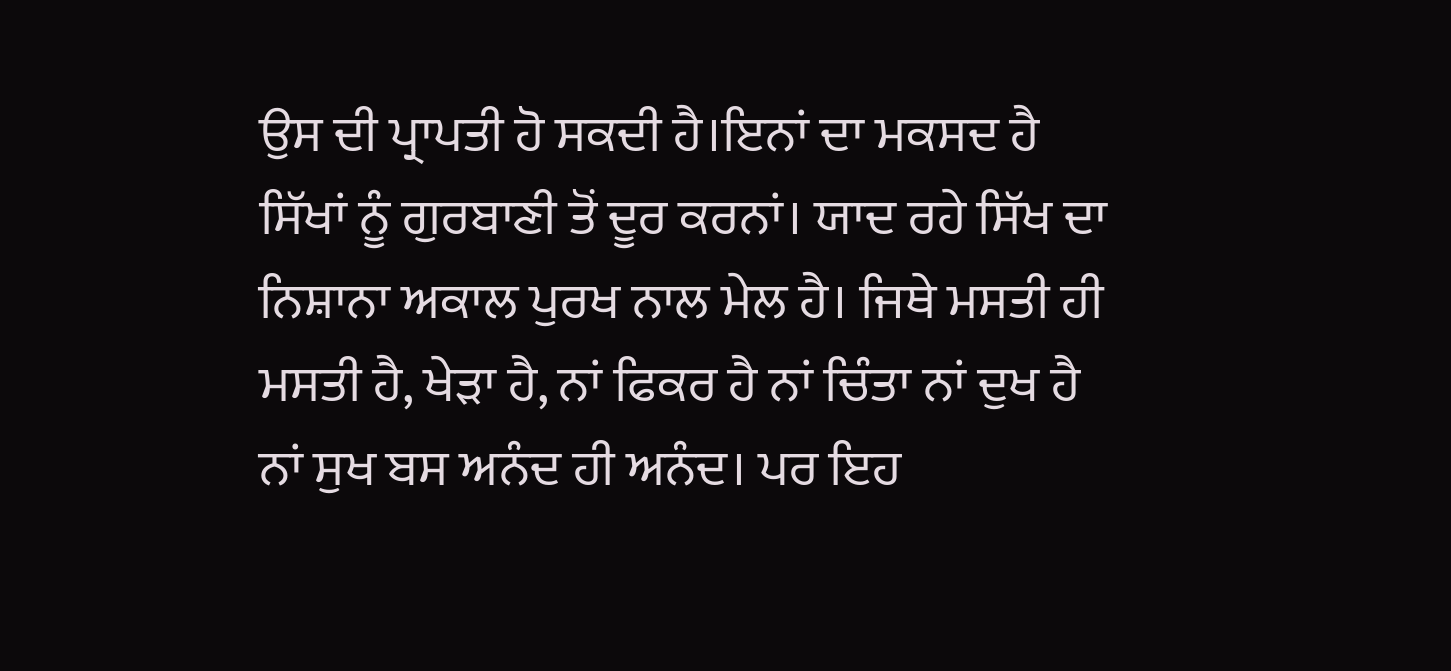ਉਸ ਦੀ ਪ੍ਰਾਪਤੀ ਹੋ ਸਕਦੀ ਹੈ।ਇਨਾਂ ਦਾ ਮਕਸਦ ਹੈ ਸਿੱਖਾਂ ਨੂੰ ਗੁਰਬਾਣੀ ਤੋਂ ਦੂਰ ਕਰਨਾਂ। ਯਾਦ ਰਹੇ ਸਿੱਖ ਦਾ ਨਿਸ਼ਾਨਾ ਅਕਾਲ ਪੁਰਖ ਨਾਲ ਮੇਲ ਹੈ। ਜਿਥੇ ਮਸਤੀ ਹੀ ਮਸਤੀ ਹੈ, ਖੇੜਾ ਹੈ, ਨਾਂ ਫਿਕਰ ਹੈ ਨਾਂ ਚਿੰਤਾ ਨਾਂ ਦੁਖ ਹੈ ਨਾਂ ਸੁਖ ਬਸ ਅਨੰਦ ਹੀ ਅਨੰਦ। ਪਰ ਇਹ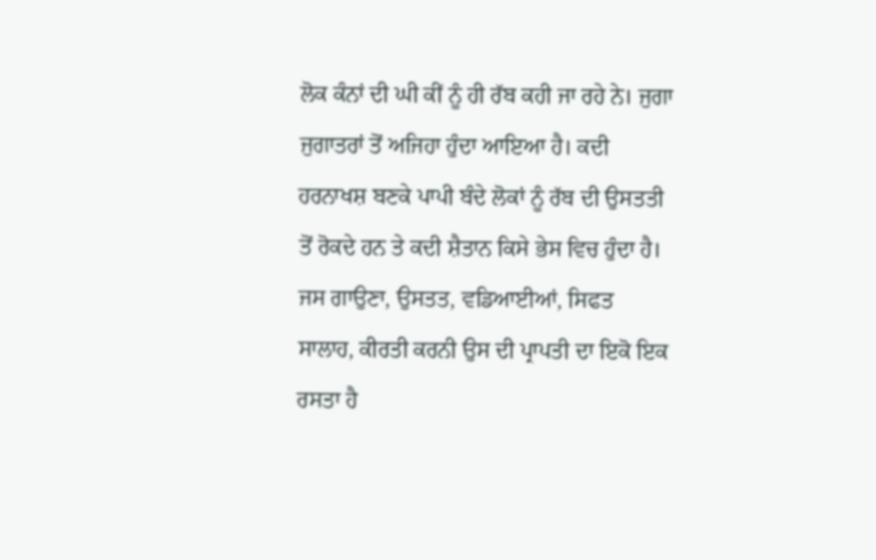ਲੋਕ ਕੰਨਾਂ ਦੀ ਘੀ ਕੀਂ ਨੂੰ ਹੀ ਰੱਬ ਕਹੀ ਜਾ ਰਹੇ ਨੇ। ਜੁਗਾ ਜੁਗਾਤਰਾਂ ਤੋਂ ਅਜਿਹਾ ਹੁੰਦਾ ਆਇਆ ਹੈ। ਕਦੀ ਹਰਨਾਖਸ਼ ਬਣਕੇ ਪਾਪੀ ਬੰਦੇ ਲੋਕਾਂ ਨੂੰ ਰੱਬ ਦੀ ਉਸਤਤੀ ਤੋਂ ਰੋਕਦੇ ਹਨ ਤੇ ਕਦੀ ਸ਼ੈਤਾਨ ਕਿਸੇ ਭੇਸ ਵਿਚ ਹੁੰਦਾ ਹੈ।
ਜਸ ਗਾਉਣਾ, ਉਸਤਤ, ਵਡਿਆਈਆਂ, ਸਿਫਤ ਸਾਲਾਹ, ਕੀਰਤੀ ਕਰਨੀ ਉਸ ਦੀ ਪ੍ਰਾਪਤੀ ਦਾ ਇਕੋ ਇਕ ਰਸਤਾ ਹੈ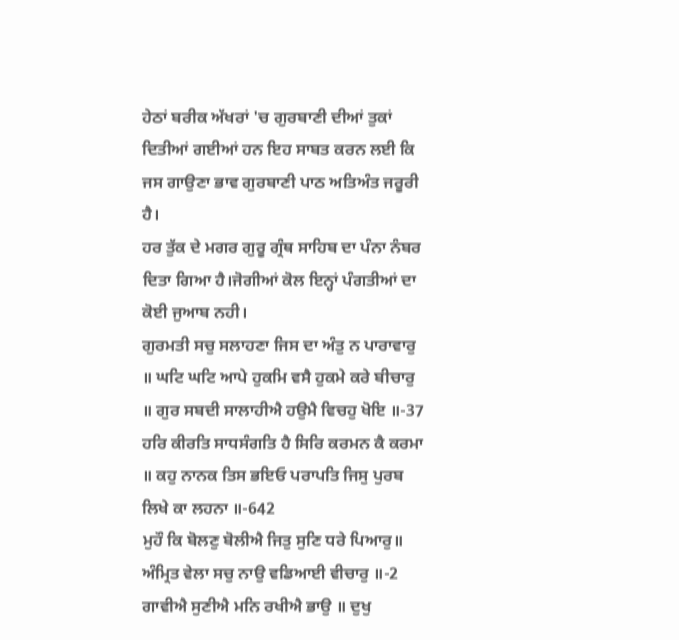ਹੇਠਾਂ ਬਰੀਕ ਅੱਖਰਾਂ 'ਚ ਗੁਰਬਾਣੀ ਦੀਆਂ ਤੁਕਾਂ ਦਿਤੀਆਂ ਗਈਆਂ ਹਨ ਇਹ ਸਾਬਤ ਕਰਨ ਲਈ ਕਿ ਜਸ ਗਾਉਣਾ ਭਾਵ ਗੁਰਬਾਣੀ ਪਾਠ ਅਤਿਅੰਤ ਜਰੂਰੀ ਹੈ।
ਹਰ ਤੁੱਕ ਦੇ ਮਗਰ ਗੁਰੂ ਗ੍ਰੰਥ ਸਾਹਿਬ ਦਾ ਪੰਨਾ ਨੰਬਰ ਦਿਤਾ ਗਿਆ ਹੈ।ਜੋਗੀਆਂ ਕੋਲ ਇਨ੍ਹਾਂ ਪੰਗਤੀਆਂ ਦਾ ਕੋਈ ਜੁਆਬ ਨਹੀ।
ਗੁਰਮਤੀ ਸਚੁ ਸਲਾਹਣਾ ਜਿਸ ਦਾ ਅੰਤੁ ਨ ਪਾਰਾਵਾਰੁ ॥ ਘਟਿ ਘਟਿ ਆਪੇ ਹੁਕਮਿ ਵਸੈ ਹੁਕਮੇ ਕਰੇ ਬੀਚਾਰੁ ॥ ਗੁਰ ਸਬਦੀ ਸਾਲਾਹੀਐ ਹਉਮੈ ਵਿਚਹੁ ਖੋਇ ॥-37
ਹਰਿ ਕੀਰਤਿ ਸਾਧਸੰਗਤਿ ਹੈ ਸਿਰਿ ਕਰਮਨ ਕੈ ਕਰਮਾ ॥ ਕਹੁ ਨਾਨਕ ਤਿਸ ਭਇਓ ਪਰਾਪਤਿ ਜਿਸੁ ਪੁਰਬ ਲਿਖੇ ਕਾ ਲਹਨਾ ॥-642
ਮੁਹੌ ਕਿ ਬੋਲਣੁ ਬੋਲੀਐ ਜਿਤੁ ਸੁਣਿ ਧਰੇ ਪਿਆਰੁ॥ ਅੰਮ੍ਰਿਤ ਵੇਲਾ ਸਚੁ ਨਾਉ ਵਡਿਆਈ ਵੀਚਾਰੁ ॥-2
ਗਾਵੀਐ ਸੁਣੀਐ ਮਨਿ ਰਖੀਐ ਭਾਉ ॥ ਦੁਖੁ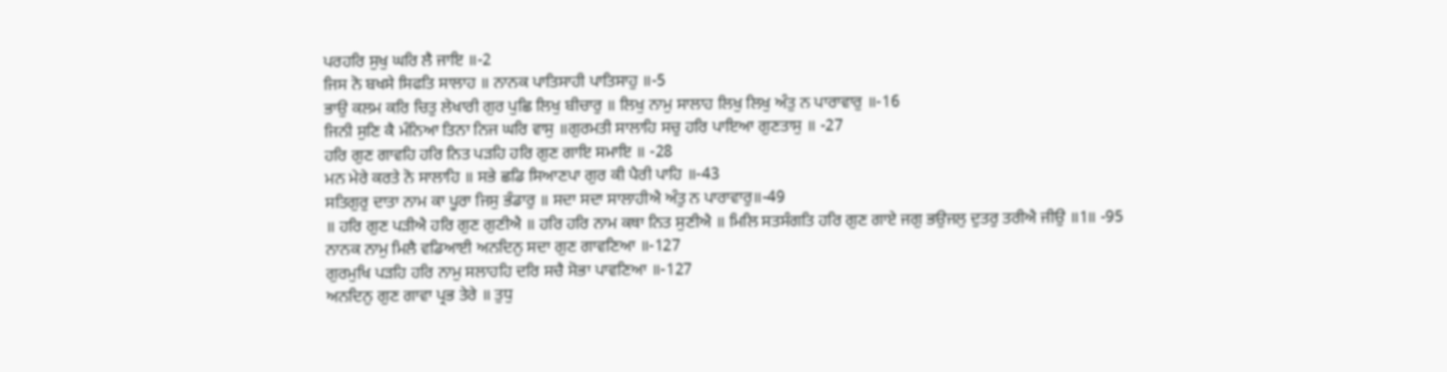ਪਰਹਰਿ ਸੁਖੁ ਘਰਿ ਲੈ ਜਾਇ ॥-2
ਜਿਸ ਨੋ ਬਖਸੇ ਸਿਫਤਿ ਸਾਲਾਹ ॥ ਨਾਨਕ ਪਾਤਿਸਾਹੀ ਪਾਤਿਸਾਹੁ ॥-5
ਭਾਉ ਕਲਮ ਕਰਿ ਚਿਤੁ ਲੇਖਾਰੀ ਗੁਰ ਪੁਛਿ ਲਿਖੁ ਬੀਚਾਰੁ ॥ ਲਿਖੁ ਨਾਮੁ ਸਾਲਾਹ ਲਿਖੁ ਲਿਖੁ ਅੰਤੁ ਨ ਪਾਰਾਵਾਰੁ ॥-16
ਜਿਨੀ ਸੁਣਿ ਕੈ ਮੰਨਿਆ ਤਿਨਾ ਨਿਜ ਘਰਿ ਵਾਸੁ ॥ਗੁਰਮਤੀ ਸਾਲਾਹਿ ਸਚੁ ਹਰਿ ਪਾਇਆ ਗੁਣਤਾਸੁ ॥ -27
ਹਰਿ ਗੁਣ ਗਾਵਹਿ ਹਰਿ ਨਿਤ ਪੜਹਿ ਹਰਿ ਗੁਣ ਗਾਇ ਸਮਾਇ ॥ -28
ਮਨ ਮੇਰੇ ਕਰਤੇ ਨੋ ਸਾਲਾਹਿ ॥ ਸਭੇ ਛਡਿ ਸਿਆਣਪਾ ਗੁਰ ਕੀ ਪੈਰੀ ਪਾਹਿ ॥-43
ਸਤਿਗੁਰੁ ਦਾਤਾ ਨਾਮ ਕਾ ਪੂਰਾ ਜਿਸੁ ਭੰਡਾਰੁ ॥ ਸਦਾ ਸਦਾ ਸਾਲਾਹੀਐ ਅੰਤੁ ਨ ਪਾਰਾਵਾਰੁ॥-49
॥ ਹਰਿ ਗੁਣ ਪੜੀਐ ਹਰਿ ਗੁਣ ਗੁਣੀਐ ॥ ਹਰਿ ਹਰਿ ਨਾਮ ਕਥਾ ਨਿਤ ਸੁਣੀਐ ॥ ਮਿਲਿ ਸਤਸੰਗਤਿ ਹਰਿ ਗੁਣ ਗਾਏ ਜਗੁ ਭਉਜਲੁ ਦੁਤਰੁ ਤਰੀਐ ਜੀਉ ॥1॥ -95
ਨਾਨਕ ਨਾਮੁ ਮਿਲੈ ਵਡਿਆਈ ਅਨਦਿਨੁ ਸਦਾ ਗੁਣ ਗਾਵਣਿਆ ॥-127
ਗੁਰਮੁਖਿ ਪੜਹਿ ਹਰਿ ਨਾਮੁ ਸਲਾਹਹਿ ਦਰਿ ਸਚੈ ਸੋਭਾ ਪਾਵਣਿਆ ॥-127
ਅਨਦਿਨੁ ਗੁਣ ਗਾਵਾ ਪ੍ਰਭ ਤੇਰੇ ॥ ਤੁਧੁ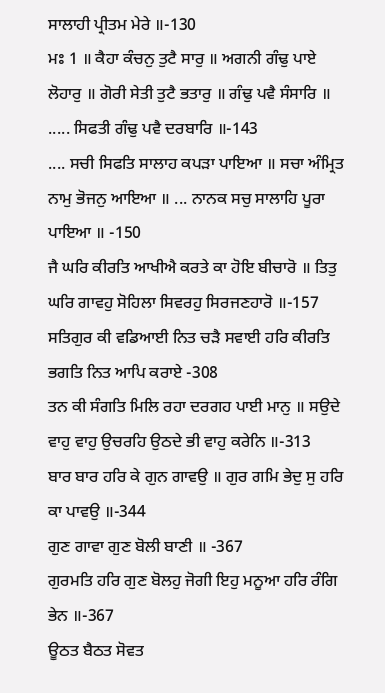ਸਾਲਾਹੀ ਪ੍ਰੀਤਮ ਮੇਰੇ ॥-130
ਮਃ 1 ॥ ਕੈਹਾ ਕੰਚਨੁ ਤੁਟੈ ਸਾਰੁ ॥ ਅਗਨੀ ਗੰਢੁ ਪਾਏ ਲੋਹਾਰੁ ॥ ਗੋਰੀ ਸੇਤੀ ਤੁਟੈ ਭਤਾਰੁ ॥ ਗੰਢੁ ਪਵੈ ਸੰਸਾਰਿ ॥ ..... ਸਿਫਤੀ ਗੰਢੁ ਪਵੈ ਦਰਬਾਰਿ ॥-143
.... ਸਚੀ ਸਿਫਤਿ ਸਾਲਾਹ ਕਪੜਾ ਪਾਇਆ ॥ ਸਚਾ ਅੰਮ੍ਰਿਤ ਨਾਮੁ ਭੋਜਨੁ ਆਇਆ ॥ ... ਨਾਨਕ ਸਚੁ ਸਾਲਾਹਿ ਪੂਰਾ ਪਾਇਆ ॥ -150
ਜੈ ਘਰਿ ਕੀਰਤਿ ਆਖੀਐ ਕਰਤੇ ਕਾ ਹੋਇ ਬੀਚਾਰੋ ॥ ਤਿਤੁ ਘਰਿ ਗਾਵਹੁ ਸੋਹਿਲਾ ਸਿਵਰਹੁ ਸਿਰਜਣਹਾਰੋ ॥-157
ਸਤਿਗੁਰ ਕੀ ਵਡਿਆਈ ਨਿਤ ਚੜੈ ਸਵਾਈ ਹਰਿ ਕੀਰਤਿ ਭਗਤਿ ਨਿਤ ਆਪਿ ਕਰਾਏ -308
ਤਨ ਕੀ ਸੰਗਤਿ ਮਿਲਿ ਰਹਾ ਦਰਗਹ ਪਾਈ ਮਾਨੁ ॥ ਸਉਦੇ ਵਾਹੁ ਵਾਹੁ ਉਚਰਹਿ ਉਠਦੇ ਭੀ ਵਾਹੁ ਕਰੇਨਿ ॥-313
ਬਾਰ ਬਾਰ ਹਰਿ ਕੇ ਗੁਨ ਗਾਵਉ ॥ ਗੁਰ ਗਮਿ ਭੇਦੁ ਸੁ ਹਰਿ ਕਾ ਪਾਵਉ ॥-344
ਗੁਣ ਗਾਵਾ ਗੁਣ ਬੋਲੀ ਬਾਣੀ ॥ -367
ਗੁਰਮਤਿ ਹਰਿ ਗੁਣ ਬੋਲਹੁ ਜੋਗੀ ਇਹੁ ਮਨੂਆ ਹਰਿ ਰੰਗਿ ਭੇਨ ॥-367
ਊਠਤ ਬੈਠਤ ਸੋਵਤ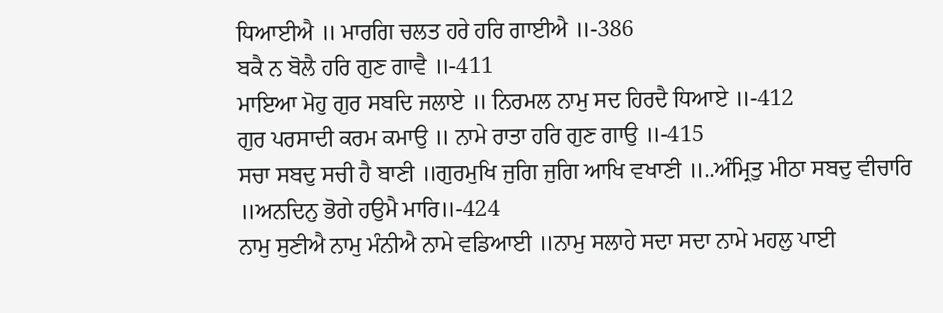ਧਿਆਈਐ ॥ ਮਾਰਗਿ ਚਲਤ ਹਰੇ ਹਰਿ ਗਾਈਐ ॥-386
ਬਕੈ ਨ ਬੋਲੈ ਹਰਿ ਗੁਣ ਗਾਵੈ ॥-411
ਮਾਇਆ ਮੋਹੁ ਗੁਰ ਸਬਦਿ ਜਲਾਏ ॥ ਨਿਰਮਲ ਨਾਮੁ ਸਦ ਹਿਰਦੈ ਧਿਆਏ ॥-412
ਗੁਰ ਪਰਸਾਦੀ ਕਰਮ ਕਮਾਉ ॥ ਨਾਮੇ ਰਾਤਾ ਹਰਿ ਗੁਣ ਗਾਉ ॥-415
ਸਚਾ ਸਬਦੁ ਸਚੀ ਹੈ ਬਾਣੀ ॥ਗੁਰਮੁਖਿ ਜੁਗਿ ਜੁਗਿ ਆਖਿ ਵਖਾਣੀ ॥..ਅੰਮ੍ਰਿਤੁ ਮੀਠਾ ਸਬਦੁ ਵੀਚਾਰਿ ॥ਅਨਦਿਨੁ ਭੋਗੇ ਹਉਮੈ ਮਾਰਿ॥-424
ਨਾਮੁ ਸੁਣੀਐ ਨਾਮੁ ਮੰਨੀਐ ਨਾਮੇ ਵਡਿਆਈ ॥ਨਾਮੁ ਸਲਾਹੇ ਸਦਾ ਸਦਾ ਨਾਮੇ ਮਹਲੁ ਪਾਈ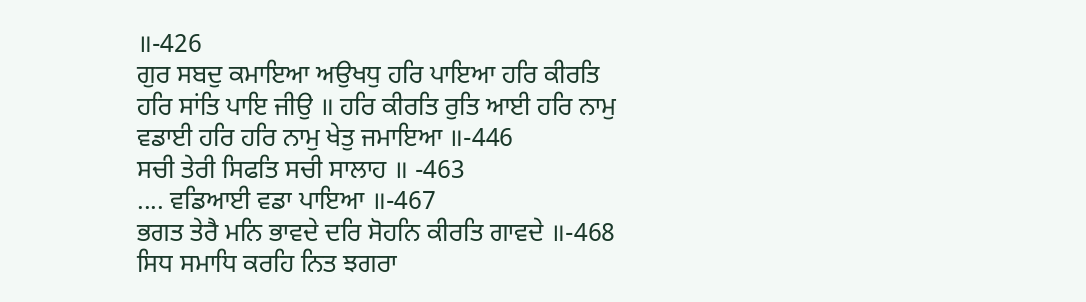॥-426
ਗੁਰ ਸਬਦੁ ਕਮਾਇਆ ਅਉਖਧੁ ਹਰਿ ਪਾਇਆ ਹਰਿ ਕੀਰਤਿ ਹਰਿ ਸਾਂਤਿ ਪਾਇ ਜੀਉ ॥ ਹਰਿ ਕੀਰਤਿ ਰੁਤਿ ਆਈ ਹਰਿ ਨਾਮੁ ਵਡਾਈ ਹਰਿ ਹਰਿ ਨਾਮੁ ਖੇਤੁ ਜਮਾਇਆ ॥-446
ਸਚੀ ਤੇਰੀ ਸਿਫਤਿ ਸਚੀ ਸਾਲਾਹ ॥ -463
.... ਵਡਿਆਈ ਵਡਾ ਪਾਇਆ ॥-467
ਭਗਤ ਤੇਰੈ ਮਨਿ ਭਾਵਦੇ ਦਰਿ ਸੋਹਨਿ ਕੀਰਤਿ ਗਾਵਦੇ ॥-468
ਸਿਧ ਸਮਾਧਿ ਕਰਹਿ ਨਿਤ ਝਗਰਾ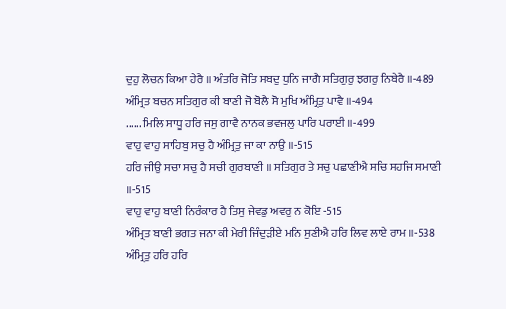ਦੁਹੁ ਲੋਚਨ ਕਿਆ ਹੇਰੈ ॥ ਅੰਤਰਿ ਜੋਤਿ ਸਬਦੁ ਧੁਨਿ ਜਾਗੈ ਸਤਿਗੁਰੁ ਝਗਰੁ ਨਿਬੇਰੈ ॥-489
ਅੰਮ੍ਰਿਤ ਬਚਨ ਸਤਿਗੁਰ ਕੀ ਬਾਣੀ ਜੋ ਬੋਲੈ ਸੋ ਮੁਖਿ ਅੰਮ੍ਰਿਤੁ ਪਾਵੈ ॥-494
...... ਮਿਲਿ ਸਾਧੂ ਹਰਿ ਜਸੁ ਗਾਵੈ ਨਾਨਕ ਭਵਜਲੁ ਪਾਰਿ ਪਰਾਈ ॥-499
ਵਾਹੁ ਵਾਹੁ ਸਾਹਿਬੁ ਸਚੁ ਹੈ ਅੰਮ੍ਰਿਤੁ ਜਾ ਕਾ ਨਾਉ ॥-515
ਹਰਿ ਜੀਉ ਸਚਾ ਸਚੁ ਹੈ ਸਚੀ ਗੁਰਬਾਣੀ ॥ ਸਤਿਗੁਰ ਤੇ ਸਚੁ ਪਛਾਣੀਐ ਸਚਿ ਸਹਜਿ ਸਮਾਣੀ ॥-515
ਵਾਹੁ ਵਾਹੁ ਬਾਣੀ ਨਿਰੰਕਾਰ ਹੈ ਤਿਸੁ ਜੇਵਡੁ ਅਵਰੁ ਨ ਕੋਇ -515
ਅੰਮ੍ਰਿਤ ਬਾਣੀ ਭਗਤ ਜਨਾ ਕੀ ਮੇਰੀ ਜਿੰਦੁੜੀਏ ਮਨਿ ਸੁਣੀਐ ਹਰਿ ਲਿਵ ਲਾਏ ਰਾਮ ॥-538
ਅੰਮ੍ਰਿਤੁ ਹਰਿ ਹਰਿ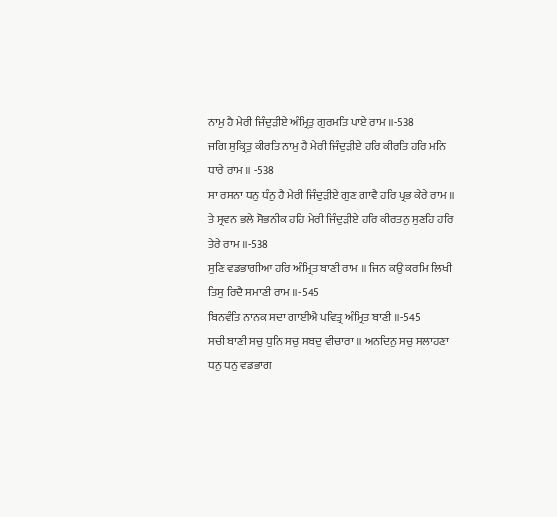ਨਾਮੁ ਹੈ ਮੇਰੀ ਜਿੰਦੁੜੀਏ ਅੰਮ੍ਰਿਤੁ ਗੁਰਮਤਿ ਪਾਏ ਰਾਮ ॥-538
ਜਗਿ ਸੁਕ੍ਰਿਤੁ ਕੀਰਤਿ ਨਾਮੁ ਹੈ ਮੇਰੀ ਜਿੰਦੁੜੀਏ ਹਰਿ ਕੀਰਤਿ ਹਰਿ ਮਨਿ ਧਾਰੇ ਰਾਮ ॥ -538
ਸਾ ਰਸਨਾ ਧਨੁ ਧੰਨੁ ਹੈ ਮੇਰੀ ਜਿੰਦੁੜੀਏ ਗੁਣ ਗਾਵੈ ਹਰਿ ਪ੍ਰਭ ਕੇਰੇ ਰਾਮ ॥ ਤੇ ਸ੍ਰਵਨ ਭਲੇ ਸੋਭਨੀਕ ਹਹਿ ਮੇਰੀ ਜਿੰਦੁੜੀਏ ਹਰਿ ਕੀਰਤਨੁ ਸੁਣਹਿ ਹਰਿ ਤੇਰੇ ਰਾਮ ॥-538
ਸੁਣਿ ਵਡਭਾਗੀਆ ਹਰਿ ਅੰਮ੍ਰਿਤ ਬਾਣੀ ਰਾਮ ॥ ਜਿਨ ਕਉ ਕਰਮਿ ਲਿਖੀ ਤਿਸੁ ਰਿਦੈ ਸਮਾਣੀ ਰਾਮ ॥-545
ਬਿਨਵੰਤਿ ਨਾਨਕ ਸਦਾ ਗਾਈਐ ਪਵਿਤ੍ਰ ਅੰਮ੍ਰਿਤ ਬਾਣੀ ॥-545
ਸਚੀ ਬਾਣੀ ਸਚੁ ਧੁਨਿ ਸਚੁ ਸਬਦੁ ਵੀਚਾਰਾ ॥ ਅਨਦਿਨੁ ਸਚੁ ਸਲਾਹਣਾ ਧਨੁ ਧਨੁ ਵਡਭਾਗ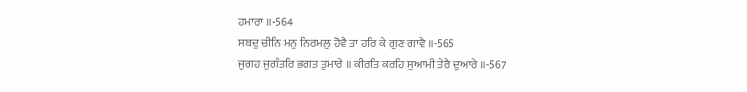ਹਮਾਰਾ ॥-564
ਸਬਦੁ ਚੀਨਿ ਮਨੁ ਨਿਰਮਲੁ ਹੋਵੈ ਤਾ ਹਰਿ ਕੇ ਗੁਣ ਗਾਵੈ ॥-565
ਜੁਗਹ ਜੁਗੰਤਰਿ ਭਗਤ ਤੁਮਾਰੇ ॥ ਕੀਰਤਿ ਕਰਹਿ ਸੁਆਮੀ ਤੇਰੈ ਦੁਆਰੇ ॥-567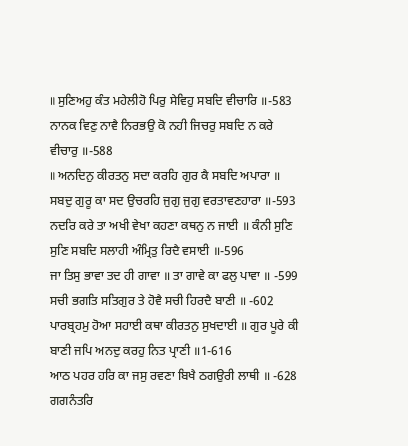॥ ਸੁਣਿਅਹੁ ਕੰਤ ਮਹੇਲੀਹੋ ਪਿਰੁ ਸੇਵਿਹੁ ਸਬਦਿ ਵੀਚਾਰਿ ॥-583
ਨਾਨਕ ਵਿਣੁ ਨਾਵੈ ਨਿਰਭਉ ਕੋ ਨਹੀ ਜਿਚਰੁ ਸਬਦਿ ਨ ਕਰੇ ਵੀਚਾਰੁ ॥-588
॥ ਅਨਦਿਨੁ ਕੀਰਤਨੁ ਸਦਾ ਕਰਹਿ ਗੁਰ ਕੈ ਸਬਦਿ ਅਪਾਰਾ ॥ ਸਬਦੁ ਗੁਰੂ ਕਾ ਸਦ ਉਚਰਹਿ ਜੁਗੁ ਜੁਗੁ ਵਰਤਾਵਣਹਾਰਾ ॥-593
ਨਦਰਿ ਕਰੇ ਤਾ ਅਖੀ ਵੇਖਾ ਕਹਣਾ ਕਥਨੁ ਨ ਜਾਈ ॥ ਕੰਨੀ ਸੁਣਿ ਸੁਣਿ ਸਬਦਿ ਸਲਾਹੀ ਅੰਮ੍ਰਿਤੁ ਰਿਦੈ ਵਸਾਈ ॥-596
ਜਾ ਤਿਸੁ ਭਾਵਾ ਤਦ ਹੀ ਗਾਵਾ ॥ ਤਾ ਗਾਵੇ ਕਾ ਫਲੁ ਪਾਵਾ ॥ -599
ਸਚੀ ਭਗਤਿ ਸਤਿਗੁਰ ਤੇ ਹੋਵੈ ਸਚੀ ਹਿਰਦੈ ਬਾਣੀ ॥ -602
ਪਾਰਬ੍ਰਹਮੁ ਹੋਆ ਸਹਾਈ ਕਥਾ ਕੀਰਤਨੁ ਸੁਖਦਾਈ ॥ ਗੁਰ ਪੂਰੇ ਕੀ ਬਾਣੀ ਜਪਿ ਅਨਦੁ ਕਰਹੁ ਨਿਤ ਪ੍ਰਾਣੀ ॥1-616
ਆਠ ਪਹਰ ਹਰਿ ਕਾ ਜਸੁ ਰਵਣਾ ਬਿਖੈ ਠਗਉਰੀ ਲਾਥੀ ॥ -628
ਗਗਨੰਤਰਿ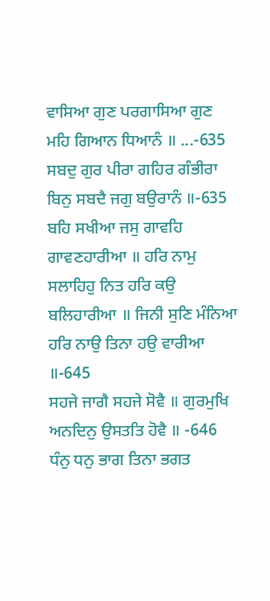ਵਾਸਿਆ ਗੁਣ ਪਰਗਾਸਿਆ ਗੁਣ ਮਹਿ ਗਿਆਨ ਧਿਆਨੰ ॥ ...-635
ਸਬਦੁ ਗੁਰ ਪੀਰਾ ਗਹਿਰ ਗੰਭੀਰਾ ਬਿਨੁ ਸਬਦੈ ਜਗੁ ਬਉਰਾਨੰ ॥-635
ਬਹਿ ਸਖੀਆ ਜਸੁ ਗਾਵਹਿ ਗਾਵਣਹਾਰੀਆ ॥ ਹਰਿ ਨਾਮੁ ਸਲਾਹਿਹੁ ਨਿਤ ਹਰਿ ਕਉ ਬਲਿਹਾਰੀਆ ॥ ਜਿਨੀ ਸੁਣਿ ਮੰਨਿਆ ਹਰਿ ਨਾਉ ਤਿਨਾ ਹਉ ਵਾਰੀਆ ॥-645
ਸਹਜੇ ਜਾਗੈ ਸਹਜੇ ਸੋਵੈ ॥ ਗੁਰਮੁਖਿ ਅਨਦਿਨੁ ਉਸਤਤਿ ਹੋਵੈ ॥ -646
ਧੰਨੁ ਧਨੁ ਭਾਗ ਤਿਨਾ ਭਗਤ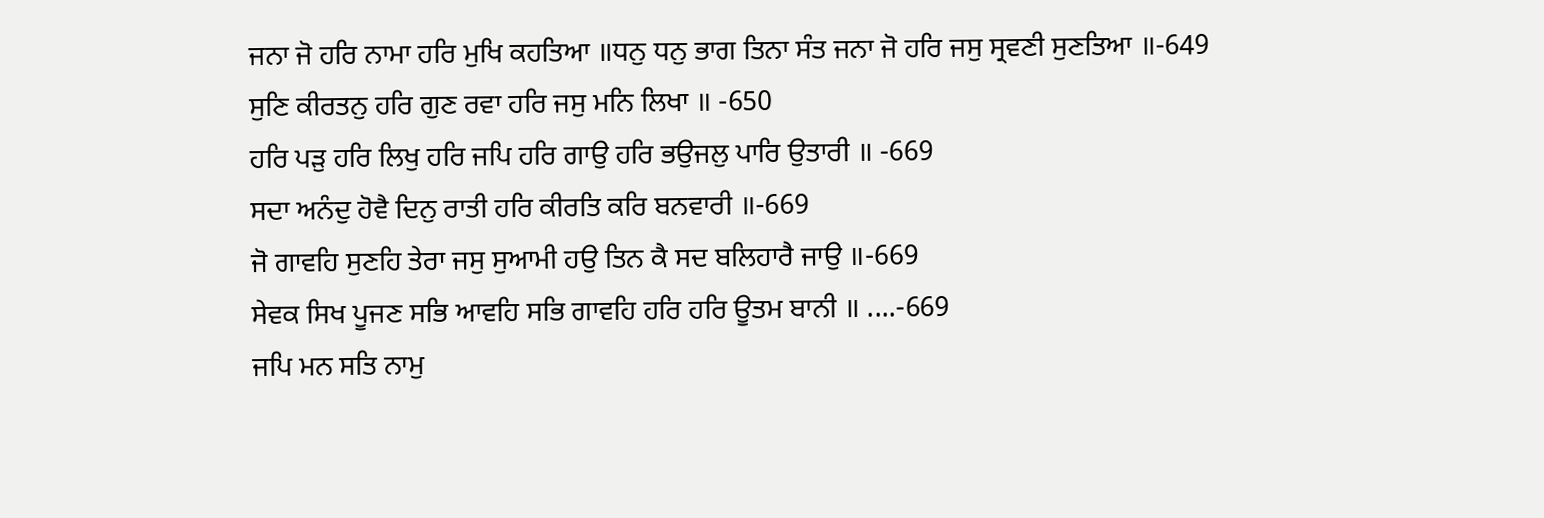ਜਨਾ ਜੋ ਹਰਿ ਨਾਮਾ ਹਰਿ ਮੁਖਿ ਕਹਤਿਆ ॥ਧਨੁ ਧਨੁ ਭਾਗ ਤਿਨਾ ਸੰਤ ਜਨਾ ਜੋ ਹਰਿ ਜਸੁ ਸ੍ਰਵਣੀ ਸੁਣਤਿਆ ॥-649
ਸੁਣਿ ਕੀਰਤਨੁ ਹਰਿ ਗੁਣ ਰਵਾ ਹਰਿ ਜਸੁ ਮਨਿ ਲਿਖਾ ॥ -650
ਹਰਿ ਪੜੁ ਹਰਿ ਲਿਖੁ ਹਰਿ ਜਪਿ ਹਰਿ ਗਾਉ ਹਰਿ ਭਉਜਲੁ ਪਾਰਿ ਉਤਾਰੀ ॥ -669
ਸਦਾ ਅਨੰਦੁ ਹੋਵੈ ਦਿਨੁ ਰਾਤੀ ਹਰਿ ਕੀਰਤਿ ਕਰਿ ਬਨਵਾਰੀ ॥-669
ਜੋ ਗਾਵਹਿ ਸੁਣਹਿ ਤੇਰਾ ਜਸੁ ਸੁਆਮੀ ਹਉ ਤਿਨ ਕੈ ਸਦ ਬਲਿਹਾਰੈ ਜਾਉ ॥-669
ਸੇਵਕ ਸਿਖ ਪੂਜਣ ਸਭਿ ਆਵਹਿ ਸਭਿ ਗਾਵਹਿ ਹਰਿ ਹਰਿ ਊਤਮ ਬਾਨੀ ॥ ....-669
ਜਪਿ ਮਨ ਸਤਿ ਨਾਮੁ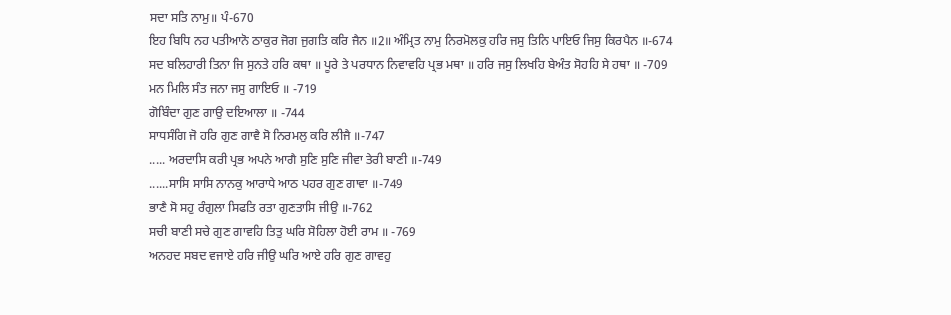ਸਦਾ ਸਤਿ ਨਾਮੁ॥ ਪੰ-670
ਇਹ ਬਿਧਿ ਨਹ ਪਤੀਆਨੋ ਠਾਕੁਰ ਜੋਗ ਜੁਗਤਿ ਕਰਿ ਜੈਨ ॥2॥ ਅੰਮ੍ਰਿਤ ਨਾਮੁ ਨਿਰਮੋਲਕੁ ਹਰਿ ਜਸੁ ਤਿਨਿ ਪਾਇਓ ਜਿਸੁ ਕਿਰਪੈਨ ॥-674
ਸਦ ਬਲਿਹਾਰੀ ਤਿਨਾ ਜਿ ਸੁਨਤੇ ਹਰਿ ਕਥਾ ॥ ਪੂਰੇ ਤੇ ਪਰਧਾਨ ਨਿਵਾਵਹਿ ਪ੍ਰਭ ਮਥਾ ॥ ਹਰਿ ਜਸੁ ਲਿਖਹਿ ਬੇਅੰਤ ਸੋਹਹਿ ਸੇ ਹਥਾ ॥ -709
ਮਨ ਮਿਲਿ ਸੰਤ ਜਨਾ ਜਸੁ ਗਾਇਓ ॥ -719
ਗੋਬਿੰਦਾ ਗੁਣ ਗਾਉ ਦਇਆਲਾ ॥ -744
ਸਾਧਸੰਗਿ ਜੋ ਹਰਿ ਗੁਣ ਗਾਵੈ ਸੋ ਨਿਰਮਲੁ ਕਰਿ ਲੀਜੈ ॥-747
..... ਅਰਦਾਸਿ ਕਰੀ ਪ੍ਰਭ ਅਪਨੇ ਆਗੈ ਸੁਣਿ ਸੁਣਿ ਜੀਵਾ ਤੇਰੀ ਬਾਣੀ ॥-749
......ਸਾਸਿ ਸਾਸਿ ਨਾਨਕੁ ਆਰਾਧੇ ਆਠ ਪਹਰ ਗੁਣ ਗਾਵਾ ॥-749
ਭਾਣੈ ਸੋ ਸਹੁ ਰੰਗੁਲਾ ਸਿਫਤਿ ਰਤਾ ਗੁਣਤਾਸਿ ਜੀਉ ॥-762
ਸਚੀ ਬਾਣੀ ਸਚੇ ਗੁਣ ਗਾਵਹਿ ਤਿਤੁ ਘਰਿ ਸੋਹਿਲਾ ਹੋਈ ਰਾਮ ॥ -769
ਅਨਹਦ ਸਬਦ ਵਜਾਏ ਹਰਿ ਜੀਉ ਘਰਿ ਆਏ ਹਰਿ ਗੁਣ ਗਾਵਹੁ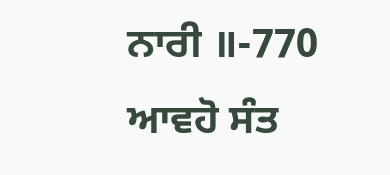ਨਾਰੀ ॥-770
ਆਵਹੋ ਸੰਤ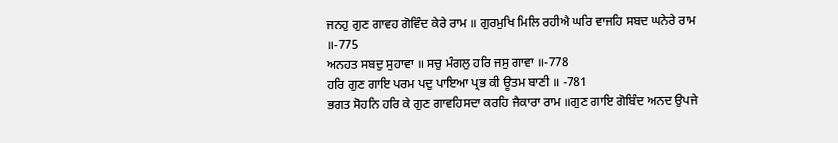ਜਨਹੁ ਗੁਣ ਗਾਵਹ ਗੋਵਿੰਦ ਕੇਰੇ ਰਾਮ ॥ ਗੁਰਮੁਖਿ ਮਿਲਿ ਰਹੀਐ ਘਰਿ ਵਾਜਹਿ ਸਬਦ ਘਨੇਰੇ ਰਾਮ ॥-775
ਅਨਹਤ ਸਬਦੁ ਸੁਹਾਵਾ ॥ ਸਚੁ ਮੰਗਲੁ ਹਰਿ ਜਸੁ ਗਾਵਾ ॥-778
ਹਰਿ ਗੁਣ ਗਾਇ ਪਰਮ ਪਦੁ ਪਾਇਆ ਪ੍ਰਭ ਕੀ ਊਤਮ ਬਾਣੀ ॥ -781
ਭਗਤ ਸੋਹਨਿ ਹਰਿ ਕੇ ਗੁਣ ਗਾਵਹਿਸਦਾ ਕਰਹਿ ਜੈਕਾਰਾ ਰਾਮ ॥ਗੁਣ ਗਾਇ ਗੋਬਿੰਦ ਅਨਦ ਉਪਜੇ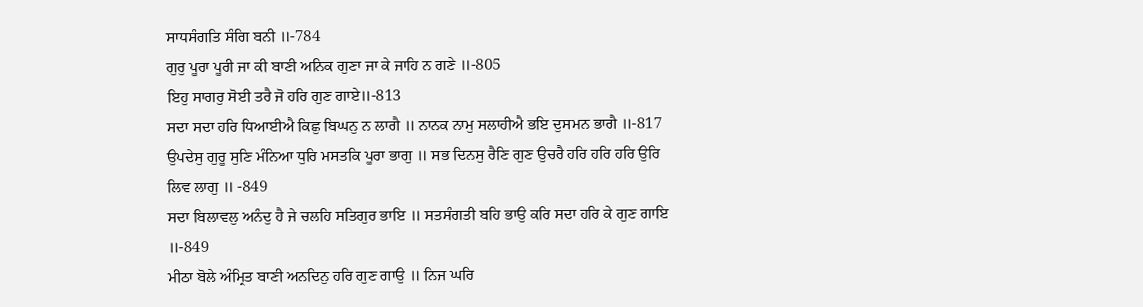ਸਾਧਸੰਗਤਿ ਸੰਗਿ ਬਨੀ ॥-784
ਗੁਰੁ ਪੂਰਾ ਪੂਰੀ ਜਾ ਕੀ ਬਾਣੀ ਅਨਿਕ ਗੁਣਾ ਜਾ ਕੇ ਜਾਹਿ ਨ ਗਣੇ ॥-805
ਇਹੁ ਸਾਗਰੁ ਸੋਈ ਤਰੈ ਜੋ ਹਰਿ ਗੁਣ ਗਾਏ॥-813
ਸਦਾ ਸਦਾ ਹਰਿ ਧਿਆਈਐ ਕਿਛੁ ਬਿਘਨੁ ਨ ਲਾਗੈ ॥ ਨਾਨਕ ਨਾਮੁ ਸਲਾਹੀਐ ਭਇ ਦੁਸਮਨ ਭਾਗੈ ॥-817
ਉਪਦੇਸੁ ਗੁਰੂ ਸੁਣਿ ਮੰਨਿਆ ਧੁਰਿ ਮਸਤਕਿ ਪੂਰਾ ਭਾਗੁ ॥ ਸਭ ਦਿਨਸੁ ਰੈਣਿ ਗੁਣ ਉਚਰੈ ਹਰਿ ਹਰਿ ਹਰਿ ਉਰਿ ਲਿਵ ਲਾਗੁ ॥ -849
ਸਦਾ ਬਿਲਾਵਲੁ ਅਨੰਦੁ ਹੈ ਜੇ ਚਲਹਿ ਸਤਿਗੁਰ ਭਾਇ ॥ ਸਤਸੰਗਤੀ ਬਹਿ ਭਾਉ ਕਰਿ ਸਦਾ ਹਰਿ ਕੇ ਗੁਣ ਗਾਇ ॥-849
ਮੀਠਾ ਬੋਲੇ ਅੰਮ੍ਰਿਤ ਬਾਣੀ ਅਨਦਿਨੁ ਹਰਿ ਗੁਣ ਗਾਉ ॥ ਨਿਜ ਘਰਿ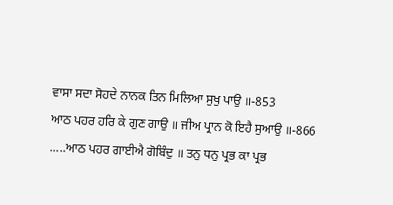ਵਾਸਾ ਸਦਾ ਸੋਹਦੇ ਨਾਨਕ ਤਿਨ ਮਿਲਿਆ ਸੁਖੁ ਪਾਉ ॥-853
ਆਠ ਪਹਰ ਹਰਿ ਕੇ ਗੁਣ ਗਾਉ ॥ ਜੀਅ ਪ੍ਰਾਨ ਕੋ ਇਹੈ ਸੁਆਉ ॥-866
.....ਆਠ ਪਹਰ ਗਾਈਐ ਗੋਬਿੰਦੁ ॥ ਤਨੁ ਧਨੁ ਪ੍ਰਭ ਕਾ ਪ੍ਰਭ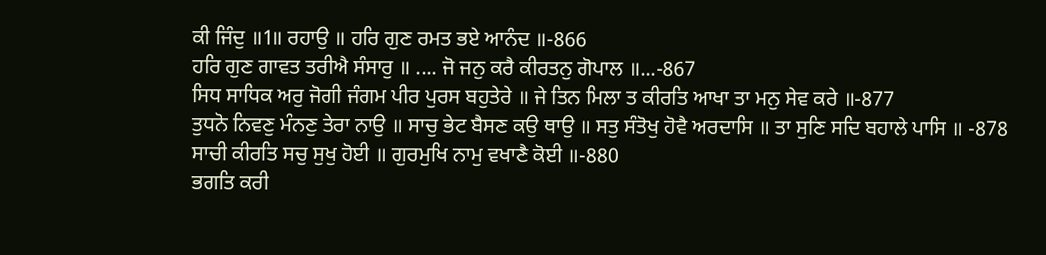ਕੀ ਜਿੰਦੁ ॥1॥ ਰਹਾਉ ॥ ਹਰਿ ਗੁਣ ਰਮਤ ਭਏ ਆਨੰਦ ॥-866
ਹਰਿ ਗੁਣ ਗਾਵਤ ਤਰੀਐ ਸੰਸਾਰੁ ॥ .... ਜੋ ਜਨੁ ਕਰੈ ਕੀਰਤਨੁ ਗੋਪਾਲ ॥...-867
ਸਿਧ ਸਾਧਿਕ ਅਰੁ ਜੋਗੀ ਜੰਗਮ ਪੀਰ ਪੁਰਸ ਬਹੁਤੇਰੇ ॥ ਜੇ ਤਿਨ ਮਿਲਾ ਤ ਕੀਰਤਿ ਆਖਾ ਤਾ ਮਨੁ ਸੇਵ ਕਰੇ ॥-877
ਤੁਧਨੋ ਨਿਵਣੁ ਮੰਨਣੁ ਤੇਰਾ ਨਾਉ ॥ ਸਾਚੁ ਭੇਟ ਬੈਸਣ ਕਉ ਥਾਉ ॥ ਸਤੁ ਸੰਤੋਖੁ ਹੋਵੈ ਅਰਦਾਸਿ ॥ ਤਾ ਸੁਣਿ ਸਦਿ ਬਹਾਲੇ ਪਾਸਿ ॥ -878
ਸਾਚੀ ਕੀਰਤਿ ਸਚੁ ਸੁਖੁ ਹੋਈ ॥ ਗੁਰਮੁਖਿ ਨਾਮੁ ਵਖਾਣੈ ਕੋਈ ॥-880
ਭਗਤਿ ਕਰੀ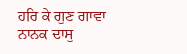ਹਰਿ ਕੇ ਗੁਣ ਗਾਵਾ ਨਾਨਕ ਦਾਸੁ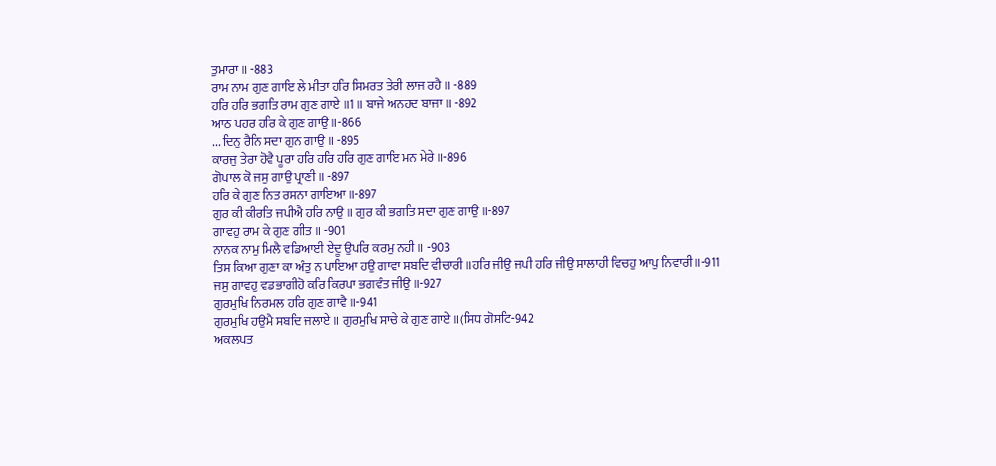ਤੁਮਾਰਾ ॥ -883
ਰਾਮ ਨਾਮ ਗੁਣ ਗਾਇ ਲੇ ਮੀਤਾ ਹਰਿ ਸਿਮਰਤ ਤੇਰੀ ਲਾਜ ਰਹੈ ॥ -889
ਹਰਿ ਹਰਿ ਭਗਤਿ ਰਾਮ ਗੁਣ ਗਾਏ ॥1॥ ਬਾਜੇ ਅਨਹਦ ਬਾਜਾ ॥ -892
ਆਠ ਪਹਰ ਹਰਿ ਕੇ ਗੁਣ ਗਾਉ ॥-866
... ਦਿਨੁ ਰੈਨਿ ਸਦਾ ਗੁਨ ਗਾਉ ॥ -895
ਕਾਰਜੁ ਤੇਰਾ ਹੋਵੈ ਪੂਰਾ ਹਰਿ ਹਰਿ ਹਰਿ ਗੁਣ ਗਾਇ ਮਨ ਮੇਰੇ ॥-896
ਗੋਪਾਲ ਕੋ ਜਸੁ ਗਾਉ ਪ੍ਰਾਣੀ ॥ -897
ਹਰਿ ਕੇ ਗੁਣ ਨਿਤ ਰਸਨਾ ਗਾਇਆ ॥-897
ਗੁਰ ਕੀ ਕੀਰਤਿ ਜਪੀਐ ਹਰਿ ਨਾਉ ॥ ਗੁਰ ਕੀ ਭਗਤਿ ਸਦਾ ਗੁਣ ਗਾਉ ॥-897
ਗਾਵਹੁ ਰਾਮ ਕੇ ਗੁਣ ਗੀਤ ॥ -901
ਨਾਨਕ ਨਾਮੁ ਮਿਲੈ ਵਡਿਆਈ ਏਦੂ ਉਪਰਿ ਕਰਮੁ ਨਹੀ ॥ -903
ਤਿਸ ਕਿਆ ਗੁਣਾ ਕਾ ਅੰਤੁ ਨ ਪਾਇਆ ਹਉ ਗਾਵਾ ਸਬਦਿ ਵੀਚਾਰੀ ॥ਹਰਿ ਜੀਉ ਜਪੀ ਹਰਿ ਜੀਉ ਸਾਲਾਹੀ ਵਿਚਹੁ ਆਪੁ ਨਿਵਾਰੀ॥-911
ਜਸੁ ਗਾਵਹੁ ਵਡਭਾਗੀਹੋ ਕਰਿ ਕਿਰਪਾ ਭਗਵੰਤ ਜੀਉ ॥-927
ਗੁਰਮੁਖਿ ਨਿਰਮਲ ਹਰਿ ਗੁਣ ਗਾਵੈ ॥-941
ਗੁਰਮੁਖਿ ਹਉਮੈ ਸਬਦਿ ਜਲਾਏ ॥ ਗੁਰਮੁਖਿ ਸਾਚੇ ਕੇ ਗੁਣ ਗਾਏ ॥(ਸਿਧ ਗੋਸਟਿ-942
ਅਕਲਪਤ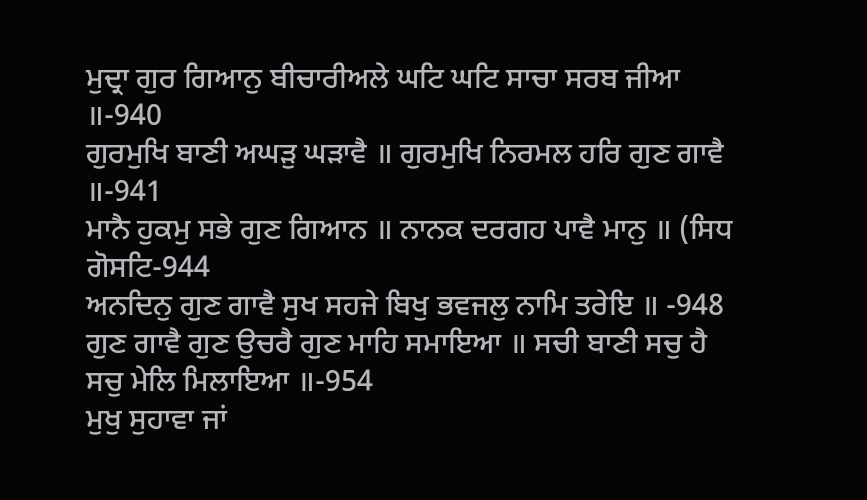ਮੁਦ੍ਰਾ ਗੁਰ ਗਿਆਨੁ ਬੀਚਾਰੀਅਲੇ ਘਟਿ ਘਟਿ ਸਾਚਾ ਸਰਬ ਜੀਆ ॥-940
ਗੁਰਮੁਖਿ ਬਾਣੀ ਅਘੜੁ ਘੜਾਵੈ ॥ ਗੁਰਮੁਖਿ ਨਿਰਮਲ ਹਰਿ ਗੁਣ ਗਾਵੈ ॥-941
ਮਾਨੈ ਹੁਕਮੁ ਸਭੇ ਗੁਣ ਗਿਆਨ ॥ ਨਾਨਕ ਦਰਗਹ ਪਾਵੈ ਮਾਨੁ ॥ (ਸਿਧ ਗੋਸਟਿ-944
ਅਨਦਿਨੁ ਗੁਣ ਗਾਵੈ ਸੁਖ ਸਹਜੇ ਬਿਖੁ ਭਵਜਲੁ ਨਾਮਿ ਤਰੇਇ ॥ -948
ਗੁਣ ਗਾਵੈ ਗੁਣ ਉਚਰੈ ਗੁਣ ਮਾਹਿ ਸਮਾਇਆ ॥ ਸਚੀ ਬਾਣੀ ਸਚੁ ਹੈ ਸਚੁ ਮੇਲਿ ਮਿਲਾਇਆ ॥-954
ਮੁਖੁ ਸੁਹਾਵਾ ਜਾਂ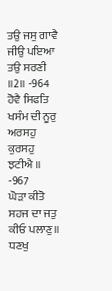ਤਉ ਜਸੁ ਗਾਵੈ ਜੀਉ ਪਇਆ ਤਉ ਸਰਣੀ ॥2॥ -964
ਹੋਵੈ ਸਿਫਤਿ ਖਸੰਮ ਦੀ ਨੂਰੁ ਅਰਸਹੁ ਕੁਰਸਹੁ ਝਟੀਐ ॥ -967
ਘੋੜਾ ਕੀਤੋ ਸਹਜ ਦਾ ਜਤੁ ਕੀਓ ਪਲਾਣੁ॥ ਧਣਖੁ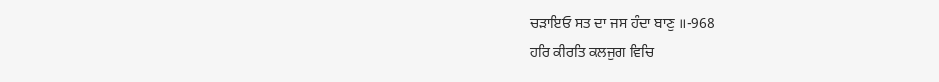ਚੜਾਇਓ ਸਤ ਦਾ ਜਸ ਹੰਦਾ ਬਾਣੁ ॥-968
ਹਰਿ ਕੀਰਤਿ ਕਲਜੁਗ ਵਿਚਿ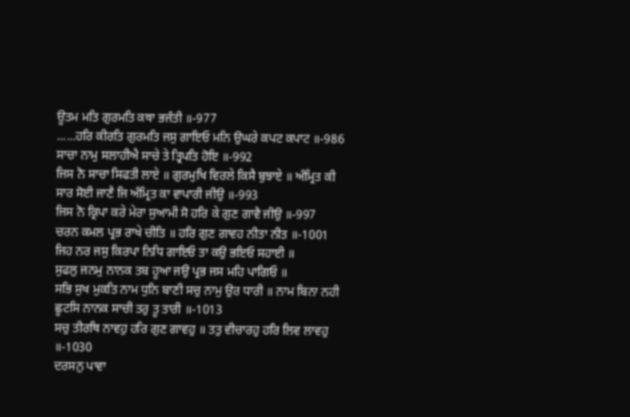ਊਤਮ ਮਤਿ ਗੁਰਮਤਿ ਕਥਾ ਭਜੰਤੀ ॥-977
......ਹਰਿ ਕੀਰਤਿ ਗੁਰਮਤਿ ਜਸੁ ਗਾਇਓ ਮਨਿ ਉਘਰੇ ਕਪਟ ਕਪਾਟ ॥-986
ਸਾਚਾ ਨਾਮੁ ਸਲਾਹੀਐ ਸਾਚੇ ਤੇ ਤ੍ਰਿਪਤਿ ਹੋਇ ॥-992
ਜਿਸ ਨੋ ਸਾਚਾ ਸਿਫਤੀ ਲਾਏ ॥ ਗੁਰਮੁਖਿ ਵਿਰਲੇ ਕਿਸੈ ਬੁਝਾਏ ॥ ਅੰਮ੍ਰਿਤ ਕੀ ਸਾਰ ਸੋਈ ਜਾਣੈ ਜਿ ਅੰਮ੍ਰਿਤ ਕਾ ਵਾਪਾਰੀ ਜੀਉ ॥-993
ਜਿਸ ਨੋ ਕ੍ਰਿਪਾ ਕਰੇ ਮੇਰਾ ਸੁਆਮੀ ਸੋ ਹਰਿ ਕੇ ਗੁਣ ਗਾਵੈ ਜੀਉ ॥-997
ਚਰਨ ਕਮਲ ਪ੍ਰਭ ਰਾਖੇ ਚੀਤਿ ॥ ਹਰਿ ਗੁਣ ਗਾਵਹ ਨੀਤਾ ਨੀਤ ॥-1001
ਜਿਹ ਨਰ ਜਸੁ ਕਿਰਪਾ ਨਿਧਿ ਗਾਇਓ ਤਾ ਕਉ ਭਇਓ ਸਹਾਈ ॥
ਸੁਫਲੁ ਜਨਮੁ ਨਾਨਕ ਤਬ ਹੂਆ ਜਉ ਪ੍ਰਭ ਜਸ ਮਹਿ ਪਾਗਿਓ ॥
ਸਭਿ ਸੁਖ ਮੁਕਤਿ ਨਾਮ ਧੁਨਿ ਬਾਣੀ ਸਚੁ ਨਾਮੁ ਉਰ ਧਾਰੀ ॥ ਨਾਮ ਬਿਨਾ ਨਹੀ ਛੂਟਸਿ ਨਾਨਕ ਸਾਚੀ ਤਰੁ ਤੂ ਤਾਰੀ ॥-1013
ਸਚੁ ਤੀਰਥਿ ਨਾਵਹੁ ਹਰਿ ਗੁਣ ਗਾਵਹੁ ॥ ਤਤੁ ਵੀਚਾਰਹੁ ਹਰਿ ਲਿਵ ਲਾਵਹੁ ॥-1030
ਦਰਸਨੁ ਪਾਵਾ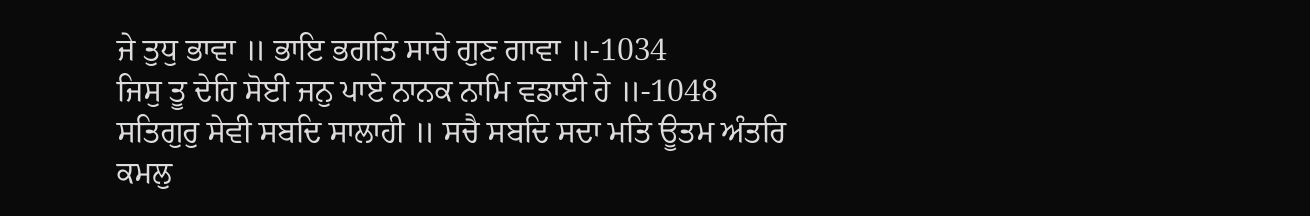ਜੇ ਤੁਧੁ ਭਾਵਾ ॥ ਭਾਇ ਭਗਤਿ ਸਾਚੇ ਗੁਣ ਗਾਵਾ ॥-1034
ਜਿਸੁ ਤੂ ਦੇਹਿ ਸੋਈ ਜਨੁ ਪਾਏ ਨਾਨਕ ਨਾਮਿ ਵਡਾਈ ਹੇ ॥-1048
ਸਤਿਗੁਰੁ ਸੇਵੀ ਸਬਦਿ ਸਾਲਾਹੀ ॥ ਸਚੈ ਸਬਦਿ ਸਦਾ ਮਤਿ ਊਤਮ ਅੰਤਰਿ ਕਮਲੁ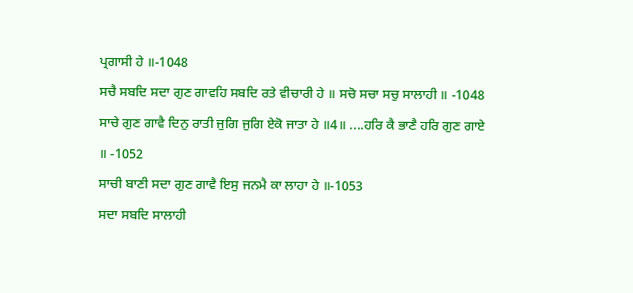ਪ੍ਰਗਾਸੀ ਹੇ ॥-1048
ਸਚੈ ਸਬਦਿ ਸਦਾ ਗੁਣ ਗਾਵਹਿ ਸਬਦਿ ਰਤੇ ਵੀਚਾਰੀ ਹੇ ॥ ਸਚੋ ਸਚਾ ਸਚੁ ਸਾਲਾਹੀ ॥ -1048
ਸਾਚੇ ਗੁਣ ਗਾਵੈ ਦਿਨੁ ਰਾਤੀ ਜੁਗਿ ਜੁਗਿ ਏਕੋ ਜਾਤਾ ਹੇ ॥4॥ ....ਹਰਿ ਕੈ ਭਾਣੈ ਹਰਿ ਗੁਣ ਗਾਏ ॥ -1052
ਸਾਚੀ ਬਾਣੀ ਸਦਾ ਗੁਣ ਗਾਵੈ ਇਸੁ ਜਨਮੈ ਕਾ ਲਾਹਾ ਹੇ ॥-1053
ਸਦਾ ਸਬਦਿ ਸਾਲਾਹੀ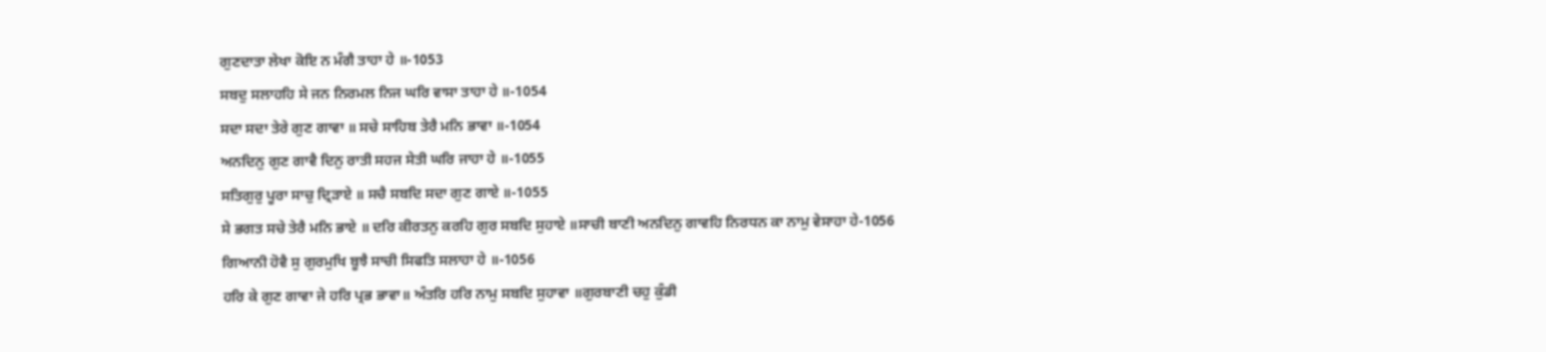ਗੁਣਦਾਤਾ ਲੇਖਾ ਕੋਇ ਨ ਮੰਗੈ ਤਾਹਾ ਹੇ ॥-1053
ਸਬਦੁ ਸਲਾਹਹਿ ਸੇ ਜਨ ਨਿਰਮਲ ਨਿਜ ਘਰਿ ਵਾਸਾ ਤਾਹਾ ਹੇ ॥-1054
ਸਦਾ ਸਦਾ ਤੇਰੇ ਗੁਣ ਗਾਵਾ ॥ ਸਚੇ ਸਾਹਿਬ ਤੇਰੈ ਮਨਿ ਭਾਵਾ ॥-1054
ਅਨਦਿਨੁ ਗੁਣ ਗਾਵੈ ਦਿਨੁ ਰਾਤੀ ਸਹਜ ਸੇਤੀ ਘਰਿ ਜਾਹਾ ਹੇ ॥-1055
ਸਤਿਗੁਰੁ ਪੂਰਾ ਸਾਚੁ ਦ੍ਰਿੜਾਏ ॥ ਸਚੈ ਸਬਦਿ ਸਦਾ ਗੁਣ ਗਾਏ ॥-1055
ਸੇ ਭਗਤ ਸਚੇ ਤੇਰੈ ਮਨਿ ਭਾਏ ॥ ਦਰਿ ਕੀਰਤਨੁ ਕਰਹਿ ਗੁਰ ਸਬਦਿ ਸੁਹਾਏ ॥ਸਾਚੀ ਬਾਣੀ ਅਨਦਿਨੁ ਗਾਵਹਿ ਨਿਰਧਨ ਕਾ ਨਾਮੁ ਵੇਸਾਹਾ ਹੇ-1056
ਗਿਆਨੀ ਹੋਵੈ ਸੁ ਗੁਰਮੁਖਿ ਬੂਝੈ ਸਾਚੀ ਸਿਫਤਿ ਸਲਾਹਾ ਹੇ ॥-1056
ਹਰਿ ਕੇ ਗੁਣ ਗਾਵਾ ਜੇ ਹਰਿ ਪ੍ਰਭ ਭਾਵਾ॥ ਅੰਤਰਿ ਹਰਿ ਨਾਮੁ ਸਬਦਿ ਸੁਹਾਵਾ ॥ਗੁਰਬਾਣੀ ਚਹੁ ਕੁੰਡੀ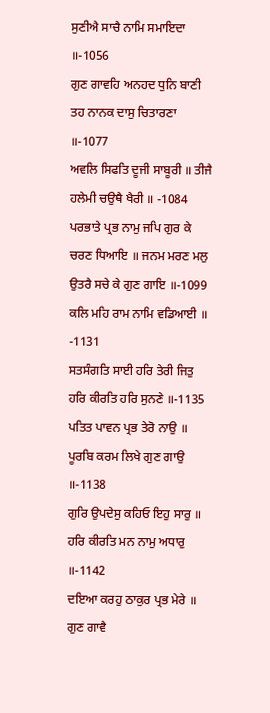ਸੁਣੀਐ ਸਾਚੈ ਨਾਮਿ ਸਮਾਇਦਾ ॥-1056
ਗੁਣ ਗਾਵਹਿ ਅਨਹਦ ਧੁਨਿ ਬਾਣੀ ਤਹ ਨਾਨਕ ਦਾਸੁ ਚਿਤਾਰਣਾ ॥-1077
ਅਵਲਿ ਸਿਫਤਿ ਦੂਜੀ ਸਾਬੂਰੀ ॥ ਤੀਜੈ ਹਲੇਮੀ ਚਉਥੈ ਖੈਰੀ ॥ -1084
ਪਰਭਾਤੇ ਪ੍ਰਭ ਨਾਮੁ ਜਪਿ ਗੁਰ ਕੇ ਚਰਣ ਧਿਆਇ ॥ ਜਨਮ ਮਰਣ ਮਲੁ ਉਤਰੈ ਸਚੇ ਕੇ ਗੁਣ ਗਾਇ ॥-1099
ਕਲਿ ਮਹਿ ਰਾਮ ਨਾਮਿ ਵਡਿਆਈ ॥ -1131
ਸਤਸੰਗਤਿ ਸਾਈ ਹਰਿ ਤੇਰੀ ਜਿਤੁ ਹਰਿ ਕੀਰਤਿ ਹਰਿ ਸੁਨਣੇ ॥-1135
ਪਤਿਤ ਪਾਵਨ ਪ੍ਰਭ ਤੇਰੋ ਨਾਉ ॥ ਪੂਰਬਿ ਕਰਮ ਲਿਖੇ ਗੁਣ ਗਾਉ ॥-1138
ਗੁਰਿ ਉਪਦੇਸੁ ਕਹਿਓ ਇਹੁ ਸਾਰੁ ॥ ਹਰਿ ਕੀਰਤਿ ਮਨ ਨਾਮੁ ਅਧਾਰੁ ॥-1142
ਦਇਆ ਕਰਹੁ ਠਾਕੁਰ ਪ੍ਰਭ ਮੇਰੇ ॥ ਗੁਣ ਗਾਵੈ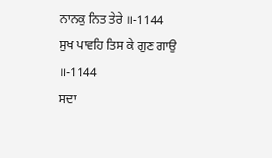ਨਾਨਕੁ ਨਿਤ ਤੇਰੇ ॥-1144
ਸੁਖ ਪਾਵਹਿ ਤਿਸ ਕੇ ਗੁਣ ਗਾਉ ॥-1144
ਸਦਾ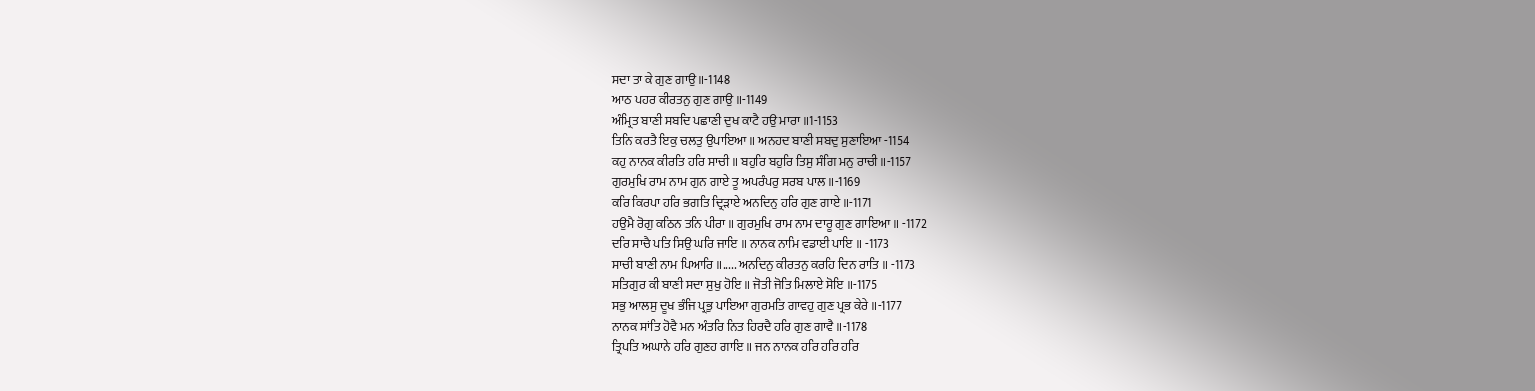ਸਦਾ ਤਾ ਕੇ ਗੁਣ ਗਾਉ ॥-1148
ਆਠ ਪਹਰ ਕੀਰਤਨੁ ਗੁਣ ਗਾਉ ॥-1149
ਅੰਮ੍ਰਿਤ ਬਾਣੀ ਸਬਦਿ ਪਛਾਣੀ ਦੁਖ ਕਾਟੈ ਹਉ ਮਾਰਾ ॥1-1153
ਤਿਨਿ ਕਰਤੈ ਇਕੁ ਚਲਤੁ ਉਪਾਇਆ ॥ ਅਨਹਦ ਬਾਣੀ ਸਬਦੁ ਸੁਣਾਇਆ -1154
ਕਹੁ ਨਾਨਕ ਕੀਰਤਿ ਹਰਿ ਸਾਚੀ ॥ ਬਹੁਰਿ ਬਹੁਰਿ ਤਿਸੁ ਸੰਗਿ ਮਨੁ ਰਾਚੀ ॥-1157
ਗੁਰਮੁਖਿ ਰਾਮ ਨਾਮ ਗੁਨ ਗਾਏ ਤੂ ਅਪਰੰਪਰੁ ਸਰਬ ਪਾਲ ॥-1169
ਕਰਿ ਕਿਰਪਾ ਹਰਿ ਭਗਤਿ ਦ੍ਰਿੜਾਏ ਅਨਦਿਨੁ ਹਰਿ ਗੁਣ ਗਾਏ ॥-1171
ਹਉਮੈ ਰੋਗੁ ਕਠਿਨ ਤਨਿ ਪੀਰਾ ॥ ਗੁਰਮੁਖਿ ਰਾਮ ਨਾਮ ਦਾਰੂ ਗੁਣ ਗਾਇਆ ॥ -1172
ਦਰਿ ਸਾਚੈ ਪਤਿ ਸਿਉ ਘਰਿ ਜਾਇ ॥ ਨਾਨਕ ਨਾਮਿ ਵਡਾਈ ਪਾਇ ॥ -1173
ਸਾਚੀ ਬਾਣੀ ਨਾਮ ਪਿਆਰਿ ॥..... ਅਨਦਿਨੁ ਕੀਰਤਨੁ ਕਰਹਿ ਦਿਨ ਰਾਤਿ ॥ -1173
ਸਤਿਗੁਰ ਕੀ ਬਾਣੀ ਸਦਾ ਸੁਖੁ ਹੋਇ ॥ ਜੋਤੀ ਜੋਤਿ ਮਿਲਾਏ ਸੋਇ ॥-1175
ਸਭੁ ਆਲਸੁ ਦੂਖ ਭੰਜਿ ਪ੍ਰਭੁ ਪਾਇਆ ਗੁਰਮਤਿ ਗਾਵਹੁ ਗੁਣ ਪ੍ਰਭ ਕੇਰੇ ॥-1177
ਨਾਨਕ ਸਾਂਤਿ ਹੋਵੈ ਮਨ ਅੰਤਰਿ ਨਿਤ ਹਿਰਦੈ ਹਰਿ ਗੁਣ ਗਾਵੈ ॥-1178
ਤ੍ਰਿਪਤਿ ਅਘਾਨੇ ਹਰਿ ਗੁਣਹ ਗਾਇ ॥ ਜਨ ਨਾਨਕ ਹਰਿ ਹਰਿ ਹਰਿ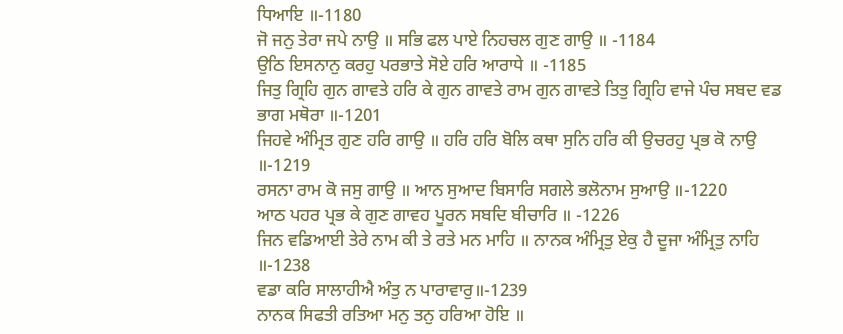ਧਿਆਇ ॥-1180
ਜੋ ਜਨੁ ਤੇਰਾ ਜਪੇ ਨਾਉ ॥ ਸਭਿ ਫਲ ਪਾਏ ਨਿਹਚਲ ਗੁਣ ਗਾਉ ॥ -1184
ਉਠਿ ਇਸਨਾਨੁ ਕਰਹੁ ਪਰਭਾਤੇ ਸੋਏ ਹਰਿ ਆਰਾਧੇ ॥ -1185
ਜਿਤੁ ਗ੍ਰਿਹਿ ਗੁਨ ਗਾਵਤੇ ਹਰਿ ਕੇ ਗੁਨ ਗਾਵਤੇ ਰਾਮ ਗੁਨ ਗਾਵਤੇ ਤਿਤੁ ਗ੍ਰਿਹਿ ਵਾਜੇ ਪੰਚ ਸਬਦ ਵਡ ਭਾਗ ਮਥੋਰਾ ॥-1201
ਜਿਹਵੇ ਅੰਮ੍ਰਿਤ ਗੁਣ ਹਰਿ ਗਾਉ ॥ ਹਰਿ ਹਰਿ ਬੋਲਿ ਕਥਾ ਸੁਨਿ ਹਰਿ ਕੀ ਉਚਰਹੁ ਪ੍ਰਭ ਕੋ ਨਾਉ ॥-1219
ਰਸਨਾ ਰਾਮ ਕੋ ਜਸੁ ਗਾਉ ॥ ਆਨ ਸੁਆਦ ਬਿਸਾਰਿ ਸਗਲੇ ਭਲੋਨਾਮ ਸੁਆਉ ॥-1220
ਆਠ ਪਹਰ ਪ੍ਰਭ ਕੇ ਗੁਣ ਗਾਵਹ ਪੂਰਨ ਸਬਦਿ ਬੀਚਾਰਿ ॥ -1226
ਜਿਨ ਵਡਿਆਈ ਤੇਰੇ ਨਾਮ ਕੀ ਤੇ ਰਤੇ ਮਨ ਮਾਹਿ ॥ ਨਾਨਕ ਅੰਮ੍ਰਿਤੁ ਏਕੁ ਹੈ ਦੂਜਾ ਅੰਮ੍ਰਿਤੁ ਨਾਹਿ ॥-1238
ਵਡਾ ਕਰਿ ਸਾਲਾਹੀਐ ਅੰਤੁ ਨ ਪਾਰਾਵਾਰੁ॥-1239
ਨਾਨਕ ਸਿਫਤੀ ਰਤਿਆ ਮਨੁ ਤਨੁ ਹਰਿਆ ਹੋਇ ॥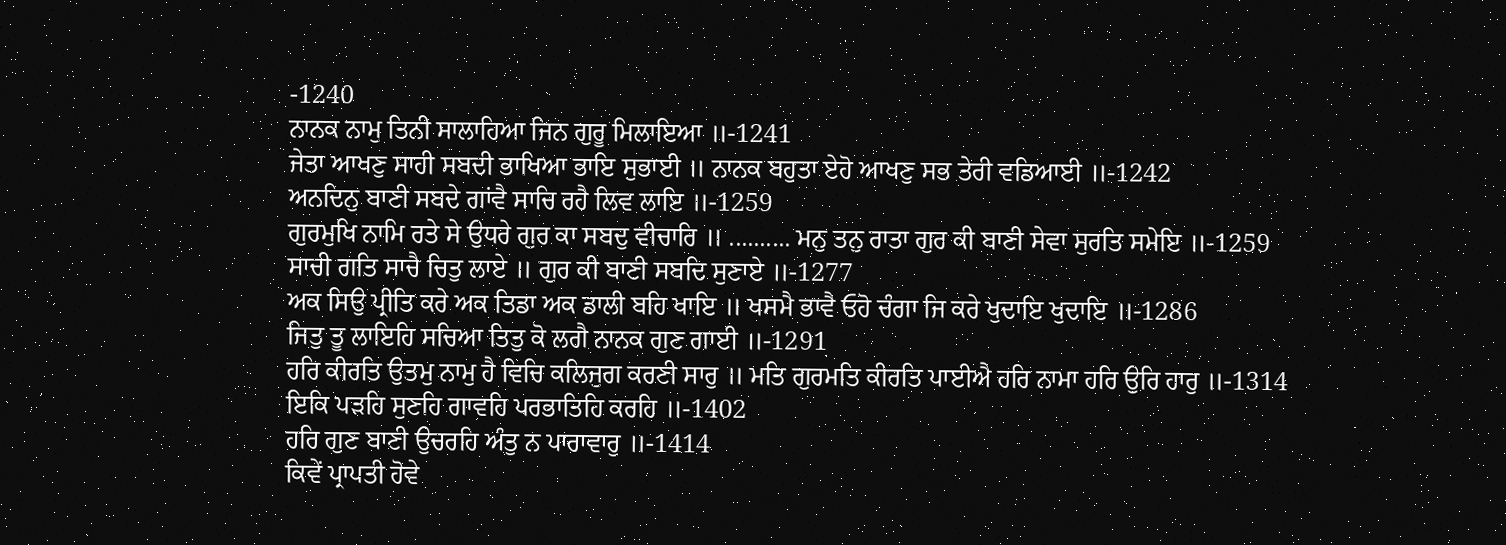-1240
ਨਾਨਕ ਨਾਮੁ ਤਿਨੀ ਸਾਲਾਹਿਆ ਜਿਨ ਗੁਰੂ ਮਿਲਾਇਆ ॥-1241
ਜੇਤਾ ਆਖਣੁ ਸਾਹੀ ਸਬਦੀ ਭਾਖਿਆ ਭਾਇ ਸੁਭਾਈ ॥ ਨਾਨਕ ਬਹੁਤਾ ਏਹੋ ਆਖਣੁ ਸਭ ਤੇਰੀ ਵਡਿਆਈ ॥-1242
ਅਨਦਿਨੁ ਬਾਣੀ ਸਬਦੇ ਗਾਂਵੈ ਸਾਚਿ ਰਹੈ ਲਿਵ ਲਾਇ ॥-1259
ਗੁਰਮੁਖਿ ਨਾਮਿ ਰਤੇ ਸੇ ਉਧਰੇ ਗੁਰ ਕਾ ਸਬਦੁ ਵੀਚਾਰਿ ॥ .......... ਮਨੁ ਤਨੁ ਰਾਤਾ ਗੁਰ ਕੀ ਬਾਣੀ ਸੇਵਾ ਸੁਰਤਿ ਸਮੇਇ ॥-1259
ਸਾਚੀ ਗਤਿ ਸਾਚੈ ਚਿਤੁ ਲਾਏ ॥ ਗੁਰ ਕੀ ਬਾਣੀ ਸਬਦਿ ਸੁਣਾਏ ॥-1277
ਅਕ ਸਿਉ ਪ੍ਰੀਤਿ ਕਰੇ ਅਕ ਤਿਡਾ ਅਕ ਡਾਲੀ ਬਹਿ ਖਾਇ ॥ ਖਸਮੈ ਭਾਵੈ ਓਹੋ ਚੰਗਾ ਜਿ ਕਰੇ ਖੁਦਾਇ ਖੁਦਾਇ ॥-1286
ਜਿਤੁ ਤੂ ਲਾਇਹਿ ਸਚਿਆ ਤਿਤੁ ਕੋ ਲਗੈ ਨਾਨਕ ਗੁਣ ਗਾਈ ॥-1291
ਹਰਿ ਕੀਰਤਿ ਉਤਮੁ ਨਾਮੁ ਹੈ ਵਿਚਿ ਕਲਿਜੁਗ ਕਰਣੀ ਸਾਰੁ ॥ ਮਤਿ ਗੁਰਮਤਿ ਕੀਰਤਿ ਪਾਈਐ ਹਰਿ ਨਾਮਾ ਹਰਿ ਉਰਿ ਹਾਰੁ ॥-1314
ਇਕਿ ਪੜਹਿ ਸੁਣਹਿ ਗਾਵਹਿ ਪਰਭਾਤਿਹਿ ਕਰਹਿ ॥-1402
ਹਰਿ ਗੁਣ ਬਾਣੀ ਉਚਰਹਿ ਅੰਤੁ ਨ ਪਾਰਾਵਾਰੁ ॥-1414
ਕਿਵੇਂ ਪ੍ਰਾਪਤੀ ਹੋਵੇ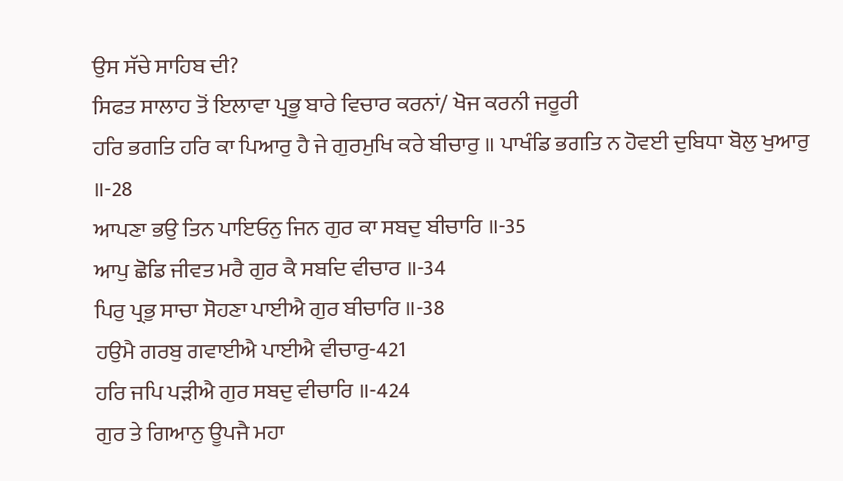ਉਸ ਸੱਚੇ ਸਾਹਿਬ ਦੀ?
ਸਿਫਤ ਸਾਲਾਹ ਤੋਂ ਇਲਾਵਾ ਪ੍ਰਭੂ ਬਾਰੇ ਵਿਚਾਰ ਕਰਨਾਂ/ ਖੋਜ ਕਰਨੀ ਜਰੂਰੀ
ਹਰਿ ਭਗਤਿ ਹਰਿ ਕਾ ਪਿਆਰੁ ਹੈ ਜੇ ਗੁਰਮੁਖਿ ਕਰੇ ਬੀਚਾਰੁ ॥ ਪਾਖੰਡਿ ਭਗਤਿ ਨ ਹੋਵਈ ਦੁਬਿਧਾ ਬੋਲੁ ਖੁਆਰੁ ॥-28
ਆਪਣਾ ਭਉ ਤਿਨ ਪਾਇਓਨੁ ਜਿਨ ਗੁਰ ਕਾ ਸਬਦੁ ਬੀਚਾਰਿ ॥-35
ਆਪੁ ਛੋਡਿ ਜੀਵਤ ਮਰੈ ਗੁਰ ਕੈ ਸਬਦਿ ਵੀਚਾਰ ॥-34
ਪਿਰੁ ਪ੍ਰਭੁ ਸਾਚਾ ਸੋਹਣਾ ਪਾਈਐ ਗੁਰ ਬੀਚਾਰਿ ॥-38
ਹਉਮੈ ਗਰਬੁ ਗਵਾਈਐ ਪਾਈਐ ਵੀਚਾਰੁ-421
ਹਰਿ ਜਪਿ ਪੜੀਐ ਗੁਰ ਸਬਦੁ ਵੀਚਾਰਿ ॥-424
ਗੁਰ ਤੇ ਗਿਆਨੁ ਊਪਜੈ ਮਹਾ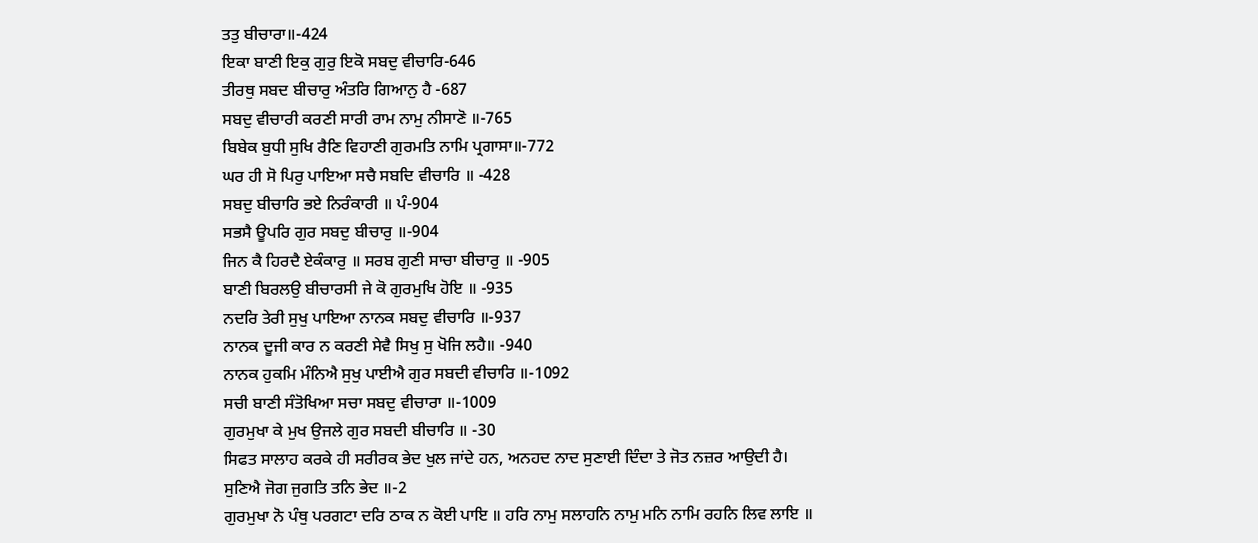ਤਤੁ ਬੀਚਾਰਾ॥-424
ਇਕਾ ਬਾਣੀ ਇਕੁ ਗੁਰੁ ਇਕੋ ਸਬਦੁ ਵੀਚਾਰਿ-646
ਤੀਰਥੁ ਸਬਦ ਬੀਚਾਰੁ ਅੰਤਰਿ ਗਿਆਨੁ ਹੈ -687
ਸਬਦੁ ਵੀਚਾਰੀ ਕਰਣੀ ਸਾਰੀ ਰਾਮ ਨਾਮੁ ਨੀਸਾਣੋ ॥-765
ਬਿਬੇਕ ਬੁਧੀ ਸੁਖਿ ਰੈਣਿ ਵਿਹਾਣੀ ਗੁਰਮਤਿ ਨਾਮਿ ਪ੍ਰਗਾਸਾ॥-772
ਘਰ ਹੀ ਸੋ ਪਿਰੁ ਪਾਇਆ ਸਚੈ ਸਬਦਿ ਵੀਚਾਰਿ ॥ -428
ਸਬਦੁ ਬੀਚਾਰਿ ਭਏ ਨਿਰੰਕਾਰੀ ॥ ਪੰ-904
ਸਭਸੈ ਊਪਰਿ ਗੁਰ ਸਬਦੁ ਬੀਚਾਰੁ ॥-904
ਜਿਨ ਕੈ ਹਿਰਦੈ ਏਕੰਕਾਰੁ ॥ ਸਰਬ ਗੁਣੀ ਸਾਚਾ ਬੀਚਾਰੁ ॥ -905
ਬਾਣੀ ਬਿਰਲਉ ਬੀਚਾਰਸੀ ਜੇ ਕੋ ਗੁਰਮੁਖਿ ਹੋਇ ॥ -935
ਨਦਰਿ ਤੇਰੀ ਸੁਖੁ ਪਾਇਆ ਨਾਨਕ ਸਬਦੁ ਵੀਚਾਰਿ ॥-937
ਨਾਨਕ ਦੂਜੀ ਕਾਰ ਨ ਕਰਣੀ ਸੇਵੈ ਸਿਖੁ ਸੁ ਖੋਜਿ ਲਹੈ॥ -940
ਨਾਨਕ ਹੁਕਮਿ ਮੰਨਿਐ ਸੁਖੁ ਪਾਈਐ ਗੁਰ ਸਬਦੀ ਵੀਚਾਰਿ ॥-1092
ਸਚੀ ਬਾਣੀ ਸੰਤੋਖਿਆ ਸਚਾ ਸਬਦੁ ਵੀਚਾਰਾ ॥-1009
ਗੁਰਮੁਖਾ ਕੇ ਮੁਖ ਉਜਲੇ ਗੁਰ ਸਬਦੀ ਬੀਚਾਰਿ ॥ -30
ਸਿਫਤ ਸਾਲਾਹ ਕਰਕੇ ਹੀ ਸਰੀਰਕ ਭੇਦ ਖੁਲ ਜਾਂਦੇ ਹਨ, ਅਨਹਦ ਨਾਦ ਸੁਣਾਈ ਦਿੰਦਾ ਤੇ ਜੋਤ ਨਜ਼ਰ ਆਉਦੀ ਹੈ।
ਸੁਣਿਐ ਜੋਗ ਜੁਗਤਿ ਤਨਿ ਭੇਦ ॥-2
ਗੁਰਮੁਖਾ ਨੋ ਪੰਥੁ ਪਰਗਟਾ ਦਰਿ ਠਾਕ ਨ ਕੋਈ ਪਾਇ ॥ ਹਰਿ ਨਾਮੁ ਸਲਾਹਨਿ ਨਾਮੁ ਮਨਿ ਨਾਮਿ ਰਹਨਿ ਲਿਵ ਲਾਇ ॥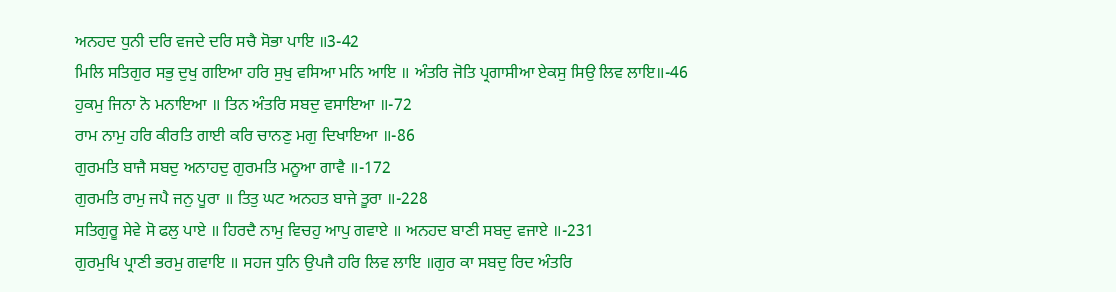ਅਨਹਦ ਧੁਨੀ ਦਰਿ ਵਜਦੇ ਦਰਿ ਸਚੈ ਸੋਭਾ ਪਾਇ ॥3-42
ਮਿਲਿ ਸਤਿਗੁਰ ਸਭੁ ਦੁਖੁ ਗਇਆ ਹਰਿ ਸੁਖੁ ਵਸਿਆ ਮਨਿ ਆਇ ॥ ਅੰਤਰਿ ਜੋਤਿ ਪ੍ਰਗਾਸੀਆ ਏਕਸੁ ਸਿਉ ਲਿਵ ਲਾਇ॥-46
ਹੁਕਮੁ ਜਿਨਾ ਨੋ ਮਨਾਇਆ ॥ ਤਿਨ ਅੰਤਰਿ ਸਬਦੁ ਵਸਾਇਆ ॥-72
ਰਾਮ ਨਾਮੁ ਹਰਿ ਕੀਰਤਿ ਗਾਈ ਕਰਿ ਚਾਨਣੁ ਮਗੁ ਦਿਖਾਇਆ ॥-86
ਗੁਰਮਤਿ ਬਾਜੈ ਸਬਦੁ ਅਨਾਹਦੁ ਗੁਰਮਤਿ ਮਨੂਆ ਗਾਵੈ ॥-172
ਗੁਰਮਤਿ ਰਾਮੁ ਜਪੈ ਜਨੁ ਪੂਰਾ ॥ ਤਿਤੁ ਘਟ ਅਨਹਤ ਬਾਜੇ ਤੂਰਾ ॥-228
ਸਤਿਗੁਰੂ ਸੇਵੇ ਸੋ ਫਲੁ ਪਾਏ ॥ ਹਿਰਦੈ ਨਾਮੁ ਵਿਚਹੁ ਆਪੁ ਗਵਾਏ ॥ ਅਨਹਦ ਬਾਣੀ ਸਬਦੁ ਵਜਾਏ ॥-231
ਗੁਰਮੁਖਿ ਪ੍ਰਾਣੀ ਭਰਮੁ ਗਵਾਇ ॥ ਸਹਜ ਧੁਨਿ ਉਪਜੈ ਹਰਿ ਲਿਵ ਲਾਇ ॥ਗੁਰ ਕਾ ਸਬਦੁ ਰਿਦ ਅੰਤਰਿ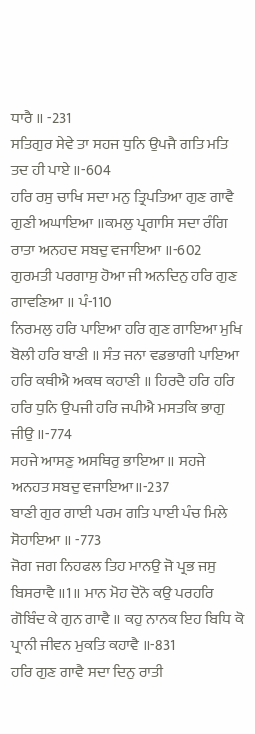ਧਾਰੈ ॥ -231
ਸਤਿਗੁਰ ਸੇਵੇ ਤਾ ਸਹਜ ਧੁਨਿ ਉਪਜੈ ਗਤਿ ਮਤਿ ਤਦ ਹੀ ਪਾਏ ॥-604
ਹਰਿ ਰਸੁ ਚਾਖਿ ਸਦਾ ਮਨੁ ਤ੍ਰਿਪਤਿਆ ਗੁਣ ਗਾਵੈ ਗੁਣੀ ਅਘਾਇਆ ॥ਕਮਲੁ ਪ੍ਰਗਾਸਿ ਸਦਾ ਰੰਗਿ ਰਾਤਾ ਅਨਹਦ ਸਬਦੁ ਵਜਾਇਆ ॥-602
ਗੁਰਮਤੀ ਪਰਗਾਸੁ ਹੋਆ ਜੀ ਅਨਦਿਨੁ ਹਰਿ ਗੁਣ ਗਾਵਣਿਆ ॥ ਪੰ-110
ਨਿਰਮਲੁ ਹਰਿ ਪਾਇਆ ਹਰਿ ਗੁਣ ਗਾਇਆ ਮੁਖਿ ਬੋਲੀ ਹਰਿ ਬਾਣੀ ॥ ਸੰਤ ਜਨਾ ਵਡਭਾਗੀ ਪਾਇਆ ਹਰਿ ਕਥੀਐ ਅਕਥ ਕਹਾਣੀ ॥ ਹਿਰਦੈ ਹਰਿ ਹਰਿ ਹਰਿ ਧੁਨਿ ਉਪਜੀ ਹਰਿ ਜਪੀਐ ਮਸਤਕਿ ਭਾਗੁ ਜੀਉ ॥-774
ਸਹਜੇ ਆਸਣੁ ਅਸਥਿਰੁ ਭਾਇਆ ॥ ਸਹਜੇ ਅਨਹਤ ਸਬਦੁ ਵਜਾਇਆ॥-237
ਬਾਣੀ ਗੁਰ ਗਾਈ ਪਰਮ ਗਤਿ ਪਾਈ ਪੰਚ ਮਿਲੇ ਸੋਹਾਇਆ ॥ -773
ਜੋਗ ਜਗ ਨਿਹਫਲ ਤਿਹ ਮਾਨਉ ਜੋ ਪ੍ਰਭ ਜਸੁ ਬਿਸਰਾਵੈ ॥1॥ ਮਾਨ ਮੋਹ ਦੋਨੋ ਕਉ ਪਰਹਰਿ ਗੋਬਿੰਦ ਕੇ ਗੁਨ ਗਾਵੈ ॥ ਕਹੁ ਨਾਨਕ ਇਹ ਬਿਧਿ ਕੋ ਪ੍ਰਾਨੀ ਜੀਵਨ ਮੁਕਤਿ ਕਹਾਵੈ ॥-831
ਹਰਿ ਗੁਣ ਗਾਵੈ ਸਦਾ ਦਿਨੁ ਰਾਤੀ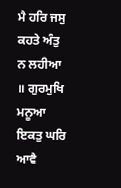ਮੈ ਹਰਿ ਜਸੁ ਕਹਤੇ ਅੰਤੁ ਨ ਲਹੀਆ ॥ ਗੁਰਮੁਖਿ ਮਨੂਆ ਇਕਤੁ ਘਰਿ ਆਵੈ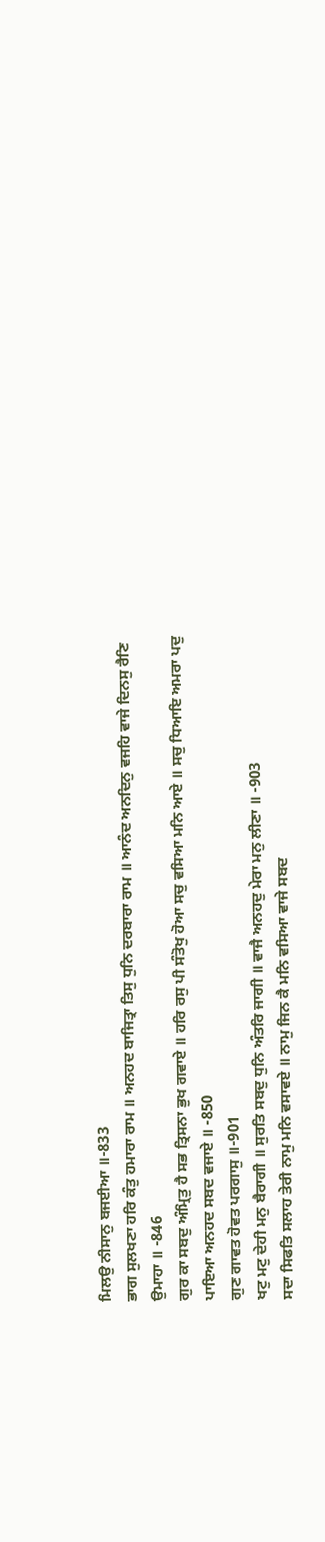ਮਿਲਉ ਨੀਸਾਨੁ ਬਜਈਆ ॥-833
ਭਾਗ ਸੁਲਖਣਾ ਹਰਿ ਕੰਤੁ ਹਮਾਰਾ ਰਾਮ ॥ ਅਨਹਦ ਬਾਜਿਤ੍ਰਾ ਤਿਸੁ ਧੁਨਿ ਦਰਬਾਰਾ ਰਾਮ ॥ ਆਨੰਦ ਅਨਦਿਨੁ ਵਜਹਿ ਵਾਜੇ ਦਿਨਸੁ ਰੈਣਿ ਉਮਾਹਾ ॥ -846
ਗੁਰ ਕਾ ਸਬਦੁ ਅੰਮ੍ਰਿਤੁ ਹੈ ਸਭ ਤ੍ਰਿਸਨਾ ਭੁਖ ਗਵਾਏ ॥ ਹਰਿ ਰਸੁ ਪੀ ਸੰਤੋਖੁ ਹੋਆ ਸਚੁ ਵਸਿਆ ਮਨਿ ਆਏ ॥ ਸਚੁ ਧਿਆਇ ਅਮਰਾ ਪਦੁ ਪਾਇਆ ਅਨਹਦ ਸਬਦ ਵਜਾਏ ॥ -850
ਗੁਣ ਗਾਵਤ ਹੋਵਤ ਪਰਗਾਸੁ ॥-901
ਖਟੁ ਮਟੁ ਦੇਹੀ ਮਨੁ ਬੈਰਾਗੀ ॥ ਸੁਰਤਿ ਸਬਦੁ ਧੁਨਿ ਅੰਤਰਿ ਜਾਗੀ ॥ ਵਾਜੈ ਅਨਹਦੁ ਮੇਰਾ ਮਨੁ ਲੀਣਾ ॥ -903
ਸਦਾ ਸਿਫਤਿ ਸਲਾਹ ਤੇਰੀ ਨਾਮੁ ਮਨਿ ਵਸਾਵਏ ॥ ਨਾਮੁ ਜਿਨ ਕੈ ਮਨਿ ਵਸਿਆ ਵਾਜੇ ਸਬਦ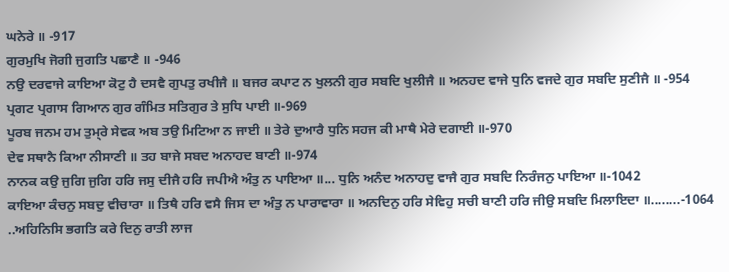ਘਨੇਰੇ ॥ -917
ਗੁਰਮੁਖਿ ਜੋਗੀ ਜੁਗਤਿ ਪਛਾਣੈ ॥ -946
ਨਉ ਦਰਵਾਜੇ ਕਾਇਆ ਕੋਟੁ ਹੈ ਦਸਵੈ ਗੁਪਤੁ ਰਖੀਜੈ ॥ ਬਜਰ ਕਪਾਟ ਨ ਖੁਲਨੀ ਗੁਰ ਸਬਦਿ ਖੁਲੀਜੈ ॥ ਅਨਹਦ ਵਾਜੇ ਧੁਨਿ ਵਜਦੇ ਗੁਰ ਸਬਦਿ ਸੁਣੀਜੈ ॥ -954
ਪ੍ਰਗਟ ਪ੍ਰਗਾਸ ਗਿਆਨ ਗੁਰ ਗੰਮਿਤ ਸਤਿਗੁਰ ਤੇ ਸੁਧਿ ਪਾਈ ॥-969
ਪੂਰਬ ਜਨਮ ਹਮ ਤੁਮ੍‍ਰੇ ਸੇਵਕ ਅਬ ਤਉ ਮਿਟਿਆ ਨ ਜਾਈ ॥ ਤੇਰੇ ਦੁਆਰੈ ਧੁਨਿ ਸਹਜ ਕੀ ਮਾਥੈ ਮੇਰੇ ਦਗਾਈ ॥-970
ਦੇਵ ਸਥਾਨੈ ਕਿਆ ਨੀਸਾਣੀ ॥ ਤਹ ਬਾਜੇ ਸਬਦ ਅਨਾਹਦ ਬਾਣੀ ॥-974
ਨਾਨਕ ਕਉ ਜੁਗਿ ਜੁਗਿ ਹਰਿ ਜਸੁ ਦੀਜੈ ਹਰਿ ਜਪੀਐ ਅੰਤੁ ਨ ਪਾਇਆ ॥... ਧੁਨਿ ਅਨੰਦ ਅਨਾਹਦੁ ਵਾਜੈ ਗੁਰ ਸਬਦਿ ਨਿਰੰਜਨੁ ਪਾਇਆ ॥-1042
ਕਾਇਆ ਕੰਚਨੁ ਸਬਦੁ ਵੀਚਾਰਾ ॥ ਤਿਥੈ ਹਰਿ ਵਸੈ ਜਿਸ ਦਾ ਅੰਤੁ ਨ ਪਾਰਾਵਾਰਾ ॥ ਅਨਦਿਨੁ ਹਰਿ ਸੇਵਿਹੁ ਸਚੀ ਬਾਣੀ ਹਰਿ ਜੀਉ ਸਬਦਿ ਮਿਲਾਇਦਾ ॥........-1064
..ਅਹਿਨਿਸਿ ਭਗਤਿ ਕਰੇ ਦਿਨੁ ਰਾਤੀ ਲਾਜ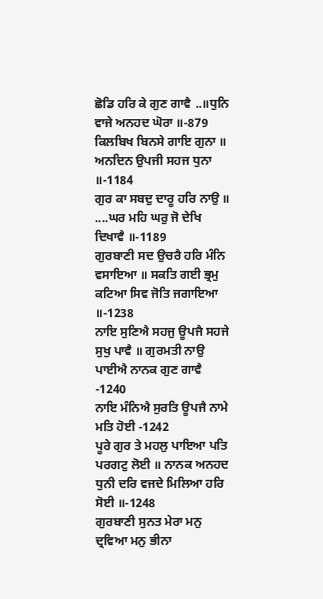ਛੋਡਿ ਹਰਿ ਕੇ ਗੁਣ ਗਾਵੈ ..॥ਧੁਨਿ ਵਾਜੇ ਅਨਹਦ ਘੋਰਾ ॥-879
ਕਿਲਬਿਖ ਬਿਨਸੇ ਗਾਇ ਗੁਨਾ ॥ ਅਨਦਿਨ ਉਪਜੀ ਸਹਜ ਧੁਨਾ ॥-1184
ਗੁਰ ਕਾ ਸਬਦੁ ਦਾਰੂ ਹਰਿ ਨਾਉ ॥ ....ਘਰ ਮਹਿ ਘਰੁ ਜੋ ਦੇਖਿ ਦਿਖਾਵੈ ॥-1189
ਗੁਰਬਾਣੀ ਸਦ ਉਚਰੈ ਹਰਿ ਮੰਨਿ ਵਸਾਇਆ ॥ ਸਕਤਿ ਗਈ ਭ੍ਰਮੁ ਕਟਿਆ ਸਿਵ ਜੋਤਿ ਜਗਾਇਆ ॥-1238
ਨਾਇ ਸੁਣਿਐ ਸਹਜੁ ਊਪਜੈ ਸਹਜੇ ਸੁਖੁ ਪਾਵੈ ॥ ਗੁਰਮਤੀ ਨਾਉ ਪਾਈਐ ਨਾਨਕ ਗੁਣ ਗਾਵੈ -1240
ਨਾਇ ਮੰਨਿਐ ਸੁਰਤਿ ਊਪਜੈ ਨਾਮੇ ਮਤਿ ਹੋਈ -1242
ਪੂਰੇ ਗੁਰ ਤੇ ਮਹਲੁ ਪਾਇਆ ਪਤਿ ਪਰਗਟੁ ਲੋਈ ॥ ਨਾਨਕ ਅਨਹਦ ਧੁਨੀ ਦਰਿ ਵਜਦੇ ਮਿਲਿਆ ਹਰਿ ਸੋਈ ॥-1248
ਗੁਰਬਾਣੀ ਸੁਨਤ ਮੇਰਾ ਮਨੁ ਦ੍ਰਵਿਆ ਮਨੁ ਭੀਨਾ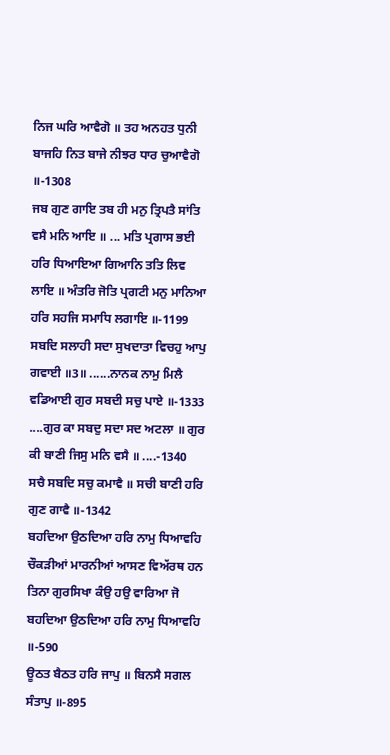ਨਿਜ ਘਰਿ ਆਵੈਗੋ ॥ ਤਹ ਅਨਹਤ ਧੁਨੀ ਬਾਜਹਿ ਨਿਤ ਬਾਜੇ ਨੀਝਰ ਧਾਰ ਚੁਆਵੈਗੋ ॥-1308
ਜਬ ਗੁਣ ਗਾਇ ਤਬ ਹੀ ਮਨੁ ਤ੍ਰਿਪਤੈ ਸਾਂਤਿ ਵਸੈ ਮਨਿ ਆਇ ॥ ... ਮਤਿ ਪ੍ਰਗਾਸ ਭਈ ਹਰਿ ਧਿਆਇਆ ਗਿਆਨਿ ਤਤਿ ਲਿਵ ਲਾਇ ॥ ਅੰਤਰਿ ਜੋਤਿ ਪ੍ਰਗਟੀ ਮਨੁ ਮਾਨਿਆ ਹਰਿ ਸਹਜਿ ਸਮਾਧਿ ਲਗਾਇ ॥-1199
ਸਬਦਿ ਸਲਾਹੀ ਸਦਾ ਸੁਖਦਾਤਾ ਵਿਚਹੁ ਆਪੁ ਗਵਾਈ ॥3॥ ......ਨਾਨਕ ਨਾਮੁ ਮਿਲੈ ਵਡਿਆਈ ਗੁਰ ਸਬਦੀ ਸਚੁ ਪਾਏ ॥-1333
....ਗੁਰ ਕਾ ਸਬਦੁ ਸਦਾ ਸਦ ਅਟਲਾ ॥ ਗੁਰ ਕੀ ਬਾਣੀ ਜਿਸੁ ਮਨਿ ਵਸੈ ॥ ....-1340
ਸਚੈ ਸਬਦਿ ਸਚੁ ਕਮਾਵੈ ॥ ਸਚੀ ਬਾਣੀ ਹਰਿ ਗੁਣ ਗਾਵੈ ॥-1342
ਬਹਦਿਆ ਉਠਦਿਆ ਹਰਿ ਨਾਮੁ ਧਿਆਵਹਿ ਚੌਕੜੀਆਂ ਮਾਰਨੀਆਂ ਆਸਣ ਵਿਅੱਰਥ ਹਨ
ਤਿਨਾ ਗੁਰਸਿਖਾ ਕੰਉ ਹਉ ਵਾਰਿਆ ਜੋ ਬਹਦਿਆ ਉਠਦਿਆ ਹਰਿ ਨਾਮੁ ਧਿਆਵਹਿ ॥-590
ਊਠਤ ਬੈਠਤ ਹਰਿ ਜਾਪੁ ॥ ਬਿਨਸੈ ਸਗਲ ਸੰਤਾਪੁ ॥-895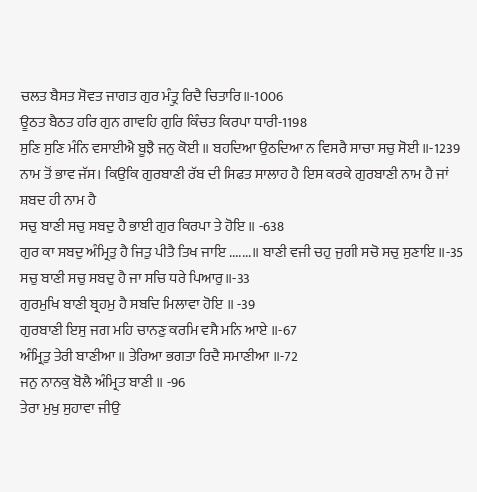ਚਲਤ ਬੈਸਤ ਸੋਵਤ ਜਾਗਤ ਗੁਰ ਮੰਤ੍ਰੁ ਰਿਦੈ ਚਿਤਾਰਿ॥-1006
ਊਠਤ ਬੈਠਤ ਹਰਿ ਗੁਨ ਗਾਵਹਿ ਗੁਰਿ ਕਿੰਚਤ ਕਿਰਪਾ ਧਾਰੀ-1198
ਸੁਣਿ ਸੁਣਿ ਮੰਨਿ ਵਸਾਈਐ ਬੂਝੈ ਜਨੁ ਕੋਈ ॥ ਬਹਦਿਆ ਉਠਦਿਆ ਨ ਵਿਸਰੈ ਸਾਚਾ ਸਚੁ ਸੋਈ ॥-1239
ਨਾਮ ਤੋਂ ਭਾਵ ਜੱਸ। ਕਿਉਕਿ ਗੁਰਬਾਣੀ ਰੱਬ ਦੀ ਸਿਫਤ ਸਾਲਾਹ ਹੈ ਇਸ ਕਰਕੇ ਗੁਰਬਾਣੀ ਨਾਮ ਹੈ ਜਾਂ ਸ਼ਬਦ ਹੀ ਨਾਮ ਹੈ
ਸਚੁ ਬਾਣੀ ਸਚੁ ਸਬਦੁ ਹੈ ਭਾਈ ਗੁਰ ਕਿਰਪਾ ਤੇ ਹੋਇ ॥ -638
ਗੁਰ ਕਾ ਸਬਦੁ ਅੰਮ੍ਰਿਤੁ ਹੈ ਜਿਤੁ ਪੀਤੈ ਤਿਖ ਜਾਇ .......॥ ਬਾਣੀ ਵਜੀ ਚਹੁ ਜੁਗੀ ਸਚੋ ਸਚੁ ਸੁਣਾਇ ॥-35
ਸਚੁ ਬਾਣੀ ਸਚੁ ਸਬਦੁ ਹੈ ਜਾ ਸਚਿ ਧਰੇ ਪਿਆਰੁ॥-33
ਗੁਰਮੁਖਿ ਬਾਣੀ ਬ੍ਰਹਮੁ ਹੈ ਸਬਦਿ ਮਿਲਾਵਾ ਹੋਇ ॥ -39
ਗੁਰਬਾਣੀ ਇਸੁ ਜਗ ਮਹਿ ਚਾਨਣੁ ਕਰਮਿ ਵਸੈ ਮਨਿ ਆਏ ॥-67
ਅੰਮ੍ਰਿਤੁ ਤੇਰੀ ਬਾਣੀਆ ॥ ਤੇਰਿਆ ਭਗਤਾ ਰਿਦੈ ਸਮਾਣੀਆ ॥-72
ਜਨੁ ਨਾਨਕੁ ਬੋਲੈ ਅੰਮ੍ਰਿਤ ਬਾਣੀ ॥ -96
ਤੇਰਾ ਮੁਖੁ ਸੁਹਾਵਾ ਜੀਉ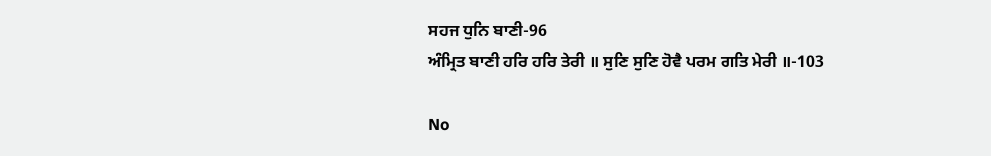ਸਹਜ ਧੁਨਿ ਬਾਣੀ-96
ਅੰਮ੍ਰਿਤ ਬਾਣੀ ਹਰਿ ਹਰਿ ਤੇਰੀ ॥ ਸੁਣਿ ਸੁਣਿ ਹੋਵੈ ਪਰਮ ਗਤਿ ਮੇਰੀ ॥-103

No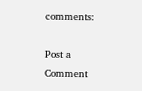comments:

Post a Comment